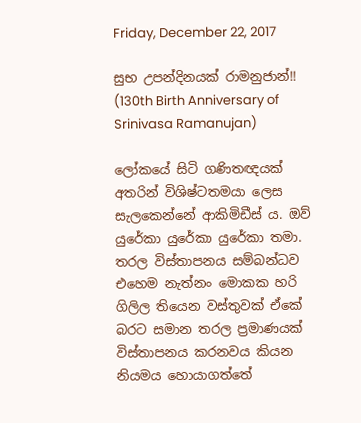Friday, December 22, 2017

සුභ උපන්දිනයක් රාමනුජාන්!! (130th Birth Anniversary of Srinivasa Ramanujan)

ලෝකයේ සිටි ගණිතඥයක් අතරින් විශිෂ්ටතමයා ලෙස සැලකෙන්නේ ආකිමිඩීස් ය. ඔව් යුරේකා යුරේකා යුරේකා තමා. තරල විස්තාපනය සම්බන්ධව එහෙම නැත්නං මොකක හරි ගිලිල තියෙන වස්තුවක් ඒකේ බරට සමාන තරල ප්‍රමාණයක් විස්තාපනය කරනවය කියන නියමය හොයාගත්තේ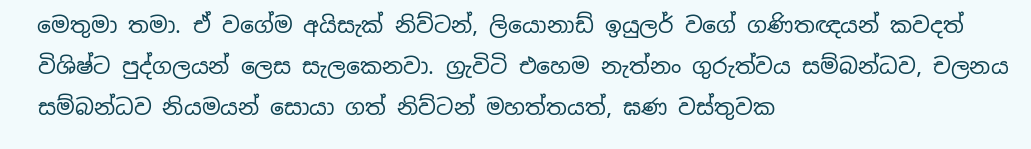මෙතුමා තමා. ඒ වගේම අයිසැක් නිව්ටන්, ලියොනාඩ් ඉයුලර් වගේ ගණිතඥයන් කවදත් විශිෂ්ට පුද්ගලයන් ලෙස සැලකෙනවා. ග්‍රැවිටි එහෙම නැත්නං ගුරුත්වය සම්බන්ධව, චලනය සම්බන්ධව නියමයන් සොයා ගත් නිව්ටන් මහත්තයත්, ඝණ වස්තුවක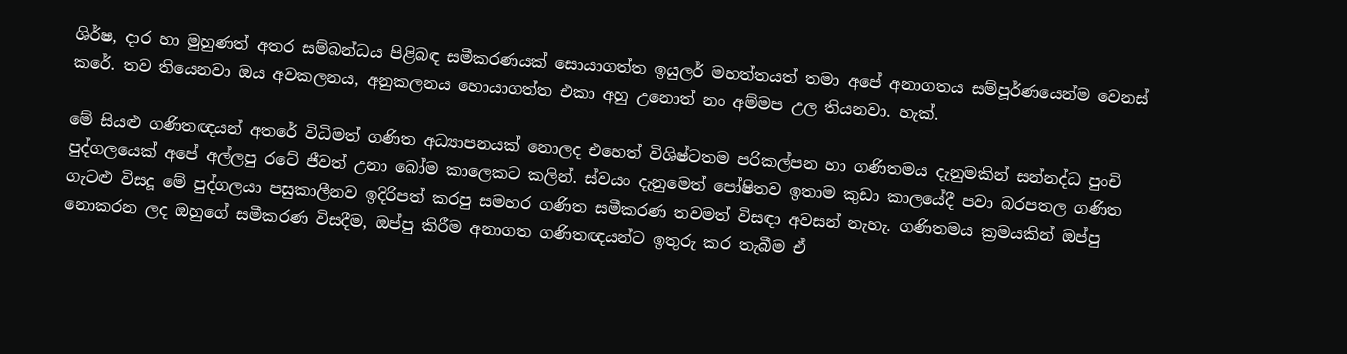ශිර්ෂ, දාර හා මුහුණත් අතර සම්බන්ධය පිළිබඳ සමීකරණයක් සොයාගත්ත ඉයුලර් මහත්තයත් තමා අපේ අනාගතය සම්පූර්ණයෙන්ම වෙනස් කරේ. තව තියෙනවා ඔය අවකලනය, අනුකලනය හොයාගත්ත එකා අහු උනොත් නං අම්මප උල තියනවා. හැක්.

මේ සියළු ගණිතඥයන් අතරේ විධිමත් ගණිත අධ්‍යාපනයක් නොලද එහෙත් විශිෂ්ටතම පරිකල්පන හා ගණිතමය දැනුමකින් සන්නද්ධ පුංචි පුද්ගලයෙක් අපේ අල්ලපු රටේ ජීවත් උනා බෝම කාලෙකට කලින්. ස්වයං දැනුමෙත් පෝෂිතව ඉතාම කුඩා කාලයේදී පවා බරපතල ගණිත ගැටළු විසදූ මේ පුද්ගලයා පසුකාලීනව ඉදිරිපත් කරපු සමහර ගණිත සමීකරණ තවමත් විසඳා අවසන් නැහැ. ගණිතමය ක්‍රමයකින් ඔප්පු නොකරන ලද ඔහුගේ සමීකරණ විසදීම, ඔප්පු කිරීම අනාගත ගණිතඥයන්ට ඉතුරු කර තැබීම ඒ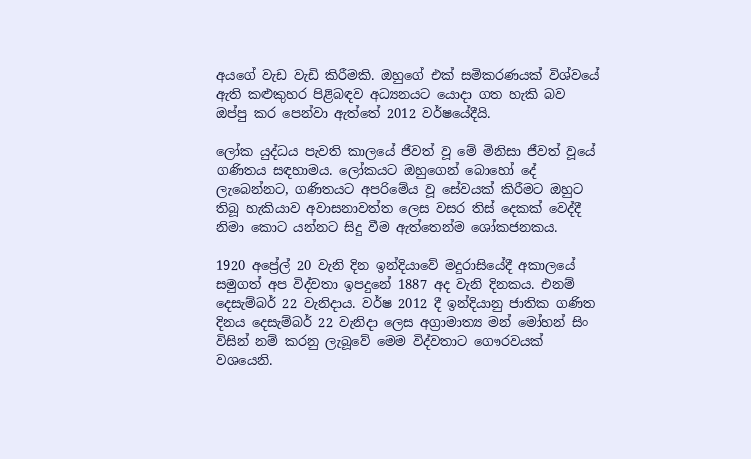අයගේ වැඩ වැඩි කිරීමකි. ඔහුගේ එක් සමිකරණයක් විශ්වයේ ඇති කළුකුහර පිළිබඳව අධ්‍යනයට යොදා ගත හැකි බව ඔප්පු කර පෙන්වා ඇත්තේ 2012 වර්ෂයේදීයි.

ලෝක යුද්ධය පැවති කාලයේ ජීවත් වූ මේ මිනිසා ජීවත් වූයේ ගණිතය සඳහාමය. ලෝකයට ඔහුගෙන් බොහෝ දේ ලැබෙන්නට, ගණිතයට අපරිමේය වූ සේවයක් කිරීමට ඔහුට තිබූ හැකියාව අවාසනාවත්ත ලෙස වසර තිස් දෙකක් වෙද්දී නිමා කොට යන්නට සිදු වීම ඇත්තෙන්ම ශෝකජනකය.

1920 අප්‍රේල් 20 වැනි දින ඉන්දියාවේ මදුරාසියේදී අකාලයේ සමුගත් අප විද්වතා ඉපදුනේ 1887 අද වැනි දිනකය. එනම් දෙසැම්බර් 22 වැනිදාය. වර්ෂ 2012 දී ඉන්දියානු ජාතික ගණිත දිනය දෙසැම්බර් 22 වැනිදා ලෙස අග්‍රාමාත්‍ය මන් මෝහන් සිං විසින් නම් කරනු ලැබූවේ මෙම විද්වතාට ගෞරවයක් වශයෙනි.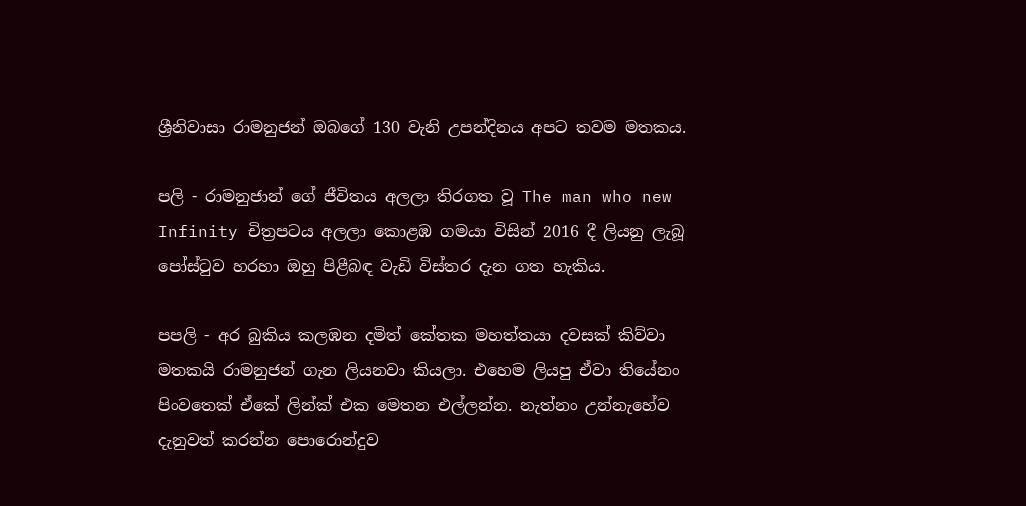ශ්‍රීනිවාසා රාමනුජන් ඔබගේ 130 වැනි උපන්දිනය අපට තවම මතකය.

පලි - රාමනුජාන් ගේ ජීවිතය අලලා තිරගත වූ The man who new Infinity චිත්‍රපටය අලලා කොළඹ ගමයා විසින් 2016 දී ලියනු ලැබූ පෝස්ටුව හරහා ඔහු පිළීබඳ වැඩි විස්තර දැන ගත හැකිය.

පපලි - අර බුකිය කලඹන දමිත් කේතක මහත්තයා දවසක් කිව්වා මතකයි රාමනුජන් ගැන ලියනවා කියලා. එහෙම ලියපු ඒවා තියේනං පිංවතෙක් ඒකේ ලින්ක් එක මෙතන එල්ලන්න. නැත්නං උන්නැහේව දැනුවත් කරන්න පොරොන්දුව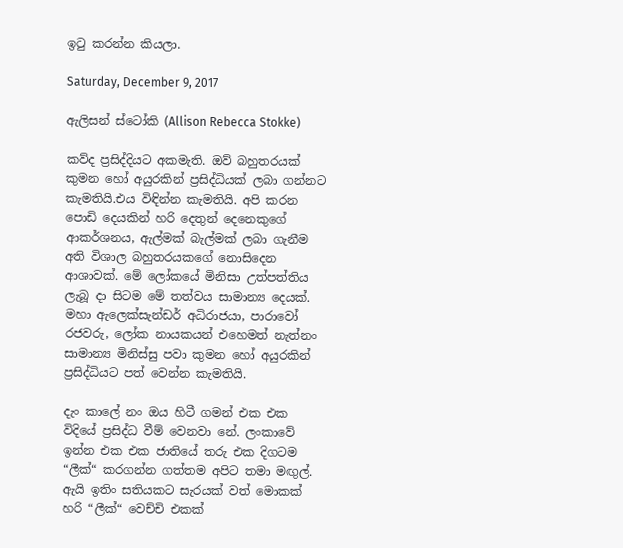ඉටු කරන්න කියලා.

Saturday, December 9, 2017

ඇලිසන් ස්ටෝකි (Allison Rebecca Stokke)

කව්ද ප්‍රසිද්දියට අකමැති. ඔව් බහුතරයක් කුමන හෝ අයුරකින් ප්‍රසිද්ධියක් ලබා ගන්නට කැමතියි.එය විඳින්න කැමතියි. අපි කරන පොඩි දෙයකින් හරි දෙතුන් දෙනෙකුගේ ආකර්ශනය, ඇල්මක් බැල්මක් ලබා ගැනීම අති විශාල බහුතරයකගේ නොසිදෙන ආශාවක්. මේ ලෝකයේ මිනිසා උත්පත්තිය ලැබූ දා සිටම මේ තත්වය සාමාන්‍ය දෙයක්. මහා ඇලෙක්සැන්ඩර් අධිරාජයා, පාරාවෝ රජවරු, ලෝක නායකයන් එහෙමත් නැත්නං සාමාන්‍ය මිනිස්සු පවා කුමන හෝ අයුරකින් ප්‍රසිද්ධියට පත් වෙන්න කැමතියි.

දැං කාලේ නං ඔය හිටී ගමන් එක එක විදියේ ප්‍රසිද්ධ වීම් වෙනවා නේ. ලංකාවේ ඉන්න එක එක ජාතියේ තරු එක දිගටම “ලීක්“ කරගන්න ගත්තම අපිට තමා මඟුල්. ඇයි ඉතිං සතියකට සැරයක් වත් මොකක් හරි “ලීක්“ වෙච්චි එකක්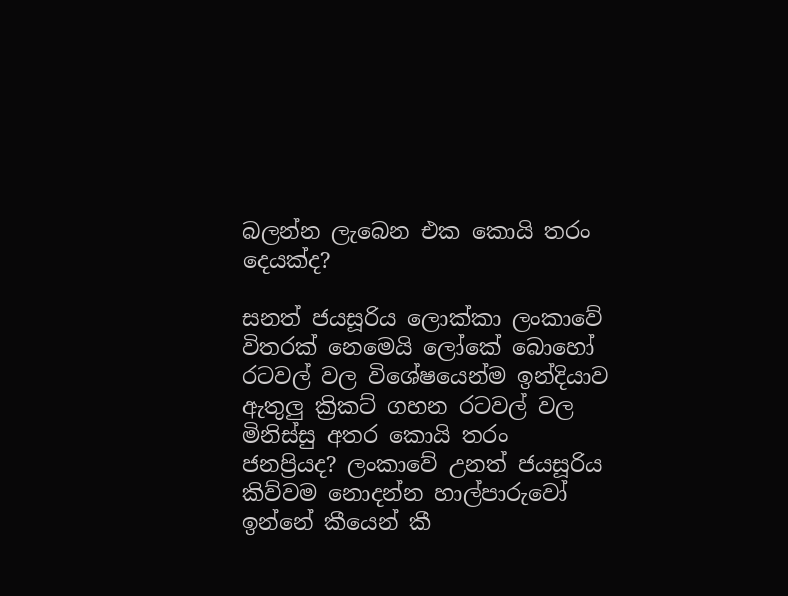බලන්න ලැබෙන එක කොයි තරං දෙයක්ද?

සනත් ජයසූරිය ලොක්කා ලංකාවේ විතරක් නෙමෙයි ලෝකේ බොහෝ රටවල් වල විශේෂයෙන්ම ඉන්දියාව ඇතුලු ක්‍රිකට් ගහන රටවල් වල මිනිස්සු අතර කොයි තරං ජනප්‍රියද? ලංකාවේ උනත් ජයසූරිය කිව්වම නොදන්න හාල්පාරුවෝ ඉන්නේ කීයෙන් කී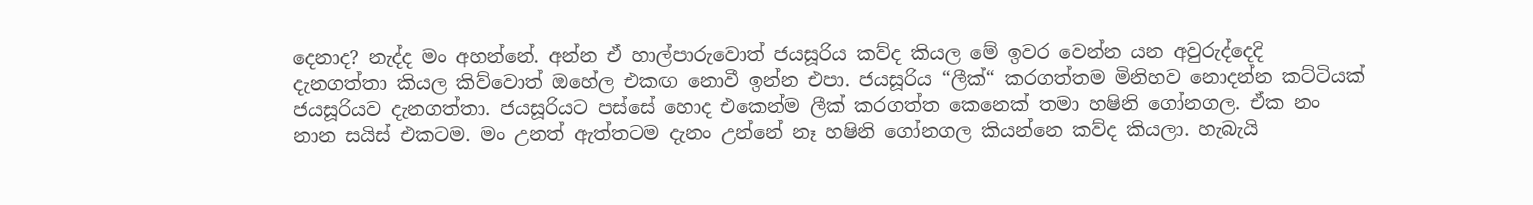දෙනාද? නැද්ද මං අහන්නේ. අන්න ඒ හාල්පාරුවොත් ජයසූරිය කව්ද කියල මේ ඉවර වෙන්න යන අවුරුද්දෙදි දැනගත්තා කියල කිව්වොත් ඔහේල එකඟ නොවී ඉන්න එපා. ජයසූරිය “ලීක්“ කරගත්තම මිනිහව නොදන්න කට්ටියක් ජයසූරියව දැනගත්තා. ජයසූරියට පස්සේ හොද එකෙන්ම ලීක් කරගත්ත කෙනෙක් තමා හෂිනි ගෝනගල. ඒක නං නාන සයිස් එකටම. මං උනත් ඇත්තටම දැනං උන්නේ නෑ හෂිනි ගෝනගල කියන්නෙ කව්ද කියලා. හැබැයි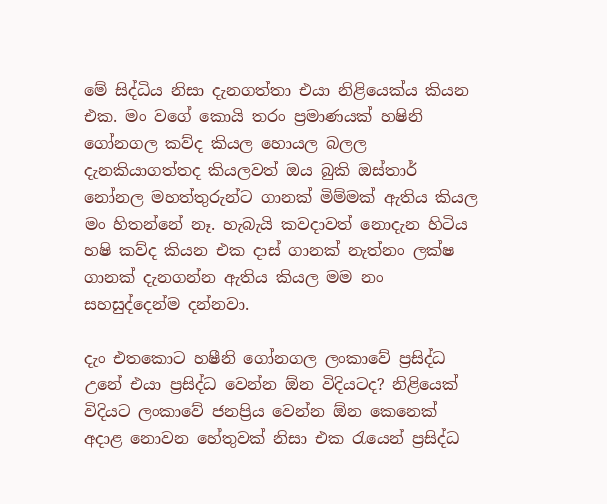මේ සිද්ධිය නිසා දැනගත්තා එයා නිළියෙක්ය කියන එක. මං වගේ කොයි තරං ප්‍රමාණයක් හෂිනි ගෝනගල කව්ද කියල හොයල බලල දැනකියාගත්තද කියලවත් ඔය බුකි ඔස්තාර් නෝනල මහත්තුරුන්ට ගානක් මිම්මක් ඇතිය කියල මං හිතන්නේ නෑ. හැබැයි කවදාවත් නොදැන හිටිය හෂි කව්ද කියන එක දාස් ගානක් නැත්නං ලක්ෂ ගානක් දැනගන්න ඇතිය කියල මම නං සහසුද්දෙන්ම දන්නවා.

දැං එතකොට හෂීනි ගෝනගල ලංකාවේ ප්‍රසිද්ධ උනේ එයා ප්‍රසිද්ධ වෙන්න ඕන විදියටද? නිළියෙක් විදියට ලංකාවේ ජනප්‍රිය වෙන්න ඕන කෙනෙක් අදාළ නොවන හේතුවක් නිසා එක රැයෙන් ප්‍රසිද්ධ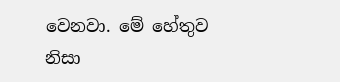වෙනවා. මේ හේතුව නිසා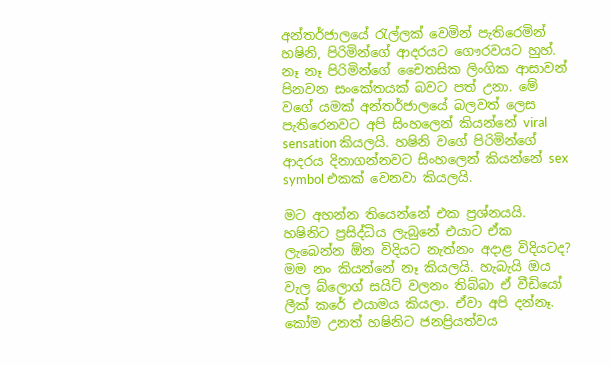අන්තර්ජාලයේ රැල්ලක් වෙමින් පැතිරෙමින් හෂිනි, පිරිමින්ගේ ආදරයට ගෞරවයට හුහ්. නෑ නෑ පිරිමින්ගේ චෛතසික ලිංගික ආසාවන් පිනවන සංකේතයක් බවට පත් උනා. මේ වගේ යමක් අන්තර්ජාලයේ බලවත් ලෙස පැතිරෙනවට අපි සිංහලෙන් කියන්නේ viral sensation කියලයි. හෂිනි වගේ පිරිමින්ගේ ආදරය දිනාගන්නවට සිංහලෙන් කියන්නේ sex symbol එකක් වෙනවා කියලයි.

මට අහන්න තියෙන්නේ එක ප්‍රශ්නයයි. හෂිනිට ප්‍රසිද්ධිය ලැබුනේ එයාට ඒක ලැබෙන්න ඕන විදියට නැත්නං අදාළ විදියටද? මම නං කියන්නේ නෑ කියලයි. හැබැයි ඔය වැල බ්ලොග් සයිට් වලනං තිබ්බා ඒ වීඩියෝ ලීක් කරේ එයාමය කියලා. ඒවා අපි දන්නෑ. කෝම උනත් හෂිනිට ජනප්‍රියත්වය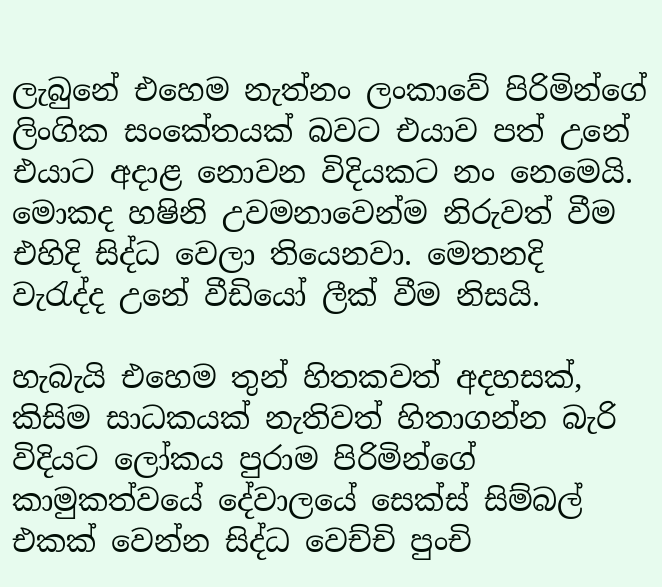ලැබුනේ එහෙම නැත්නං ලංකාවේ පිරිමින්ගේ ලිංගික සංකේතයක් බවට එයාව පත් උනේ එයාට අදාළ නොවන විදියකට නං නෙමෙයි. මොකද හෂිනි උවමනාවෙන්ම නිරුවත් වීම එහිදි සිද්ධ වෙලා තියෙනවා. මෙතනදි වැරැද්ද උනේ වීඩියෝ ලීක් වීම නිසයි.

හැබැයි එහෙම තුන් හිතකවත් අදහසක්, කිසිම සාධකයක් නැතිවත් හිතාගන්න බැරි විදියට ලෝකය පුරාම පිරිමින්ගේ කාමුකත්වයේ දේවාලයේ සෙක්ස් සිම්බල් එකක් වෙන්න සිද්ධ වෙච්චි පුංචි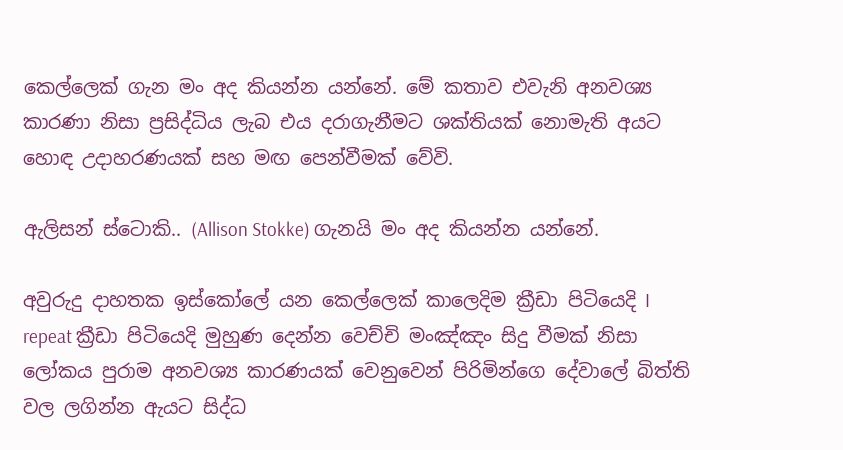කෙල්ලෙක් ගැන මං අද කියන්න යන්නේ. මේ කතාව එවැනි අනවශ්‍ය කාරණා නිසා ප්‍රසිද්ධිය ලැබ එය දරාගැනීමට ශක්තියක් නොමැති අයට හොඳ උදාහරණයක් සහ මඟ පෙන්වීමක් වේවි.

ඇලිසන් ස්ටොකි.. (Allison Stokke) ගැනයි මං අද කියන්න යන්නේ.

අවුරුදු දාහතක ඉස්කෝලේ යන කෙල්ලෙක් කාලෙදිම ක්‍රීඩා පිටියෙදි I repeat ක්‍රීඩා පිටියෙදි මුහුණ දෙන්න වෙච්චි මංඤ්ඤං සිදු වීමක් නිසා ලෝකය පුරාම අනවශ්‍ය කාරණයක් වෙනුවෙන් පිරිමින්ගෙ දේවාලේ බිත්ති වල ලගින්න ඇයට සිද්ධ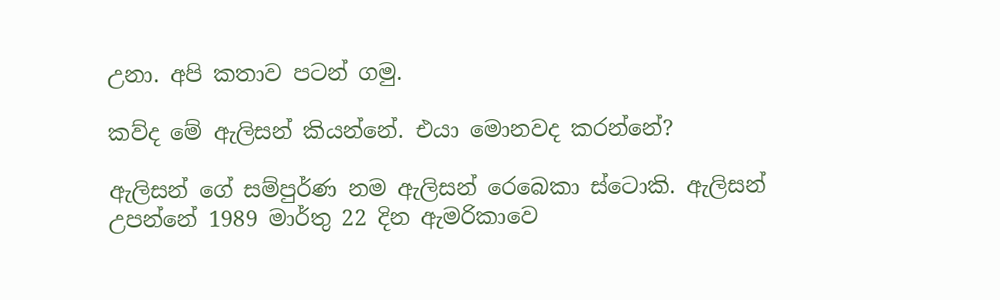උනා. අපි කතාව පටන් ගමු.

කව්ද මේ ඇලිසන් කියන්නේ. එයා මොනවද කරන්නේ?

ඇලිසන් ගේ සම්පුර්ණ නම ඇලිසන් රෙබෙකා ස්ටොකි. ඇලිසන් උපන්නේ 1989 මාර්තු 22 දින ඇමරිකාවෙ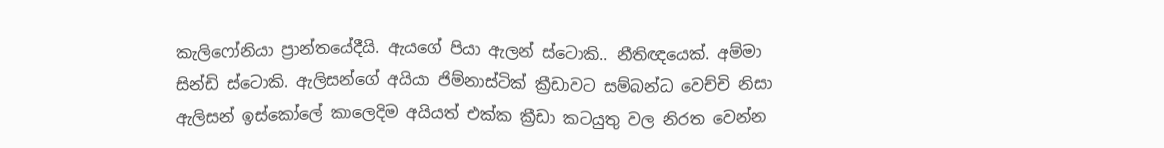කැලිෆෝනියා ප්‍රාන්තයේදීයි. ඇයගේ පියා ඇලන් ස්ටොකි.. නීතිඥයෙක්. අම්මා සින්ඩි ස්ටොකි. ඇලිසන්ගේ අයියා ජිම්නාස්ටික් ක්‍රීඩාවට සම්බන්ධ වෙච්චි නිසා ඇලිසන් ඉස්කෝලේ කාලෙදිම අයියත් එක්ක ක්‍රීඩා කටයුතු වල නිරත වෙන්න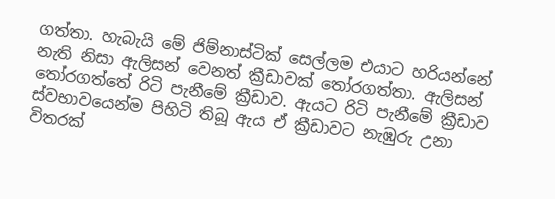ගත්තා. හැබැයි මේ ජිම්නාස්ටික් සෙල්ලම එයාට හරියන්නේ නැති නිසා ඇලිසන් වෙනත් ක්‍රීඩාවක් තෝරගත්තා. ඇලිසන් තෝරගත්තේ රිටි පැනීමේ ක්‍රීඩාව. ඇයට රිටි පැනීමේ ක්‍රීඩාව ස්වභාවයෙන්ම පිහිටි තිබූ ඇය ඒ ක්‍රීඩාවට නැඹුරු උනා විතරක්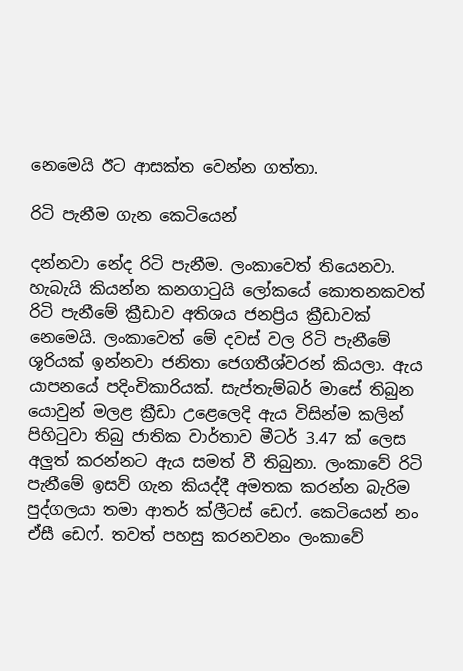නෙමෙයි ඊට ආසක්ත වෙන්න ගත්තා.

රිටි පැනීම ගැන කෙටියෙන්

දන්නවා නේද රිටි පැනීම. ලංකාවෙත් තියෙනවා. හැබැයි කියන්න කනගාටුයි ලෝකයේ කොතනකවත් රිටි පැනීමේ ක්‍රීඩාව අතිශය ජනප්‍රිය ක්‍රීඩාවක් නෙමෙයි. ලංකාවෙත් මේ දවස් වල රිටි පැනීමේ ශූරියක් ඉන්නවා ජනිතා ජෙගතීශ්වරන් කියලා. ඇය යාපනයේ පදිංචිකාරියක්. සැප්තැම්බර් මාසේ තිබුන යොවුන් මලළ ක්‍රීඩා උළෙලෙදි ඇය විසින්ම කලින් පිහිටුවා තිබු ජාතික වාර්තාව මීටර් 3.47 ක් ලෙස අලුත් කරන්නට ඇය සමත් වී තිබුනා. ලංකාවේ රිටි පැනීමේ ඉසව් ගැන කියද්දී අමතක කරන්න බැරිම පුද්ගලයා තමා ආතර් ක්ලීටස් ඩෙෆ්. කෙටියෙන් නං ඒසී ඩෙෆ්. තවත් පහසු කරනවනං ලංකාවේ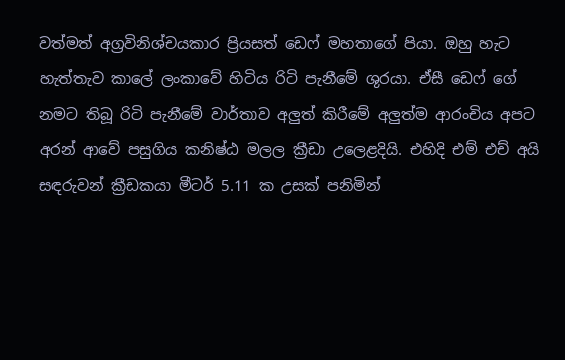වත්මත් අග්‍රවිනිශ්චයකාර ප්‍රියසත් ඩෙෆ් මහතාගේ පියා. ඔහු හැට හැත්තැව කාලේ ලංකාවේ හිටිය රිටි පැනීමේ ශුරයා. ඒසී ඩෙෆ් ගේ නමට තිබූ රිටි පැනීමේ වාර්තාව අලුත් කිරීමේ අලුත්ම ආරංචිය අපට අරන් ආවේ පසුගිය කනිෂ්ඨ මලල ක්‍රීඩා උලෙළදියි. එහිදි එම් එච් අයි සඳරුවන් ක්‍රීඩකයා මීටර් 5.11 ක උසක් පනිමින්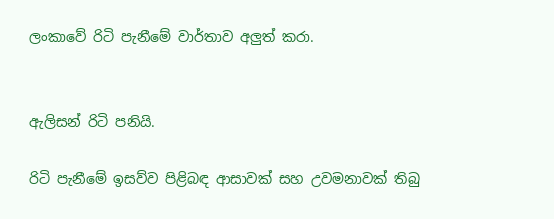ලංකාවේ රිටි පැනීමේ වාර්තාව අලුත් කරා.


ඇලිසන් රිටි පනියි.

රිටි පැනීමේ ඉසව්ව පිළිබඳ ආසාවක් සහ උවමනාවක් තිබු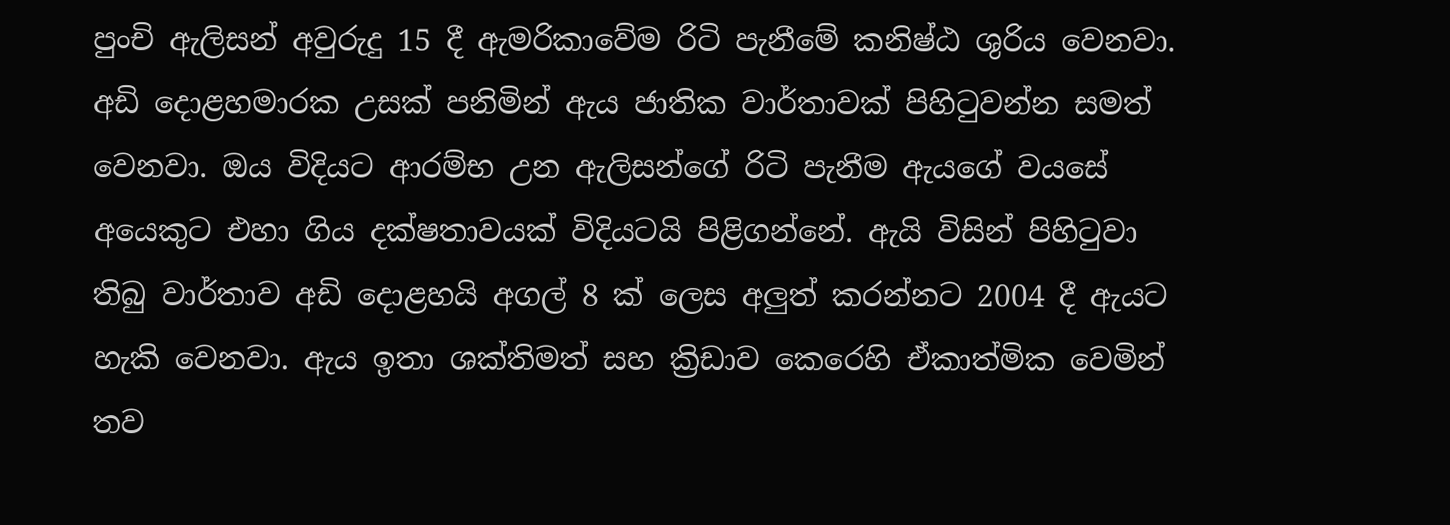පුංචි ඇලිසන් අවුරුදු 15 දී ඇමරිකාවේම රිටි පැනීමේ කනිෂ්ඨ ශුරිය වෙනවා. අඩි දොළහමාරක උසක් පනිමින් ඇය ජාතික වාර්තාවක් පිහිටුවන්න සමත් වෙනවා. ඔය විදියට ආරම්භ උන ඇලිසන්ගේ රිටි පැනීම ඇයගේ වයසේ අයෙකුට එහා ගිය දක්ෂතාවයක් විදියටයි පිළිගන්නේ. ඇයි විසින් පිහිටුවා තිබු වාර්තාව අඩි දොළහයි අගල් 8 ක් ලෙස අලුත් කරන්නට 2004 දී ඇයට හැකි වෙනවා. ඇය ඉතා ශක්තිමත් සහ ක්‍රිඩාව කෙරෙහි ඒකාත්මික වෙමින් තව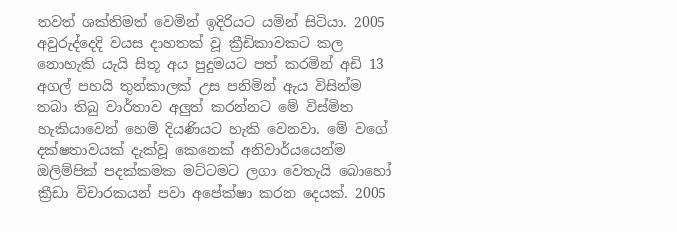තවත් ශක්තිමත් වෙමින් ඉදිරියට යමින් සිටියා. 2005 අවුරුද්දෙදි වයස දාහතක් වූ ක්‍රීඩිකාවකට කල නොහැකි යැයි සිතූ අය පුදුමයට පත් කරමින් අඩි 13 අගල් පහයි තුන්කාලක් උස පනිමින් ඇය විසින්ම තබා තිබු වාර්තාව අලුත් කරන්නට මේ විස්මිත හැකියාවෙන් හෙමි දියණියට හැකි වෙනවා. මේ වගේ දක්ෂතාවයක් දැක්වූ කෙනෙක් අනිවාර්යයෙන්ම ඔලිම්පික් පදක්කමක මට්ටමට ලගා වෙතැයි බොහෝ ක්‍රීඩා විචාරකයන් පවා අපේක්ෂා කරන දෙයක්. 2005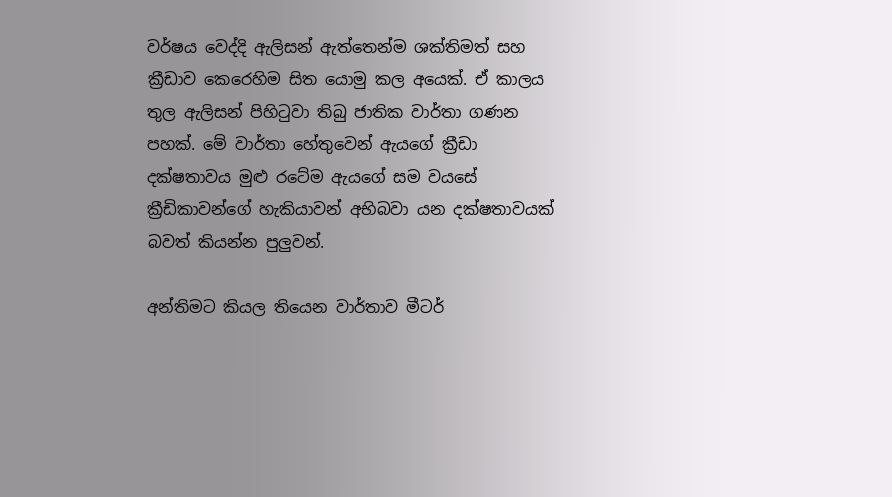වර්ෂය වෙද්දි ඇලිසන් ඇත්තෙන්ම ශක්තිමත් සහ ක්‍රීඩාව කෙරෙහිම සිත යොමු කල අයෙක්. ඒ කාලය තුල ඇලිසන් පිහිටුවා තිබු ජාතික වාර්තා ගණන පහක්. මේ වාර්තා හේතුවෙන් ඇයගේ ක්‍රීඩා දක්ෂතාවය මුළු රටේම ඇයගේ සම වයසේ ක්‍රීඩිකාවන්ගේ හැකියාවන් අභිබවා යන දක්ෂතාවයක් බවත් කියන්න පුලුවන්.

අන්තිමට කියල තියෙන වාර්තාව මීටර්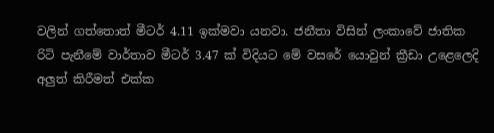වලින් ගත්තොත් මීටර් 4.11 ඉක්මවා යනවා. ජනීතා විසින් ලංකාවේ ජාතික රිටි පැනීමේ වාර්තාව මීටර් 3.47 ක් විදියට මේ වසරේ යොවුන් ක්‍රීඩා උළෙලෙදි අලුත් කිරීමත් එක්ක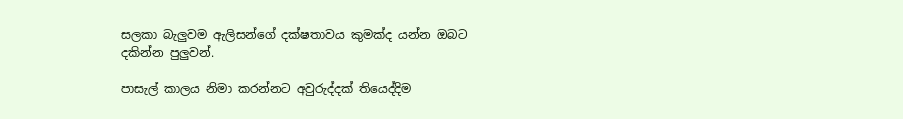සලකා බැලුවම ඇලිසන්ගේ දක්ෂතාවය කුමක්ද යන්න ඔබට දකින්න පුලුවන්.

පාසැල් කාලය නිමා කරන්නට අවුරුද්දක් තියෙද්දිම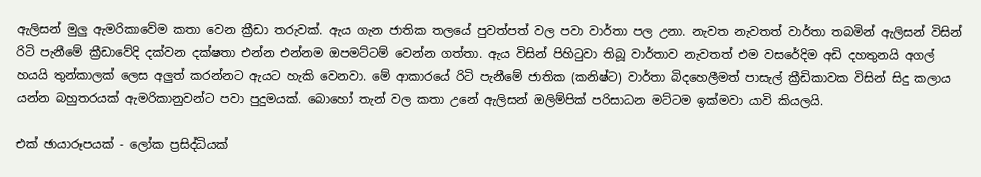ඇලිසන් මුලු ඇමරිකාවේම කතා වෙන ක්‍රීඩා තරුවක්. ඇය ගැන ජාතික තලයේ පුවත්පත් වල පවා වාර්තා පල උනා. නැවත නැවතත් වාර්තා තබමින් ඇලිසන් විසින් රිටි පැනීමේ ක්‍රීඩාවේදි දක්වන දක්ෂතා එන්න එන්නම ඔපමට්ටම් වෙන්න ගත්තා. ඇය විසින් පිහිටුවා තිබූ වාර්තාව නැවතත් එම වසරේදිම අඩි දහතුනයි අගල් හයයි තුන්කාලක් ලෙස අලුත් කරන්නට ඇයට හැකි වෙනවා. මේ ආකාරයේ රිටි පැනීමේ ජාතික (කනිෂ්ට) වාර්තා බිදහෙලීමත් පාසැල් ක්‍රීඩිකාවක විසින් සිදු කලාය යන්න බහුතරයක් ඇමරිකානුවන්ට පවා පුදුමයක්. බොහෝ තැන් වල කතා උනේ ඇලිසන් ඔලිම්පික් පරිසාධන මට්ටම ඉක්මවා යාවි කියලයි.

එක් ඡායාරූපයක් - ලෝක ප්‍රසිද්ධියක්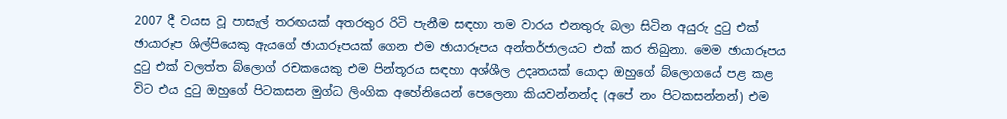2007 දී වයස වූ පාසැල් තරඟයක් අතරතුර රිටි පැනීම සඳහා තම වාරය එනතුරු බලා සිටින අයුරු දුටු එක් ඡායාරූප ශිල්පියෙකු ඇයගේ ඡායාරූපයක් ගෙන එම ඡායාරූපය අන්තර්ජාලයට එක් කර තිබුනා. මෙම ඡායාරූපය දුටු එක් වලත්ත බ්ලොග් රචකයෙකු එම පින්තූරය සඳහා අශ්ශීල උදෘතයක් යොදා ඔහුගේ බ්ලොගයේ පළ කළ විට එය දුටු ඔහුගේ පිටකසන මුග්ධ ලිංගික අහේනියෙන් පෙලෙනා කියවන්නන්ද (අපේ නං පිටකසන්නන්) එම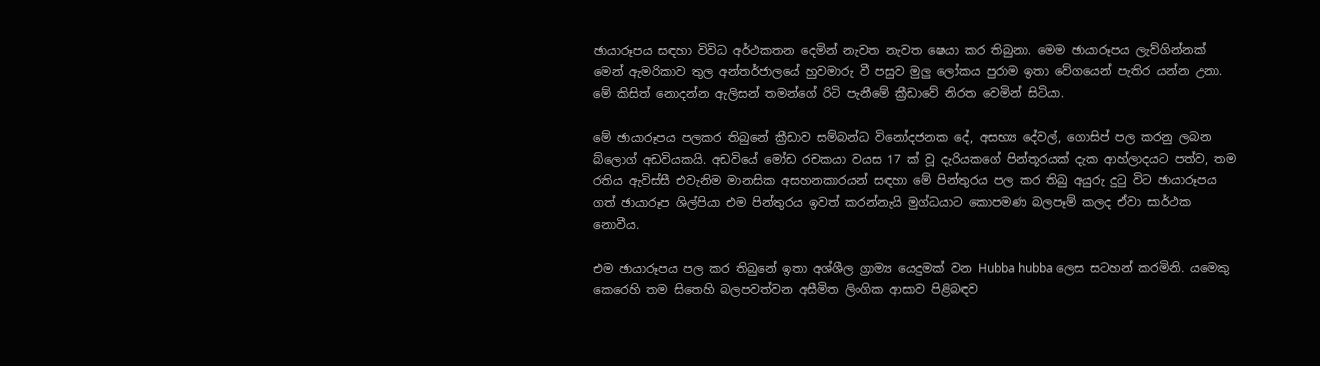ඡායාරූපය සඳහා විවිධ අර්ථකතන දෙමින් නැවත නැවත ෂෙයා කර තිබුනා. මෙම ඡායාරූපය ලැව්ගින්නක් මෙන් ඇමරිකාව තුල අන්තර්ජාලයේ හුවමාරු වී පසුව මුලු ලෝකය පුරාම ඉතා වේගයෙන් පැතිර යන්න උනා. මේ කිසිත් නොදන්න ඇලිසන් තමන්ගේ රිටි පැනීමේ ක්‍රීඩාවේ නිරත වෙමින් සිටියා.

මේ ඡායාරූපය පලකර තිබුනේ ක්‍රීඩාව සම්බන්ධ විනෝදජනක දේ, අසභ්‍ය දේවල්, ගොසිප් පල කරනු ලබන බ්ලොග් අඩවියකයි. අඩවියේ මෝඩ රචකයා වයස 17 ක් වූ දැරියකගේ පින්තූරයක් දැක ආහ්ලාදයට පත්ව, තම රතිය ඇවිස්සී එවැනිම මානසික අසහනකාරයන් සඳහා මේ පින්තුරය පල කර තිබු අයුරු දුටු විට ඡායාරූපය ගත් ඡායාරූප ශිල්පියා එම පින්තුරය ඉවත් කරන්නැයි මුග්ධයාට කොපමණ බලපෑම් කලද ඒවා සාර්ථක නොවීය.

එම ඡායාරූපය පල කර තිබුනේ ඉතා අශ්ශීල ග්‍රාම්‍ය යෙදුමක් වන Hubba hubba ලෙස සටහන් කරමිනි. යමෙකු කෙරෙහි තම සිතෙහි බලපවත්වන අසීමිත ලිංගික ආසාව පිළිබඳව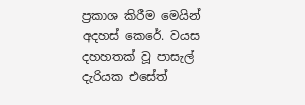ප්‍රකාශ කිරීම මෙයින් අදහස් කෙරේ. වයස දහහතක් වූ පාසැල් දැරියක එසේත්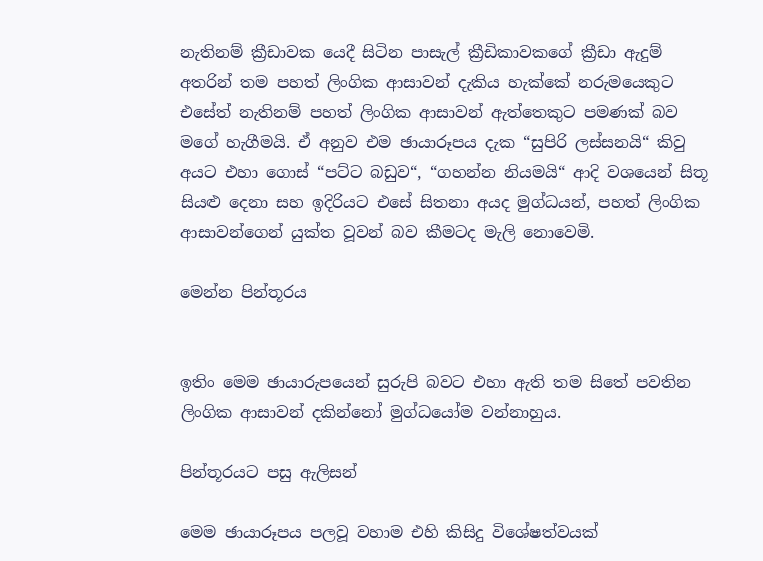නැතිනම් ක්‍රීඩාවක යෙදී සිටින පාසැල් ක්‍රීඩිකාවකගේ ක්‍රීඩා ඇදුම් අතරින් තම පහත් ලිංගික ආසාවන් දැකිය හැක්කේ නරුමයෙකුට එසේත් නැතිනම් පහත් ලිංගික ආසාවන් ඇත්තෙකුට පමණක් බව මගේ හැගීමයි. ඒ අනුව එම ඡායාරූපය දැක “සුපිරි ලස්සනයි“ කිවු අයට එහා ගොස් “පට්ට බඩුව“, “ගහන්න නියමයි“ ආදි වශයෙන් සිතූ සියළු දෙනා සහ ඉදිරියට එසේ සිතනා අයද මුග්ධයන්, පහත් ලිංගික ආසාවන්ගෙන් යුක්ත වූවන් බව කීමටද මැලි නොවෙමි.

මෙන්න පින්තූරය


ඉතිං මෙම ඡායාරුපයෙන් සුරුපි බවට එහා ඇති තම සිතේ පවතින ලිංගික ආසාවන් දකින්නෝ මුග්ධයෝම වන්නාහුය.

පින්තූරයට පසු ඇලිසන්

මෙම ඡායාරූපය පලවූ වහාම එහි කිසිදු විශේෂත්වයක්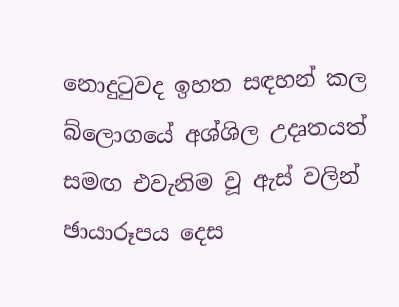නොදුටුවද ඉහත සඳහන් කල බ්ලොගයේ අශ්ශිල උදෘතයත් සමඟ එවැනිම වූ ඇස් වලින් ඡායාරූපය දෙස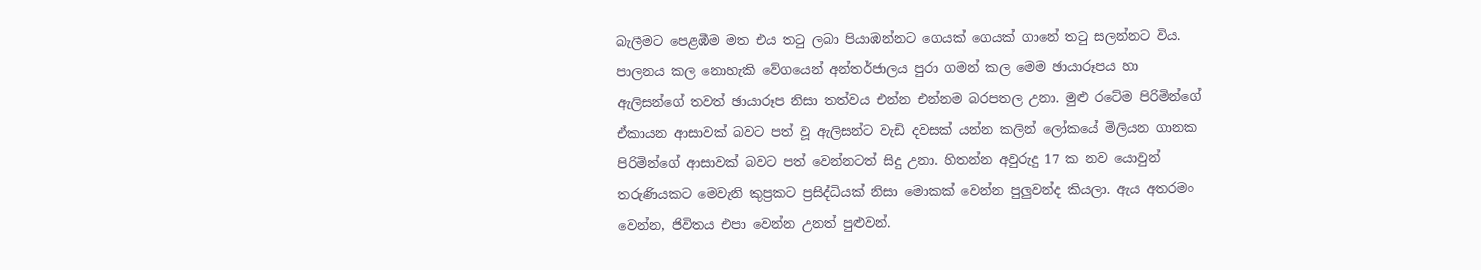බැලීමට පෙළඹීම මත එය තටු ලබා පියාඹන්නට ගෙයක් ගෙයක් ගානේ තටු සලන්නට විය. පාලනය කල නොහැකි වේගයෙන් අන්තර්ජාලය පුරා ගමන් කල මෙම ඡායාරූපය හා ඇලිසන්ගේ තවත් ඡායාරූප නිසා තත්වය එන්න එන්නම බරපතල උනා. මුළු රටේම පිරිමින්ගේ ඒකායන ආසාවක් බවට පත් වූ ඇලිසන්ට වැඩි දවසක් යන්න කලින් ලෝකයේ මිලියන ගානක පිරිමින්ගේ ආසාවක් බවට පත් වෙන්නටත් සිදු උනා. හිතන්න අවුරුදු 17 ක නව යොවුන් තරුණියකට මෙවැනි කුප්‍රකට ප්‍රසිද්ධියක් නිසා මොකක් වෙන්න පුලුවන්ද කියලා. ඇය අතරමං වෙන්න, ජිවිතය එපා වෙන්න උනත් පුළුවන්.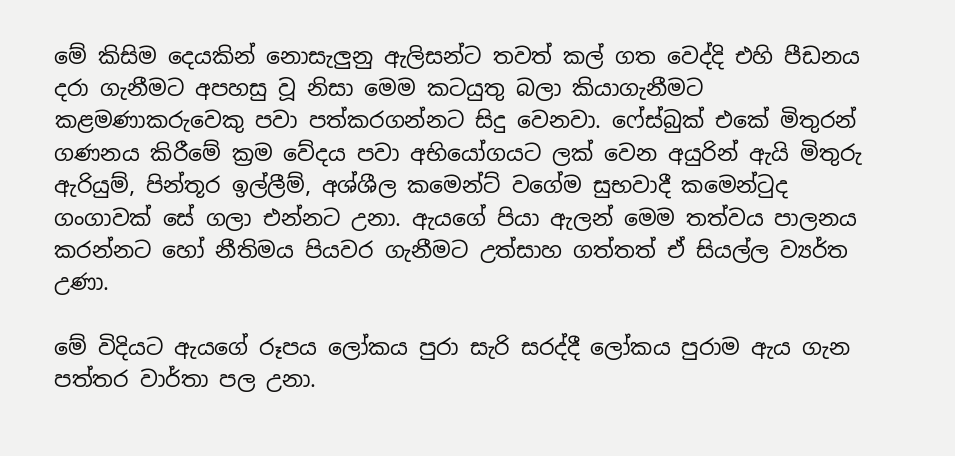මේ කිසිම දෙයකින් නොසැලුනු ඇලිසන්ට තවත් කල් ගත වෙද්දි එහි පීඩනය දරා ගැනීමට අපහසු වූ නිසා මෙම කටයුතු බලා කියාගැනීමට කළමණාකරුවෙකු පවා පත්කරගන්නට සිදු වෙනවා. ෆේස්බුක් එකේ මිතුරන් ගණනය කිරීමේ ක්‍රම වේදය පවා අභියෝගයට ලක් වෙන අයුරින් ඇයි මිතුරු ඇරියුම්, පින්තූර ඉල්ලීම්, අශ්ශීල කමෙන්ට් වගේම සුභවාදී කමෙන්ටුද ගංගාවක් සේ ගලා එන්නට උනා. ඇයගේ පියා ඇලන් මෙම තත්වය පාලනය කරන්නට හෝ නීතිමය පියවර ගැනීමට උත්සාහ ගත්තත් ඒ සියල්ල ව්‍යර්ත උණා.

මේ විදියට ඇයගේ රූපය ලෝකය පුරා සැරි සරද්දී ලෝකය පුරාම ඇය ගැන පත්තර වාර්තා පල උනා.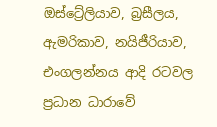ඔස්ට්‍රේලියාව, බ්‍රසීලය, ඇමරිකාව, නයිජීරියාව, එංගලන්නය ආදි රටවල ප්‍රධාන ධාරාවේ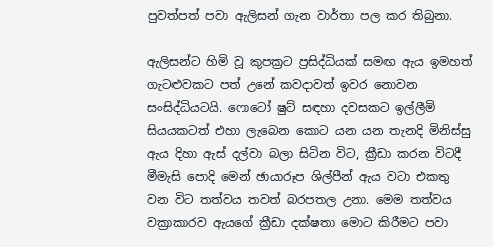පුවත්පත් පවා ඇලිසන් ගැන වාර්තා පල කර තිබුනා.

ඇලිසන්ට හිමි වූ කුපක්‍රට ප්‍රසිද්ධියක් සමඟ ඇය ඉමහත් ගැටළුවකට පත් උනේ කවදාවත් ඉවර නොවන සංසිද්ධියටයි. ෆොටෝ ෂුට් සඳහා දවසකට ඉල්ලීමි සියයකටත් එහා ලැබෙන කොට යන යන තැනදි මිනිස්සු ඇය දිහා ඇස් දල්වා බලා සිටින විට, ක්‍රීඩා කරන විටදී මීමැසි පොදි මෙන් ඡායාරූප ශිල්පීන් ඇය වටා එකතු වන විට තත්වය තවත් බරපතල උනා. මෙම තත්වය වක්‍රාකාරව ඇයගේ ක්‍රීඩා දක්ෂතා මොට කිරීමට පවා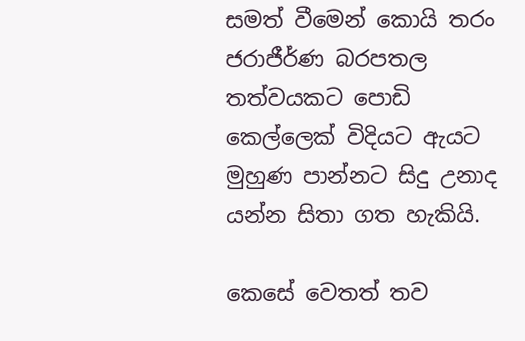සමත් වීමෙන් කොයි තරං ජරාජීර්ණ බරපතල තත්වයකට පොඩි කෙල්ලෙක් විදියට ඇයට මුහුණ පාන්නට සිදු උනාද යන්න සිතා ගත හැකියි.

කෙසේ වෙතත් තව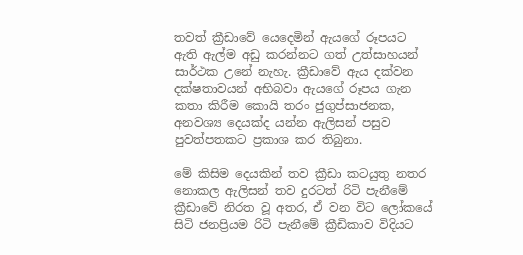තවත් ක්‍රීඩාවේ යෙදෙමින් ඇයගේ රූපයට ඇති ඇල්ම අඩු කරන්නට ගත් උත්සාහයන් සාර්ථක උනේ නැහැ. ක්‍රීඩාවේ ඇය දක්වන දක්ෂතාවයන් අභිබවා ඇයගේ රූපය ගැන කතා කිරීම කොයි තරං ජුගුප්සාජනක, අනවශ්‍ය දෙයක්ද යන්න ඇලිසන් පසුව පුවත්පතකට ප්‍රකාශ කර තිබුනා.

මේ කිසිම දෙයකින් තව ක්‍රීඩා කටයුතු නතර නොකල ඇලිසන් තව දුරටත් රිටි පැනීමේ ක්‍රීඩාවේ නිරත වූ අතර, ඒ වන විට ලෝකයේ සිටි ජනප්‍රියම රිටි පැනීමේ ක්‍රීඩිකාව විදියට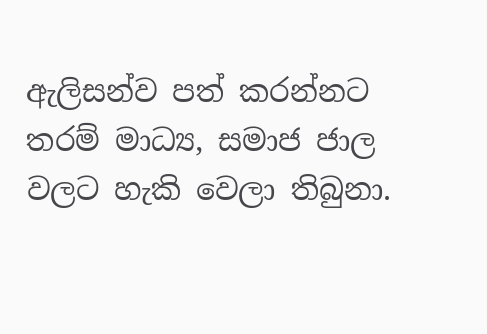ඇලිසන්ව පත් කරන්නට තරම් මාධ්‍ය, සමාජ ජාල වලට හැකි වෙලා තිබුනා.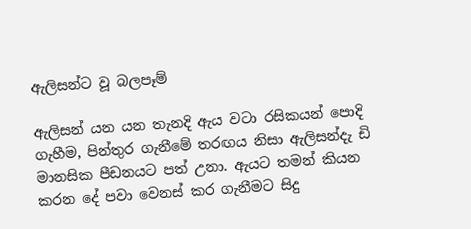ඇලිසන්ට වූ බලපෑම්

ඇලිසන් යන යන තැනදි ඇය වටා රසිකයන් පොදි ගැහීම, පින්තුර ගැනීමේ තරඟය නිසා ඇලිසන්දැ ඩි මානසික පීඩනයට පත් උනා. ඇයට තමන් කියන කරන දේ පවා වෙනස් කර ගැනීමට සිදු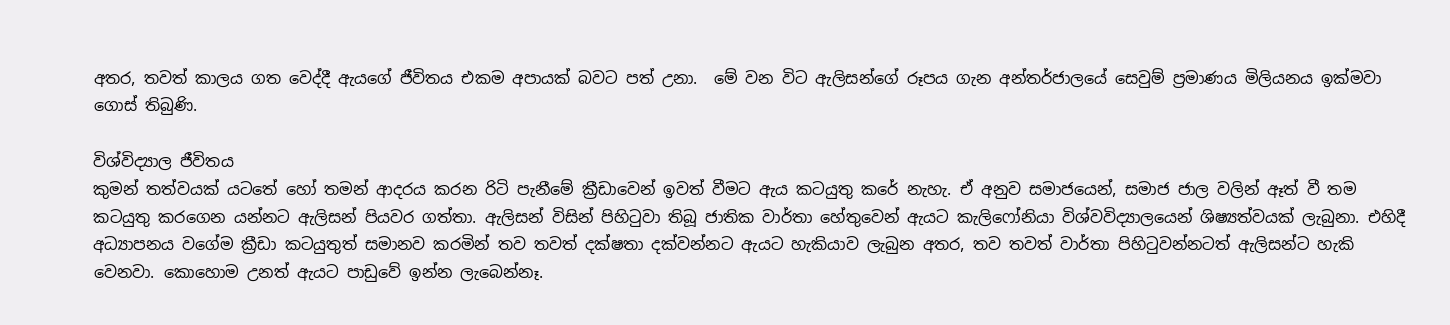අතර, තවත් කාලය ගත වෙද්දී ඇයගේ ජීවිතය එකම අපායක් බවට පත් උනා.  මේ වන විට ඇලිසන්ගේ රූපය ගැන අන්තර්ජාලයේ සෙවුම් ප්‍රමාණය මිලියනය ඉක්මවා ගොස් තිබුණි.

විශ්විද්‍යාල ජීවිතය
කුමන් තත්වයක් යටතේ හෝ තමන් ආදරය කරන රිටි පැනීමේ ක්‍රීඩාවෙන් ඉවත් වීමට ඇය කටයුතු කරේ නැහැ. ඒ අනුව සමාජයෙන්, සමාජ ජාල වලින් ඈත් වී තම කටයුතු කරගෙන යන්නට ඇලිසන් පියවර ගත්තා. ඇලිසන් විසින් පිහිටුවා තිබූ ජාතික වාර්තා හේතුවෙන් ඇයට කැලිෆෝනියා විශ්වවිද්‍යාලයෙන් ශිෂ්‍යත්වයක් ලැබුනා. එහිදී අධ්‍යාපනය වගේම ක්‍රීඩා කටයුතුත් සමානව කරමින් තව තවත් දක්ෂතා දක්වන්නට ඇයට හැකියාව ලැබුන අතර, තව තවත් වාර්තා පිහිටුවන්නටත් ඇලිසන්ට හැකි වෙනවා. කොහොම උනත් ඇයට පාඩුවේ ඉන්න ලැබෙන්නෑ.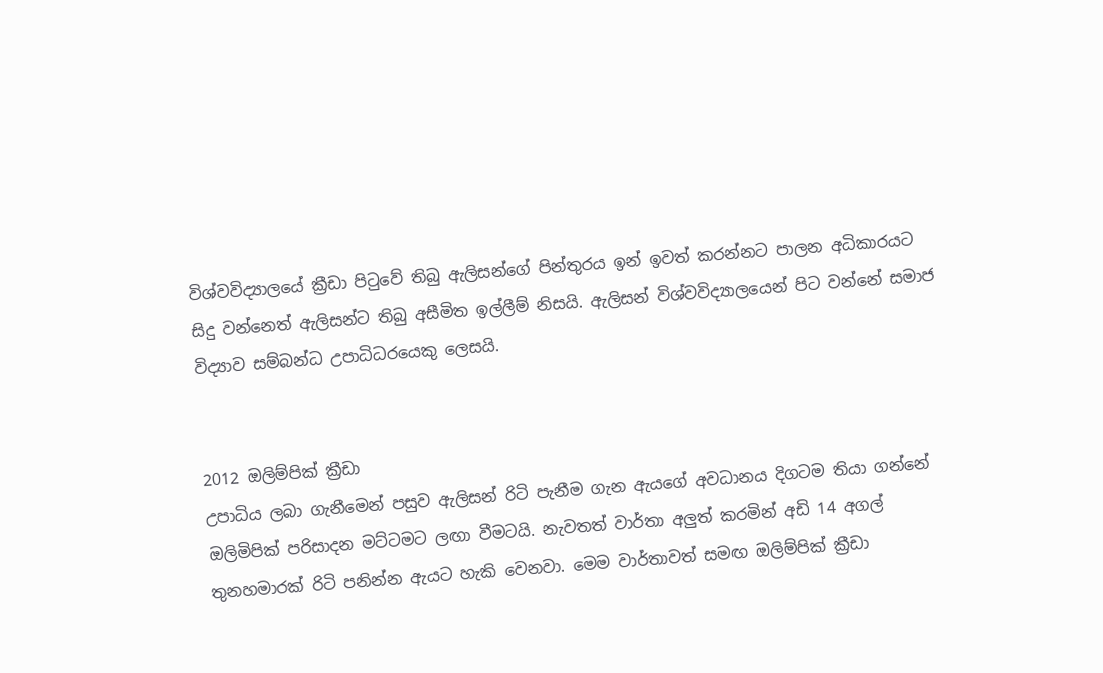විශ්වවිද්‍යාලයේ ක්‍රීඩා පිටුවේ තිබු ඇලිසන්ගේ පින්තුරය ඉන් ඉවත් කරන්නට පාලන අධිකාරයට සිදු වන්නෙත් ඇලිසන්ට තිබු අසීමිත ඉල්ලීම් නිසයි. ඇලිසන් විශ්‍වවිද්‍යාලයෙන් පිට වන්නේ සමාජ විද්‍යාව සම්බන්ධ උපාධිධරයෙකු ලෙසයි.


2012 ඔලිම්පික් ක්‍රීඩා
උපාධිය ලබා ගැනීමෙන් පසුව ඇලිසන් රිටි පැනීම ගැන ඇයගේ අවධානය දිගටම තියා ගන්නේ ඔලිමිපික් පරිසාදන මට්ටමට ලඟා වීමටයි. නැවතත් වාර්තා අලුත් කරමින් අඩි 14 අගල් තුනහමාරක් රිටි පනින්න ඇයට හැකි වෙනවා. මෙම වාර්තාවත් සමඟ ඔලිම්පික් ක්‍රීඩා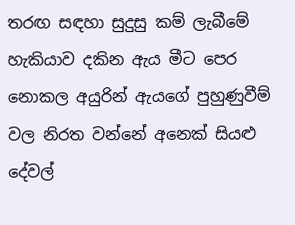තරඟ සඳහා සුදුසු කම් ලැබීමේ හැකියාව දකින ඇය මීට පෙර නොකල අයුරින් ඇයගේ පුහුණුවීම් වල නිරත වන්නේ අනෙක් සියළු දේවල්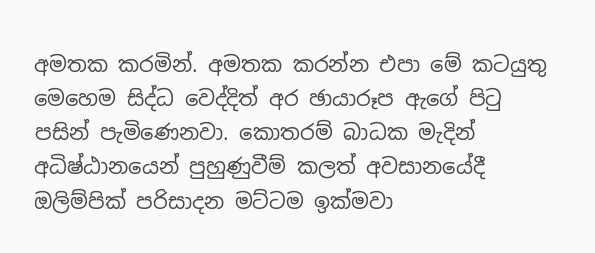අමතක කරමින්. අමතක කරන්න එපා මේ කටයුතු මෙහෙම සිද්ධ වෙද්දිත් අර ඡායාරූප ඇගේ පිටු පසින් පැමිණෙනවා. කොතරම් බාධක මැදින් අධිෂ්ඨානයෙන් පුහුණුවීම් කලත් අවසානයේදී ඔලිම්පික් පරිසාදන මට්ටම ඉක්මවා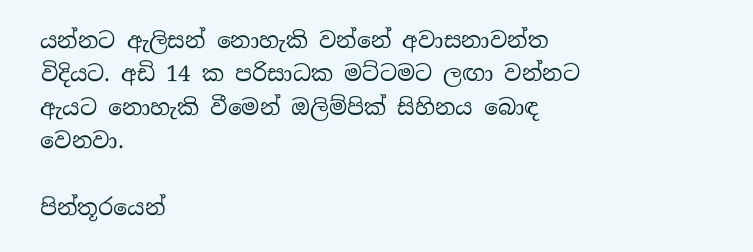යන්නට ඇලිසන් නොහැකි වන්නේ අවාසනාවන්ත විදියට. අඩි 14 ක පරිසාධක මට්ටමට ලඟා වන්නට ඇයට නොහැකි වීමෙන් ඔලිම්පික් සිහිනය බොඳ වෙනවා.

පින්තූරයෙන්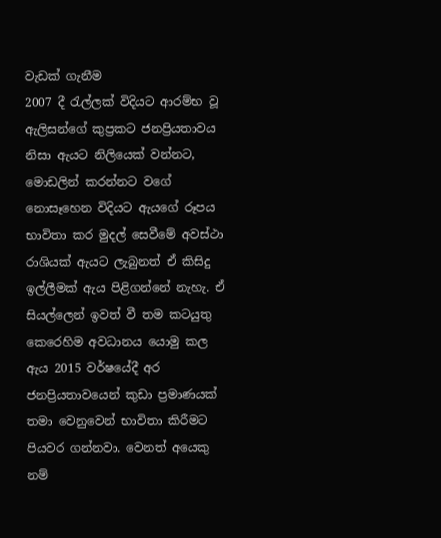වැඩක් ගැනීම
2007 දී රැල්ලක් විදියට ආරම්භ වූ ඇලිසන්ගේ කුප්‍රකට ජනප්‍රියතාවය නිසා ඇයට නිලියෙක් වන්නට, මොඩලින් කරන්නට වගේ නොසෑහෙන විදියට ඇයගේ රූපය භාවිතා කර මුදල් සෙවීමේ අවස්ථා රාශියක් ඇයට ලැබුනත් ඒ කිසිදු ඉල්ලීමක් ඇය පිළිගන්නේ නැහැ. ඒ සියල්ලෙන් ඉවත් වී තම කටයුතු කෙරෙහිම අවධානය යොමු කල ඇය 2015 වර්ෂයේදී අර ජනප්‍රියතාවයෙන් කුඩා ප්‍රමාණයක් තමා වෙනුවෙන් භාවිතා කිරීමට පියවර ගන්නවා. වෙනත් අයෙකු නම්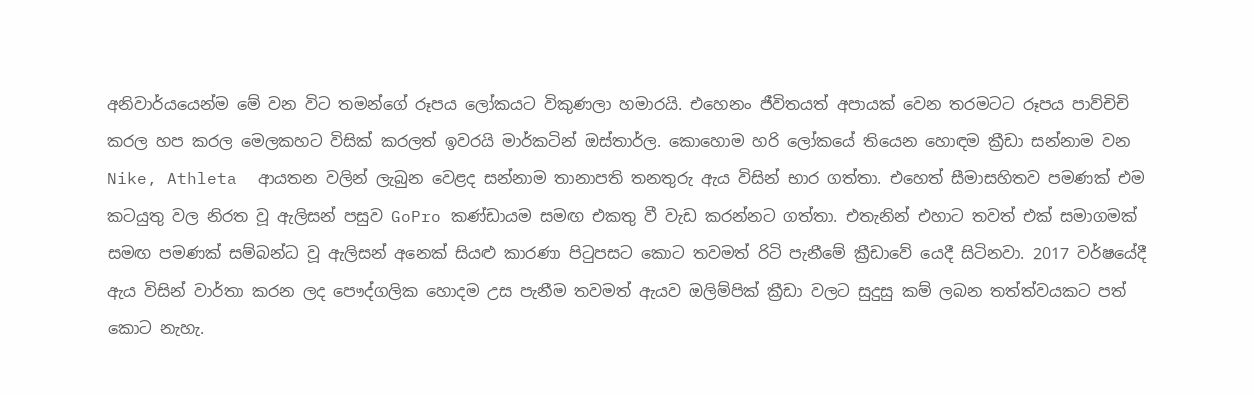අනිවාර්යයෙන්ම මේ වන විට තමන්ගේ රූපය ලෝකයට විකුණලා හමාරයි. එහෙනං ජීවිතයත් අපායක් වෙන තරමටට රූපය පාව්චිචි කරල හප කරල මෙලකහට විසික් කරලත් ඉවරයි මාර්කටින් ඔස්තාර්ල. කොහොම හරි ලෝකයේ තියෙන හොඳම ක්‍රීඩා සන්නාම වන Nike, Athleta  ආයතන වලින් ලැබුන වෙළද සන්නාම තානාපති තනතුරු ඇය විසින් භාර ගත්තා. එහෙත් සීමාසහිතව පමණක් එම කටයුතු වල නිරත වූ ඇලිසන් පසුව GoPro කණ්ඩායම සමඟ එකතු වී වැඩ කරන්නට ගත්තා. එතැනින් එහාට තවත් එක් සමාගමක් සමඟ පමණක් සම්බන්ධ වූ ඇලිසන් අනෙක් සියළු කාරණා පිටුපසට කොට තවමත් රිටි පැනීමේ ක්‍රීඩාවේ යෙදී සිටිනවා. 2017 වර්ෂයේදී ඇය විසින් වාර්තා කරන ලද පෞද්ගලික හොදම උස පැනීම තවමත් ඇයව ඔලිම්පික් ක්‍රීඩා වලට සුදුසු කම් ලබන තත්ත්වයකට පත් කොට නැහැ.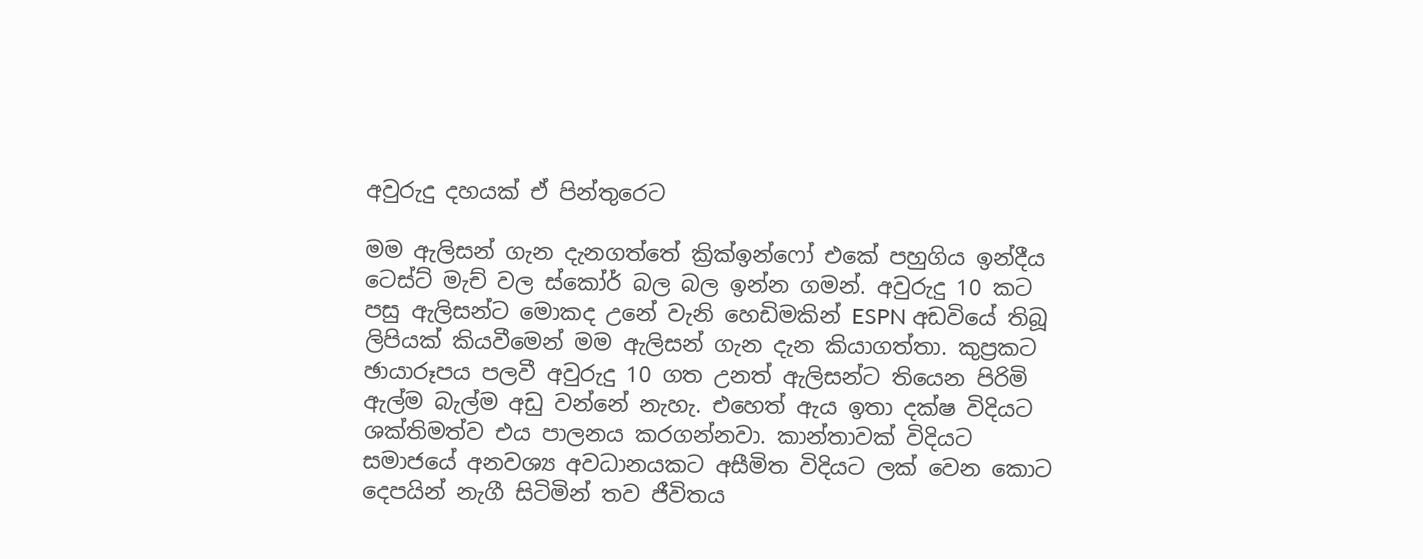අවුරුදු දහයක් ඒ පින්තුරෙට

මම ඇලිසන් ගැන දැනගත්තේ ක්‍රික්ඉන්ෆෝ එකේ පහුගිය ඉන්දීය ටෙස්ට් මැච් වල ස්කෝර් බල බල ඉන්න ගමන්. අවුරුදු 10 කට පසු ඇලිසන්ට මොකද උනේ වැනි හෙඩිමකින් ESPN අඩවියේ තිබූ ලිපියක් කියවීමෙන් මම ඇලිසන් ගැන දැන කියාගත්තා. කුප්‍රකට ඡායාරූපය පලවී අවුරුදු 10 ගත උනත් ඇලිසන්ට තියෙන පිරිමි ඇල්ම බැල්ම අඩු වන්නේ නැහැ. එහෙත් ඇය ඉතා දක්ෂ විදියට ශක්තිමත්ව එය පාලනය කරගන්නවා. කාන්තාවක් විදියට සමාජයේ අනවශ්‍ය අවධානයකට අසීමිත විදියට ලක් වෙන කොට දෙපයින් නැගී සිටිමින් තව ජීවිතය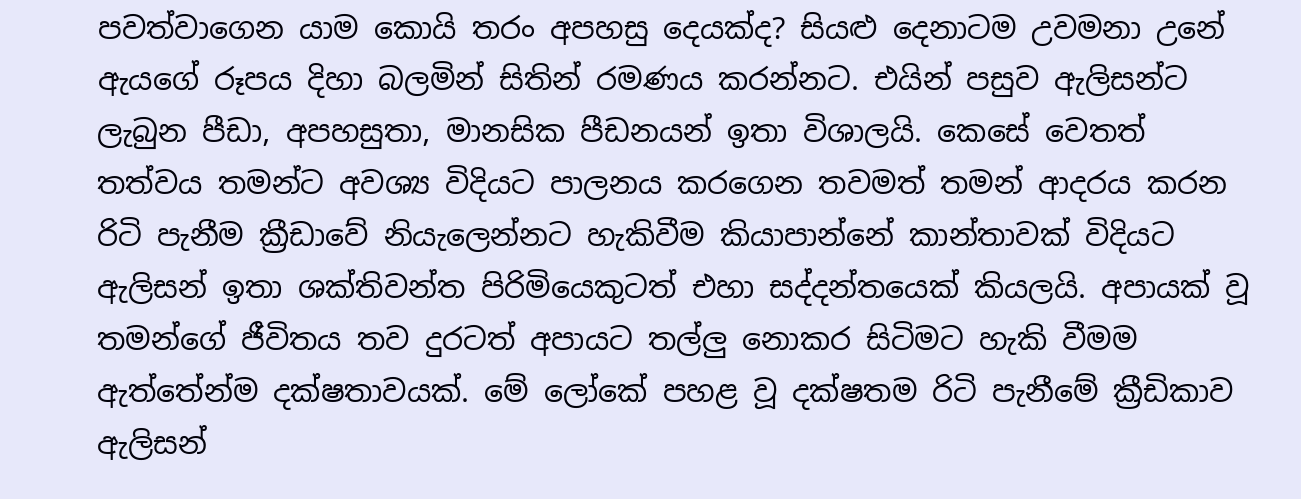පවත්වාගෙන යාම කොයි තරං අපහසු දෙයක්ද? සියළු දෙනාටම උවමනා උනේ ඇයගේ රූපය දිහා බලමින් සිතින් රමණය කරන්නට. එයින් පසුව ඇලිසන්ට ලැබුන පීඩා, අපහසුතා, මානසික පීඩනයන් ඉතා විශාලයි. කෙසේ වෙතත් තත්වය තමන්ට අවශ්‍ය විදියට පාලනය කරගෙන තවමත් තමන් ආදරය කරන රිටි පැනීම ක්‍රීඩාවේ නියැලෙන්නට හැකිවීම කියාපාන්නේ කාන්තාවක් විදියට ඇලිසන් ඉතා ශක්තිවන්ත පිරිමියෙකුටත් එහා සද්දන්තයෙක් කියලයි. අපායක් වූ තමන්ගේ ජීවිතය තව දුරටත් අපායට තල්ලු නොකර සිටිමට හැකි වීමම ඇත්තේන්ම දක්ෂතාවයක්. මේ ලෝකේ පහළ වූ දක්ෂතම රිටි පැනීමේ ක්‍රීඩිකාව ඇලිසන්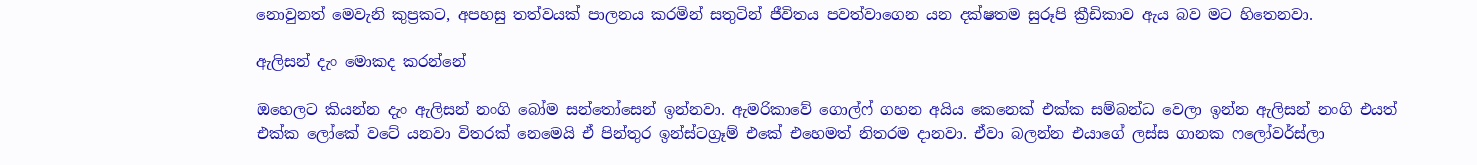නොවුනත් මෙවැනි කුප්‍රකට, අපහසු තත්වයක් පාලනය කරමින් සතුටින් ජීවිතය පවත්වාගෙන යන දක්ෂතම සුරූපි ක්‍රීඩිකාව ඇය බව මට හිතෙනවා.

ඇලිසන් දැං මොකද කරන්නේ

ඔහෙලට කියන්න දැං ඇලිසන් නංගි බෝම සන්තෝසෙන් ඉන්නවා. ඇමරිකාවේ ගොල්ෆ් ගහන අයිය කෙනෙක් එක්ක සම්බන්ධ වෙලා ඉන්න ඇලිසන් නංගි එයත් එක්ක ලෝකේ වටේ යනවා විතරක් නෙමෙයි ඒ පින්තුර ඉන්ස්ටග්‍රෑම් එකේ එහෙමත් නිතරම දානවා. ඒවා බලන්න එයාගේ ලස්ස ගානක ෆලෝවර්ස්ලා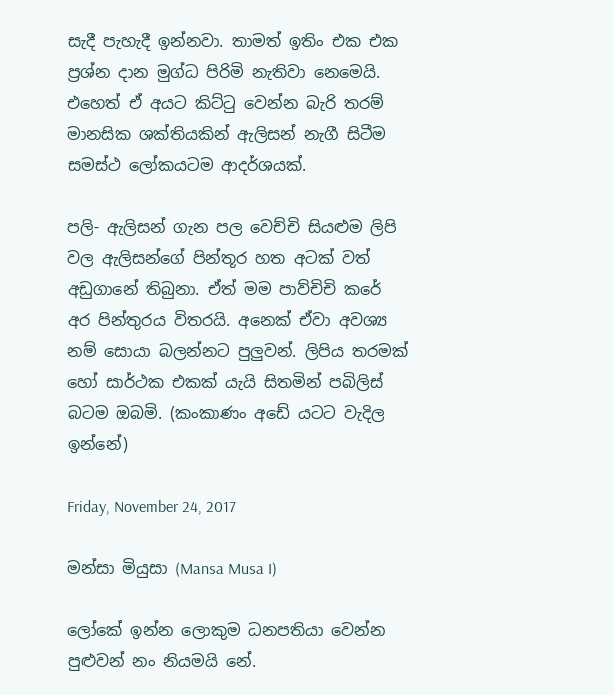සැදී පැහැදී ඉන්නවා. තාමත් ඉතිං එක එක ප්‍රශ්න දාන මුග්ධ පිරිමි නැතිවා නෙමෙයි. එහෙත් ඒ අයට කිට්ටු වෙන්න බැරි තරම් මානසික ශක්තියකින් ඇලිසන් නැගී සිටීම සමස්ථ ලෝකයටම ආදර්ශයක්.

පලි- ඇලිසන් ගැන පල වෙච්චි සියළුම ලිපි වල ඇලිසන්ගේ පින්තූර හත අටක් වත් අඩුගානේ තිබුනා. ඒත් මම පාව්චිචි කරේ අර පින්තුරය විතරයි. අනෙක් ඒවා අවශ්‍ය නම් සොයා බලන්නට පුලුවන්. ලිපිය තරමක් හෝ සාර්ථක එකක් යැයි සිතමින් පබිලිස් බටම ඔබමි. (කංකාණං අඩේ යටට වැදිල ඉන්නේ)

Friday, November 24, 2017

මන්සා මියුසා (Mansa Musa I)

ලෝකේ ඉන්න ලොකුම ධනපතියා වෙන්න පුළුවන් නං නියමයි නේ.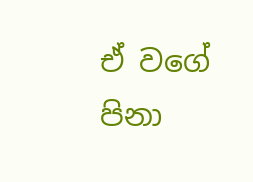ඒ වගේ පිනා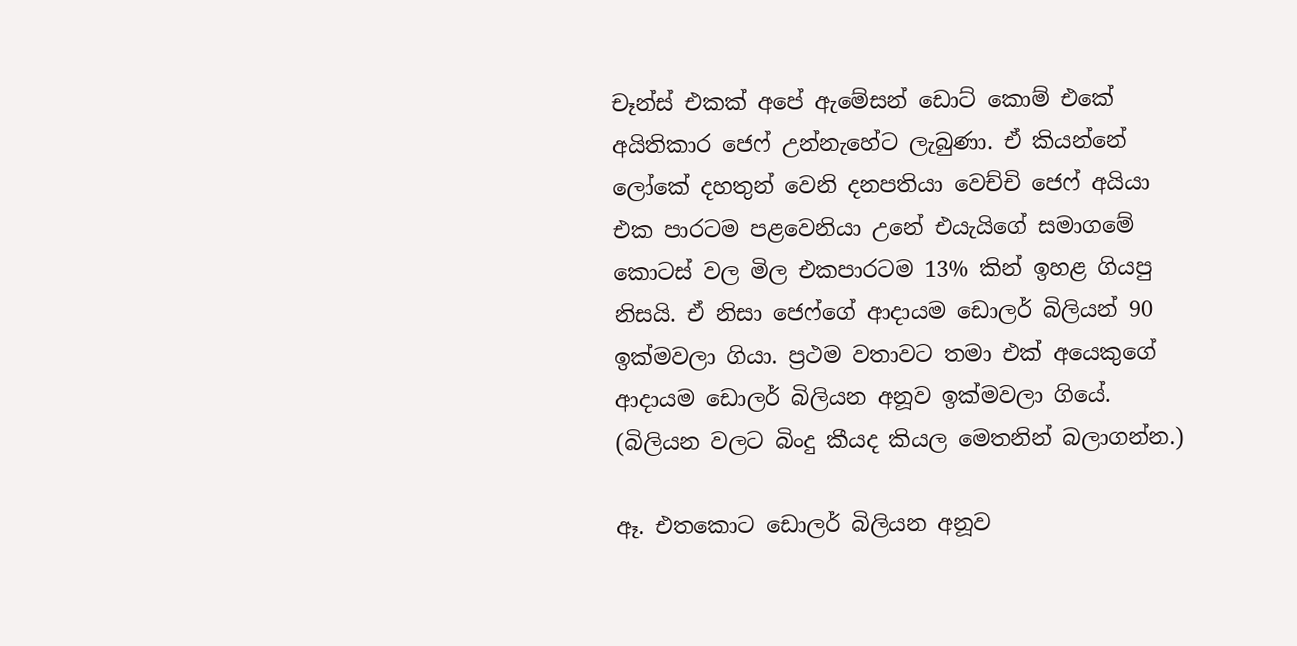චෑන්ස් එකක් අපේ ඇමේසන් ඩොට් කොම් එකේ අයිතිකාර ජෙෆ් උන්නැහේට ලැබුණා. ඒ කියන්නේ ලෝකේ දහතුන් වෙනි දනපතියා වෙච්චි ජෙෆ් අයියා එක පාරටම පළවෙනියා උනේ එයැයිගේ සමාගමේ කොටස් වල මිල එකපාරටම 13% කින් ඉහළ ගියපු නිසයි. ඒ නිසා ජෙෆ්ගේ ආදායම ඩොලර් බිලියන් 90 ඉක්මවලා ගියා. ප්‍රථම වතාවට තමා එක් අයෙකුගේ ආදායම ඩොලර් බිලියන අනූව ඉක්මවලා ගියේ. (බිලියන වලට බිංදු කීයද කියල මෙතනින් බලාගන්න.)

ඈ. එතකොට ඩොලර් බිලියන අනූව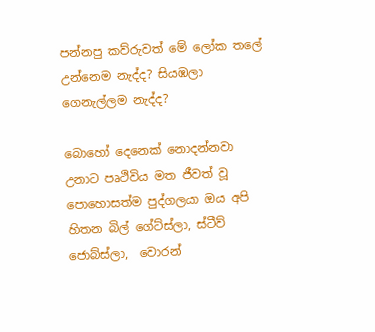පන්නපු කව්රුවත් මේ ලෝක තලේ උන්නෙම නැද්ද? සියඹලා ගෙනැල්ලම නැද්ද?

බොහෝ දෙනෙක් නොදන්නවා උනාට පෘථිවිය මත ජීවත් වූ පොහොසත්ම පුද්ගලයා ඔය අපි හිතන බිල් ගේට්ස්ලා, ස්ටීව් ජොබ්ස්ලා,  වොරන්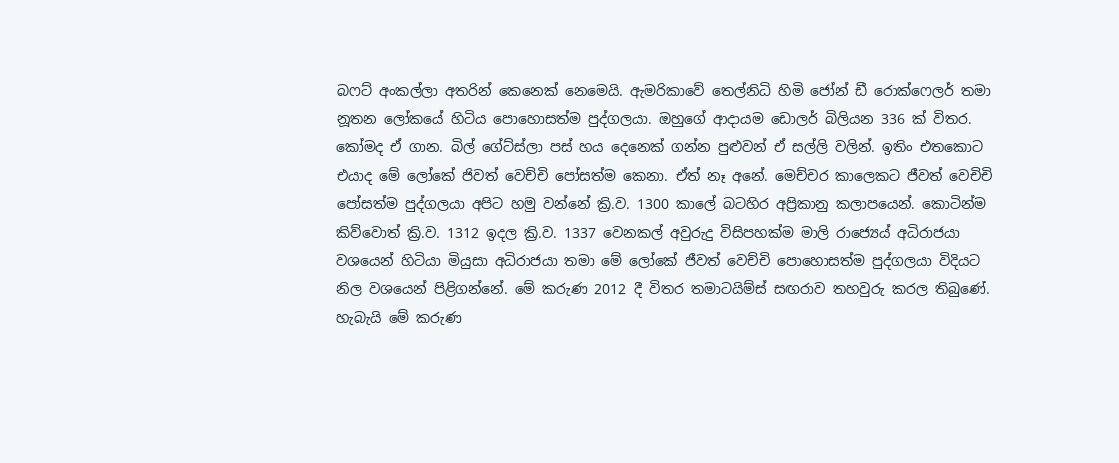බෆට් අංකල්ලා අතරින් කෙනෙක් නෙමෙයි. ඇමරිකාවේ තෙල්නිධි හිමි ජෝන් ඩී රොක්ෆෙලර් තමා නූතන ලෝකයේ හිටිය පොහොසත්ම පුද්ගලයා. ඔහුගේ ආදායම ඩොලර් බිලියන 336 ක් විතර. කෝමද ඒ ගාන. බිල් ගේට්ස්ලා පස් හය දෙනෙක් ගන්න පුළුවන් ඒ සල්ලි වලින්. ඉතිං එතකොට එයාද මේ ලෝකේ ජිවත් වෙච්චි පෝසත්ම කෙනා. ඒත් නෑ අනේ. මෙච්චර කාලෙකට ජීවත් වෙචිචි පෝසත්ම පුද්ගලයා අපිට හමු වන්නේ ක්‍රි.ව. 1300 කාලේ බටහිර අප්‍රිකානු කලාපයෙන්. කොටින්ම කිව්වොත් ක්‍රි.ව. 1312 ඉදල ක්‍රි.ව. 1337 වෙනකල් අවුරුදු විසිපහක්ම මාලි රාජ්‍යෙය් අධිරාජයා වශයෙන් හිටියා මියුසා අධිරාජයා තමා මේ ලෝකේ ජීවත් වෙච්චි පොහොසත්ම පුද්ගලයා විදියට නිල වශයෙන් පිළිගන්නේ. මේ කරුණ 2012 දී විතර තමාටයිම්ස් සඟරාව තහවුරු කරල තිබුණේ. හැබැයි මේ කරුණ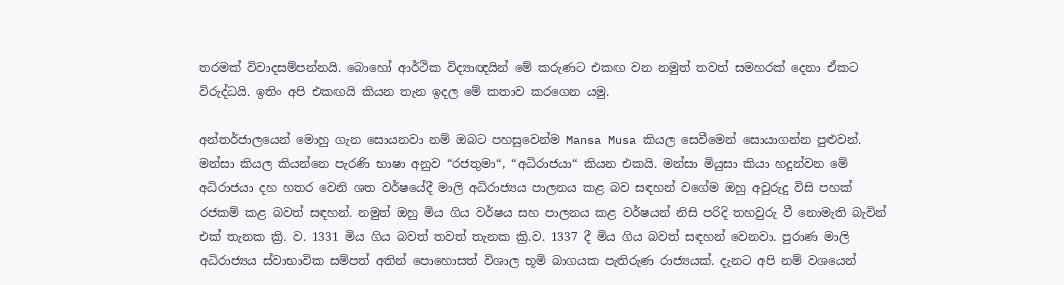තරමක් විවාදසම්පන්නයි. බොහෝ ආර්ථික විද්‍යාඥයින් මේ කරුණට එකඟ වන නමුත් තවත් සමහරක් දෙනා ඒකට විරුද්ධයි. ඉතිං අපි එකඟයි කියන තැන ඉදල මේ කතාව කරගෙන යමු.

අන්තර්ජාලයෙන් මොහු ගැන සොයනවා නම් ඔබට පහසුවෙන්ම Mansa Musa කියල සෙවීමෙන් සොයාගන්න පුළුවන්. මන්සා කියල කියන්නෙ පැරණි භාෂා අනුව “රජතුමා“, “අධිරාජයා“ කියන එකයි. මන්සා මියුසා කියා හදුන්වන මේ අධිරාජයා දහ හතර වෙනි ශත වර්ෂයේදී මාලි අධිරාජ්‍යය පාලනය කළ බව සඳහන් වගේම ඔහු අවුරුදු විසි පහක් රජකම් කළ බවත් සඳහන්. නමුත් ඔහු මිය ගිය වර්ෂය සහ පාලනය කළ වර්ෂයන් නිසි පරිදි තහවුරු වී නොමැති බැවින් එක් තැනක ක්‍රි. ව. 1331 මිය ගිය බවත් තවත් තැනක ක්‍රි.ව. 1337 දී මිය ගිය බවත් සඳහන් වෙනවා. පුරාණ මාලි අධිරාජ්‍යය ස්වාභාවික සම්පත් අතින් පොහොසත් විශාල භූමි බාගයක පැතිරුණ රාජ්‍යයක්. දැනට අපි නම් වශයෙන්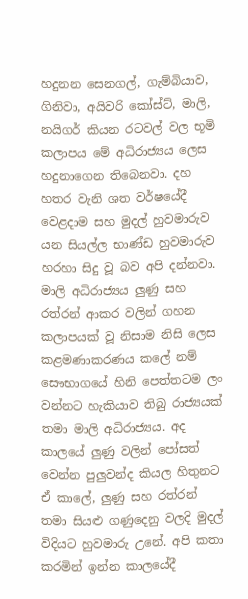හදුනන සෙනගල්, ගැම්බියාව, ගිනිවා, අයිවරි කෝස්ට්, මාලි, නයිගර් කියන රටවල් වල භූමි කලාපය මේ අධිරාජ්‍යය ලෙස හදුනාගෙන තිබෙනවා. දහ හතර වැනි ශත වර්ෂයේදී වෙළදාම සහ මුදල් හුවමාරුව යන සියල්ල භාණ්ඩ හුවමාරුව හරහා සිදු වූ බව අපි දන්නවා. මාලි අධිරාජ්‍යය ලුණු සහ රත්රන් ආකර වලින් ගහන කලාපයක් වූ නිසාම නිසි ලෙස කළමණාකරණය කලේ නම් සෞභාගයේ හිනි පෙත්තටම ලං වන්නට හැකියාව තිබු රාජ්‍යයක් තමා මාලි අධිරාජ්‍යය. අද කාලයේ ලුණු වලින් පෝසත් වෙන්න පුලුවන්ද කියල හිතුනට ඒ කාලේ, ලුණු සහ රත්රන් තමා සියළු ගණුදෙනු වලදි මුදල් විදියට හුවමාරු උනේ. අපි කතා කරමින් ඉන්න කාලයේදී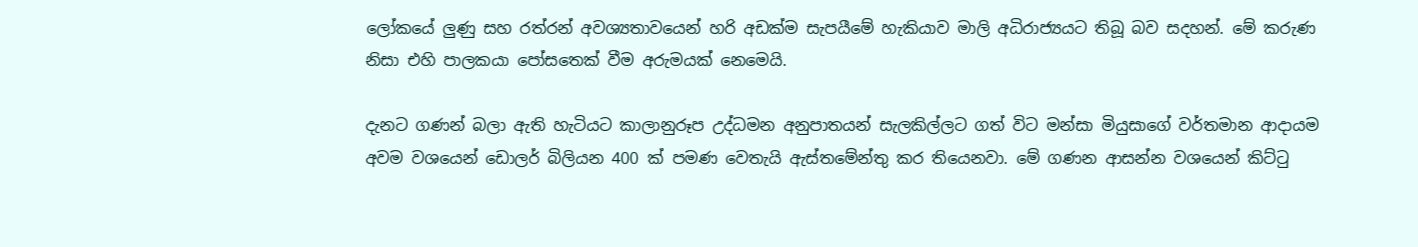ලෝකයේ ලුණු සහ රත්රන් අවශ්‍යතාවයෙන් හරි අඩක්ම සැපයීමේ හැකියාව මාලි අධිරාජ්‍යයට තිබූ බව සදහන්. මේ කරුණ නිසා එහි පාලකයා පෝසතෙක් වීම අරුමයක් නෙමෙයි.

දැනට ගණන් බලා ඇති හැටියට කාලානුරූප උද්ධමන අනුපාතයන් සැලකිල්ලට ගත් විට මන්සා මියුසාගේ වර්තමාන ආදායම අවම වශයෙන් ඩොලර් බිලියන 400 ක් පමණ වෙතැයි ඇස්තමේන්තු කර තියෙනවා. මේ ගණන ආසන්න වශයෙන් කිට්ටු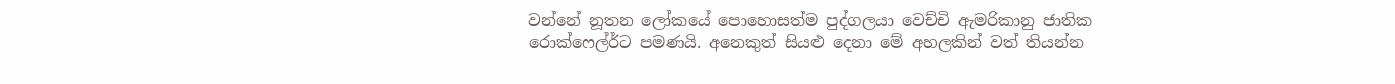වන්නේ නූතන ලෝකයේ පොහොසත්ම පුද්ගලයා වෙච්චි ඇමරිකානු ජාතික රොක්ෆෙල්ර්ට පමණයි. අනෙකුත් සියළු දෙනා මේ අහලකින් වත් තියන්න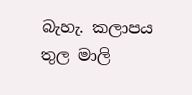බැහැ. කලාපය තුල මාලි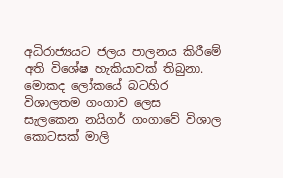අධිරාජ්‍යයට ජලය පාලනය කිරීමේ අති විශේෂ හැකියාවක් තිබුනා. මොකද ලෝකයේ බටහිර විශාලතම ගංගාව ලෙස සැලකෙන නයිගර් ගංගාවේ විශාල කොටසක් මාලි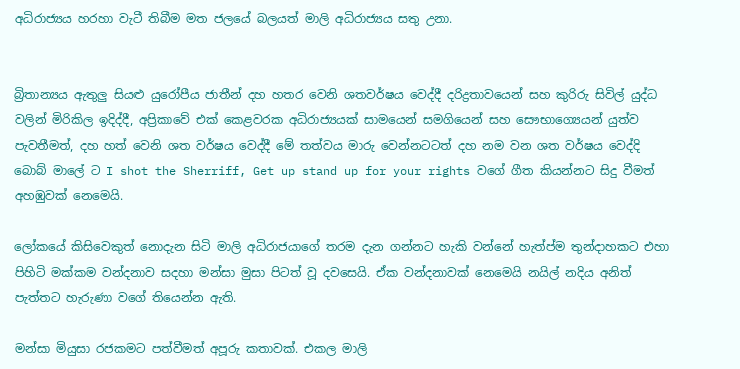අධිරාජ්‍යය හරහා වැටී තිබීම මත ජලයේ බලයත් මාලි අධිරාජ්‍යය සතු උනා.


බ්‍රිතාන්‍යය ඇතුලු සියළු යුරෝපීය ජාතීන් දහ හතර වෙනි ශතවර්ෂය වෙද්දී දරිද්‍රතාවයෙන් සහ කුරිරු සිවිල් යුද්ධ වලින් මිරිකිල ඉදිද්දී, අප්‍රිකාවේ එක් කෙළවරක අධිරාජ්‍යයක් සාමයෙන් සමගියෙන් සහ සෞභාග්‍යෙයන් යුත්ව පැවතීමත්, දහ හත් වෙනි ශත වර්ෂය වෙද්දී මේ තත්වය මාරු වෙන්නටටත් දහ නම වන ශත වර්ෂය වෙද්දි බොබ් මාලේ ට I shot the Sherriff, Get up stand up for your rights වගේ ගීත කියන්නට සිදු වීමත් අහඹුවක් නෙමෙයි.

ලෝකයේ කිසිවෙකුත් නොදැන සිටි මාලි අධිරාජයාගේ තරම දැන ගන්නට හැකි වන්නේ හැත්ප්ම තුන්දාහකට එහා පිහිටි මක්කම වන්දනාව සදහා මන්සා මුසා පිටත් වූ දවසෙයි. ඒක වන්දනාවක් නෙමෙයි නයිල් නදිය අනිත් පැත්තට හැරුණා වගේ තියෙන්න ඇති.

මන්සා මියුසා රජකමට පත්වීමත් අපූරු කතාවක්. එකල මාලි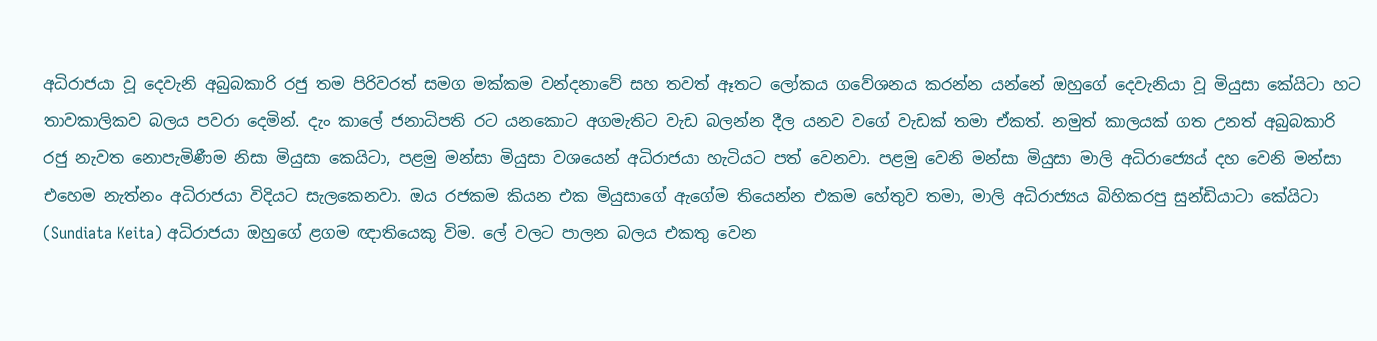අධිරාජයා වූ දෙවැනි අබුබකාරි රජු තම පිරිවරත් සමග මක්කම වන්දනාවේ සහ තවත් ඈතට ලෝකය ගවේශනය කරන්න යන්නේ ඔහුගේ දෙවැනියා වූ මියුසා කේයිටා හට තාවකාලිකව බලය පවරා දෙමින්. දැං කාලේ ජනාධිපති රට යනකොට අගමැතිට වැඩ බලන්න දීල යනව වගේ වැඩක් තමා ඒකත්. නමුත් කාලයක් ගත උනත් අබුබකාරි රජු නැවත නොපැමිණීම නිසා මියුසා කෙයිටා, පළමු මන්සා මියුසා වශයෙන් අධිරාජයා හැටියට පත් වෙනවා. පළමු වෙනි මන්සා මියුසා මාලි අධිරාජ්‍යෙය් දහ වෙනි මන්සා එහෙම නැත්නං අධිරාජයා විදියට සැලකෙනවා. ඔය රජකම කියන එක මියුසාගේ ඇගේම තියෙන්න එකම හේතුව තමා, මාලි අධිරාජ්‍යය බිහිකරපු සුන්ඩියාටා කේයිටා (Sundiata Keita) අධිරාජයා ඔහුගේ ළගම ඥාතියෙකු විම. ලේ වලට පාලන බලය එකතු වෙන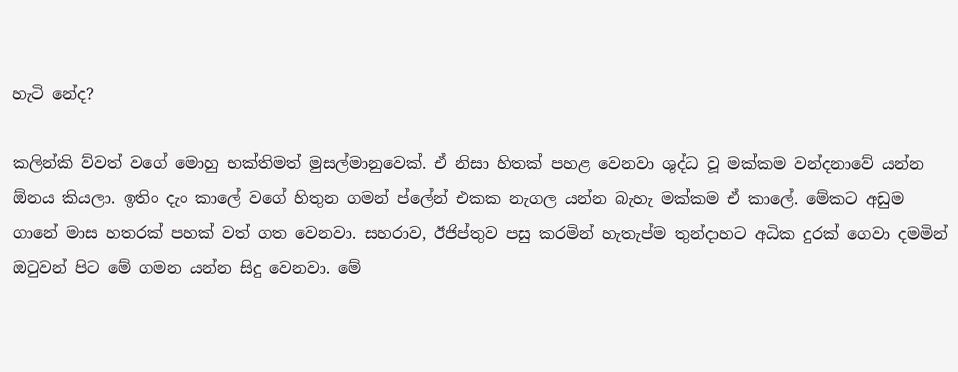හැටි නේද?

කලින්කි ව්වත් වගේ මොහු භක්තිමත් මුසල්මානුවෙක්. ඒ නිසා හිතක් පහළ වෙනවා ශුද්ධ වූ මක්කම වන්දනාවේ යන්න ඕනය කියලා. ඉතිං දැං කාලේ වගේ හිතුන ගමන් ප්ලේන් එකක නැගල යන්න බැහැ මක්කම ඒ කාලේ. මේකට අඩුම ගානේ මාස හතරක් පහක් වත් ගත වෙනවා. සහරාව, ඊජිප්තුව පසු කරමින් හැතැප්ම තුන්දාහට අධික දුරක් ගෙවා දමමින් ඔටුවන් පිට මේ ගමන යන්න සිදු වෙනවා. මේ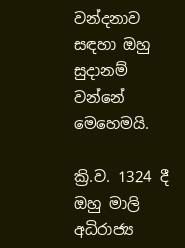වන්දනාව සඳහා ඔහු සුදානම් වන්නේ මෙහෙමයි.

ක්‍රි.ව. 1324 දී ඔහු මාලි අධිරාජ්‍ය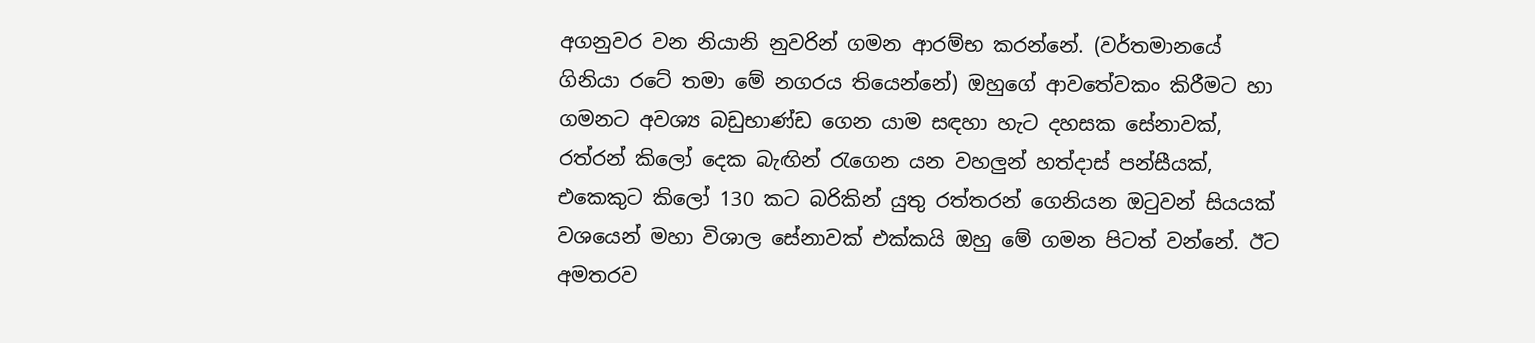අගනුවර වන නියානි නුවරින් ගමන ආරම්භ කරන්නේ. (වර්තමානයේ ගිනියා රටේ තමා මේ නගරය තියෙන්නේ) ඔහුගේ ආවතේවකං කිරීමට හා ගමනට අවශ්‍ය බඩුභාණ්ඩ ගෙන යාම සඳහා හැට දහසක සේනාවක්,  රත්රන් කිලෝ දෙක බැඟින් රැගෙන යන වහලුන් හත්දාස් පන්සීයක්, එකෙකුට කිලෝ 130 කට බරිකින් යුතු රත්තරන් ගෙනියන ඔටුවන් සියයක් වශයෙන් මහා විශාල සේනාවක් එක්කයි ඔහු මේ ගමන පිටත් වන්නේ. ඊට අමතරව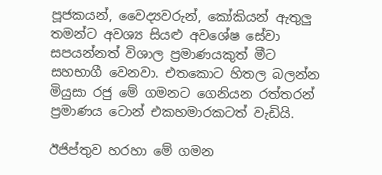පූජකයන්, වෛද්‍යවරුන්, කෝකියන් ඇතුලු තමන්ට අවශ්‍ය සියළු අවශේෂ සේවා සපයන්නත් විශාල ප්‍රමාණයකුත් මීට සහභාගී වෙනවා. එතකොට හිතල බලන්න මියුසා රජු මේ ගමනට ගෙනියන රත්තරන් ප්‍රමාණය ටොන් එකහමාරකටත් වැඩියි.

ඊජිප්තුව හරහා මේ ගමන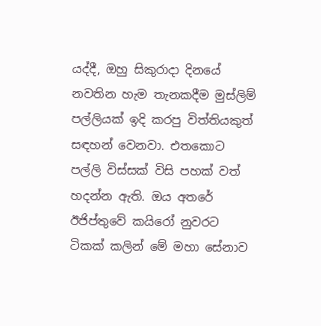යද්දී, ඔහු සිකුරාදා දිනයේ නවතින හැම තැනකදීම මුස්ලිම් පල්ලියක් ඉදි කරපු විත්තියකුත් සඳහන් වෙනවා. එතකොට පල්ලි විස්සක් විසි පහක් වත් හදන්න ඇති. ඔය අතරේ ඊජිප්තුවේ කයිරෝ නුවරට ටිකක් කලින් මේ මහා සේනාව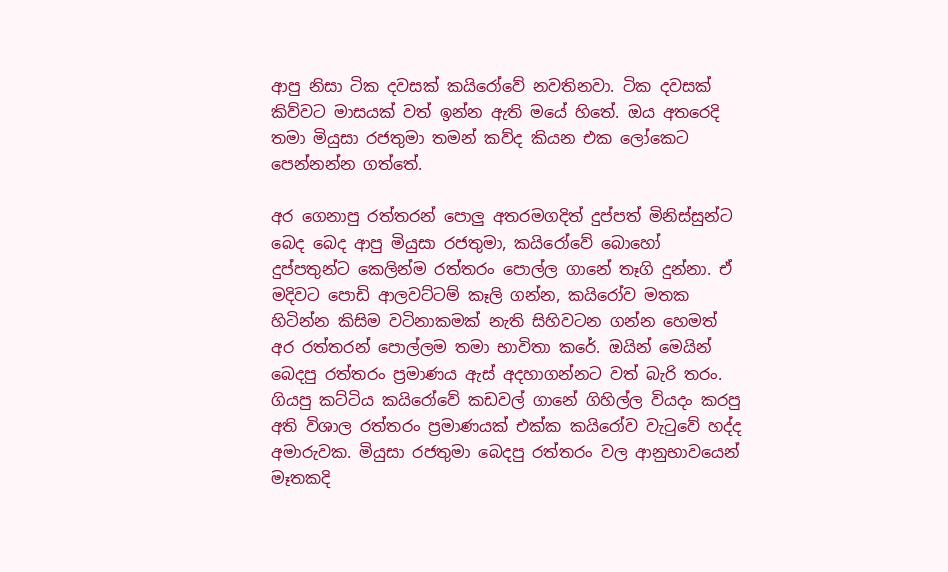ආපු නිසා ටික දවසක් කයිරෝවේ නවතිනවා. ටික දවසක් කිව්වට මාසයක් වත් ඉන්න ඇති මයේ හිතේ. ඔය අතරෙදි තමා මියුසා රජතුමා තමන් කව්ද කියන එක ලෝකෙට පෙන්නන්න ගත්තේ.

අර ගෙනාපු රත්තරන් පොලු අතරමගදිත් දුප්පත් මිනිස්සුන්ට බෙද බෙද ආපු මියුසා රජතුමා, කයිරෝවේ බොහෝ දුප්පතුන්ට කෙලින්ම රත්තරං පොල්ල ගානේ තෑගි දුන්නා. ඒ මදිවට පොඩි ආලවට්ටම් කෑලි ගන්න, කයිරෝව මතක හිටින්න කිසිම වටිනාකමක් නැති සිහිවටන ගන්න හෙමත් අර රත්තරන් පොල්ලම තමා භාවිතා කරේ. ඔයින් මෙයින් බෙදපු රත්තරං ප්‍රමාණය ඇස් අදහාගන්නට වත් බැරි තරං. ගියපු කට්ටිය කයිරෝවේ කඩවල් ගානේ ගිහිල්ල වියදං කරපු අති විශාල රත්තරං ප්‍රමාණයක් එක්ක කයිරෝව වැටුවේ හද්ද අමාරුවක. මියුසා රජතුමා බෙදපු රත්තරං වල ආනුභාවයෙන් මෑතකදි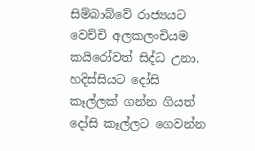සිම්බාබ්වේ රාජ්‍යයට වෙච්චි අලකලංචියම කයිරෝවත් සිද්ධ උනා. හදිස්සියට දෝසි කෑල්ලක් ගන්න ගියත් දෝසි කෑල්ලට ගෙවන්න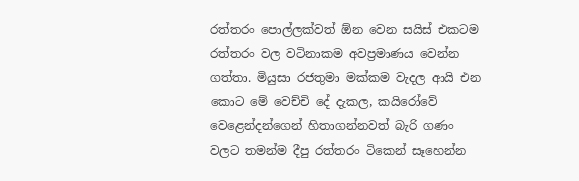රත්තරං පොල්ලක්වත් ඕන වෙන සයිස් එකටම රත්තරං වල වටිනාකම අවප්‍රමාණය වෙන්න ගත්තා. මියුසා රජතුමා මක්කම වැදල ආයි එන කොට මේ වෙච්චි දේ දැකල, කයිරෝවේ වෙළෙන්දන්ගෙන් හිතාගන්නවත් බැරි ගණං වලට තමන්ම දීපු රත්තරං ටිකෙන් සෑහෙන්න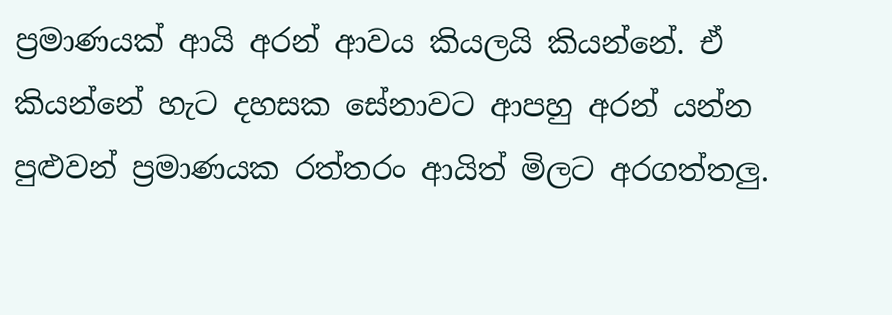ප්‍රමාණයක් ආයි අරන් ආවය කියලයි කියන්නේ. ඒ කියන්නේ හැට දහසක සේනාවට ආපහු අරන් යන්න පුළුවන් ප්‍රමාණයක රත්තරං ආයිත් මිලට අරගත්තලු.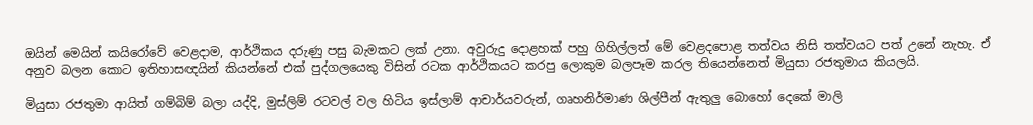ඔයින් මෙයින් කයිරෝවේ වෙළදාම, ආර්ථිකය දරුණු පසු බැමකට ලක් උනා. අවුරුදු දොළහක් පහු ගිහිල්ලත් මේ වෙළදපොළ තත්වය නිසි තත්වයට පත් උනේ නැහැ. ඒ අනුව බලන කොට ඉතිහාසඥයින් කියන්නේ එක් පුද්ගලයෙකු විසින් රටක ආර්ථිකයට කරපු ලොකුම බලපෑම කරල තියෙන්නෙත් මියුසා රජතුමාය කියලයි.

මියුසා රජතුමා ආයිත් ගම්බිම් බලා යද්දි, මුස්ලිම් රටවල් වල හිටිය ඉස්ලාම් ආචාර්යවරුන්, ගෘහනිර්මාණ ශිල්පීන් ඇතුලු බොහෝ දෙකේ මාලි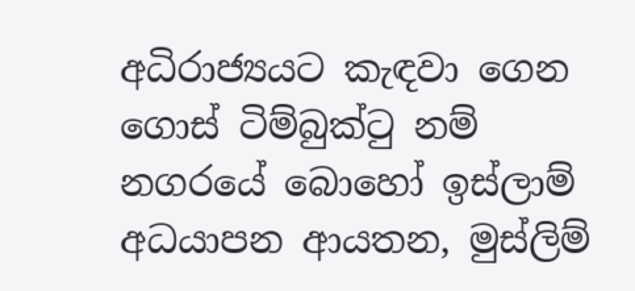අධිරාජ්‍යයට කැඳවා ගෙන ගොස් ටිම්බුක්ටු නම් නගරයේ බොහෝ ඉස්ලාම් අධයාපන ආයතන, මුස්ලිම්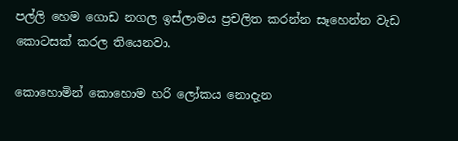පල්ලි හෙම ගොඩ නගල ඉස්ලාමය ප්‍රචලිත කරන්න සෑහෙන්න වැඩ කොටසක් කරල තියෙනවා.

කොහොමින් කොහොම හරි ලෝකය නොදැන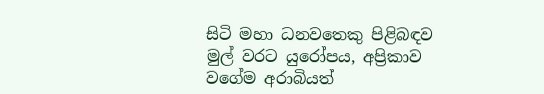සිටි මහා ධනවතෙකු පිළිබඳව මුල් වරට යුරෝපය, අප්‍රිකාව වගේම අරාබියත්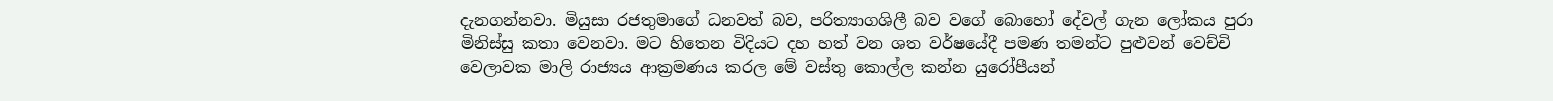දැනගන්නවා. මියුසා රජතුමාගේ ධනවත් බව, පරිත්‍යාගශිලී බව වගේ බොහෝ දේවල් ගැන ලෝකය පුරා මිනිස්සු කතා වෙනවා. මට හිතෙන විදියට දහ හත් වන ශත වර්ෂයේදී පමණ තමන්ට පුළුවන් වෙච්චි වෙලාවක මාලි රාජ්‍යය ආක්‍රමණය කරල මේ වස්තු කොල්ල කන්න යුරෝපීයන්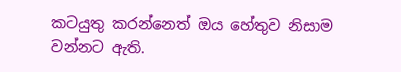කටයුතු කරන්නෙත් ඔය හේතුව නිසාම වන්නට ඇති.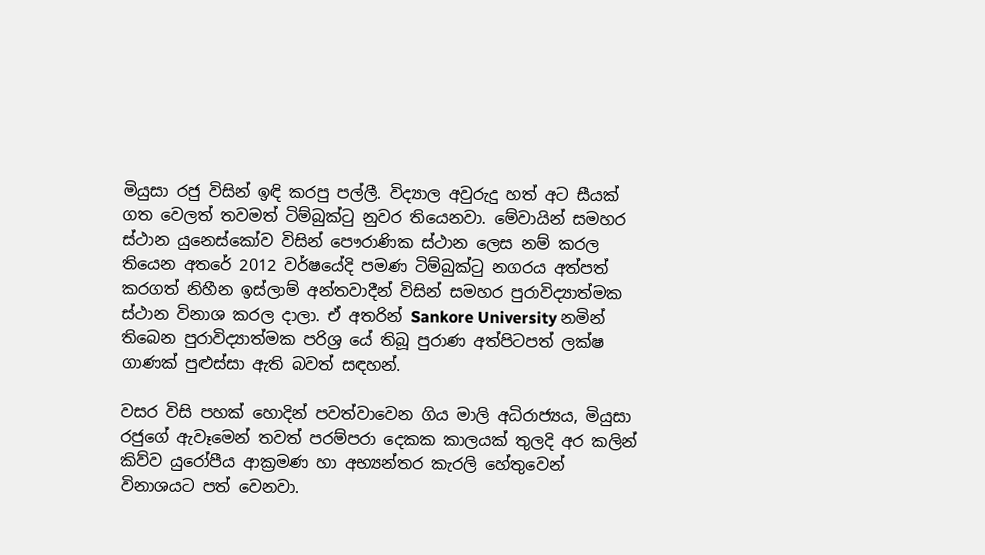මියුසා රජු විසින් ඉඳි කරපු පල්ලී. විද්‍යාල අවුරුදු හත් අට සීයක් ගත වෙලත් තවමත් ටිම්බුක්ටු නුවර තියෙනවා. මේවායින් සමහර ස්ථාන යුනෙස්කෝව විසින් පෞරාණික ස්ථාන ලෙස නම් කරල තියෙන අතරේ 2012 වර්ෂයේදි පමණ ටිම්බුක්ටු නගරය අත්පත් කරගත් නිහීන ඉස්ලාම් අන්තවාදීන් විසින් සමහර පුරාවිද්‍යාත්මක ස්ථාන විනාශ කරල දාලා. ඒ අතරින් Sankore University නමින් තිබෙන පුරාවිද්‍යාත්මක පරිශ්‍ර යේ තිබූ පුරාණ අත්පිටපත් ලක්ෂ ගාණක් පුළුස්සා ඇති බවත් සඳහන්.

වසර විසි පහක් හොදින් පවත්වාවෙන ගිය මාලි අධිරාජ්‍යය, මියුසා රජුගේ ඇවෑමෙන් තවත් පරම්පරා දෙකක කාලයක් තුලදි අර කලින් කිව්ව යුරෝපීය ආක්‍රමණ හා අභ්‍යන්තර කැරලි හේතුවෙන් විනාශයට පත් වෙනවා.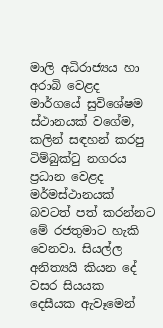මාලි අධිරාජ්‍යය හා අරාබි වෙළද මාර්ගයේ සුවිශේෂම ස්ථානයක් වගේම, කලින් සඳහන් කරපු ටිම්බුක්ටු නගරය ප්‍රධාන වෙළද මර්මස්ථානයක් බවටත් පත් කරන්නට මේ රජතුමාට හැකි වෙනවා. සියල්ල අනිත්‍යයි කියන දේ වසර සියයක දෙසීයක ඇවෑමෙන්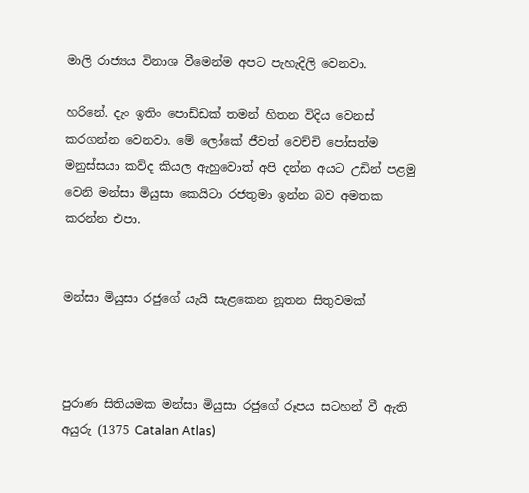මාලි රාජ්‍යය විනාශ වීමෙන්ම අපට පැහැදිලි වෙනවා.

හරිනේ. දැං ඉතිං පොඩ්ඩක් තමන් හිතන විදිය වෙනස් කරගන්න වෙනවා. මේ ලෝකේ ජීවත් වෙච්චි පෝසත්ම මනුස්සයා කව්ද කියල ඇහුවොත් අපි දන්න අයට උඩින් පළමු වෙනි මන්සා මියුසා කෙයිටා රජතුමා ඉන්න බව අමතක කරන්න එපා.


මන්සා මියුසා රජුගේ යැයි සැළකෙන නූතන සිතුවමක්



පුරාණ සිතියමක මන්සා මියුසා රජුගේ රූපය සටහන් වී ඇති අයුරු (1375 Catalan Atlas)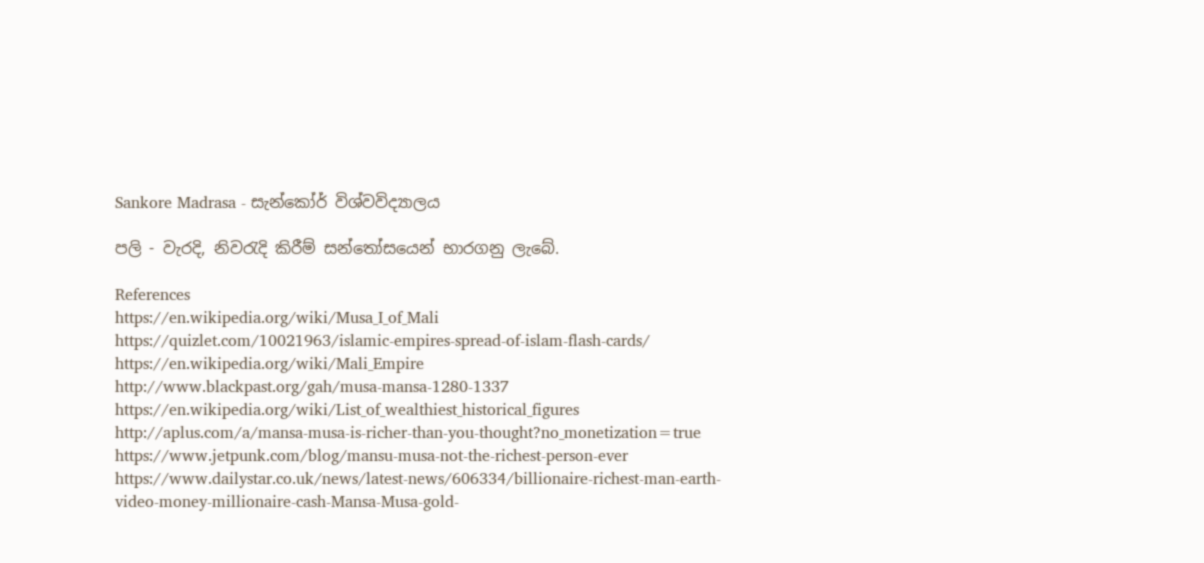Sankore Madrasa - සැන්කෝර් විශ්වවිද්‍යාලය

පලි - වැරදි, නිවරැදි කිරීම් සන්තෝසයෙන් භාරගනු ලැබේ.

References
https://en.wikipedia.org/wiki/Musa_I_of_Mali
https://quizlet.com/10021963/islamic-empires-spread-of-islam-flash-cards/
https://en.wikipedia.org/wiki/Mali_Empire
http://www.blackpast.org/gah/musa-mansa-1280-1337
https://en.wikipedia.org/wiki/List_of_wealthiest_historical_figures
http://aplus.com/a/mansa-musa-is-richer-than-you-thought?no_monetization=true
https://www.jetpunk.com/blog/mansu-musa-not-the-richest-person-ever
https://www.dailystar.co.uk/news/latest-news/606334/billionaire-richest-man-earth-video-money-millionaire-cash-Mansa-Musa-gold-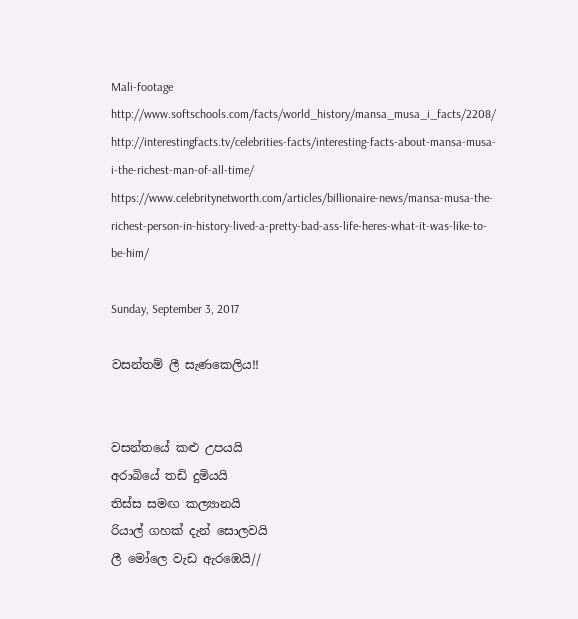Mali-footage
http://www.softschools.com/facts/world_history/mansa_musa_i_facts/2208/
http://interestingfacts.tv/celebrities-facts/interesting-facts-about-mansa-musa-i-the-richest-man-of-all-time/
https://www.celebritynetworth.com/articles/billionaire-news/mansa-musa-the-richest-person-in-history-lived-a-pretty-bad-ass-life-heres-what-it-was-like-to-be-him/

Sunday, September 3, 2017

වසන්තම් ලී සැණකෙලිය!!


වසන්තයේ කළු උපයයි
අරාබියේ තඩි දුමියයි
තිස්ස සමඟ කල්‍යානයි
රියාල් ගහක් දැන් සොලවයි
ලී මෝලෙ වැඩ ඇරඹෙයි//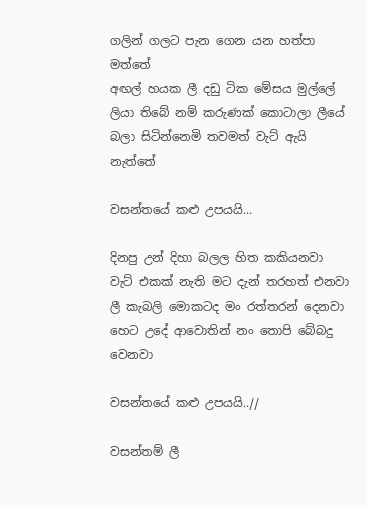ගලින් ගලට පැන ගෙන යන හත්පා මත්තේ
අඟල් හයක ලී දඩු ටික මේසය මුල්ලේ
ලියා තිබේ නම් කරුණක් කොටාලා ලීයේ
බලා සිටින්නෙමි තවමත් වැට් ඇයි නැත්තේ

වසන්තයේ කළු උපයයි...

දිනපු උන් දිහා බලල හිත කකියනවා
වැට් එකක් නැති මට දැන් තරහත් එනවා
ලී කැබලි මොකටද මං රත්තරන් දෙනවා
හෙට උදේ ආවොතින් නං තොපි බේබදු වෙනවා

වසන්තයේ කළු උපයයි..//

වසන්තම් ලී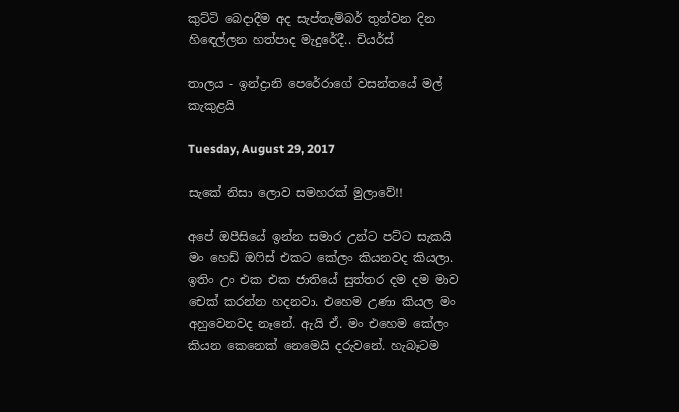කුට්ටි බෙදාදීම අද සැප්තැම්බර් තුන්වන දින හිඳෙල්ලන හත්පාද මැදුරේදී.. චියර්ස්

තාලය - ඉන්ද්‍රානි පෙරේරාගේ වසන්තයේ මල් කැකුළයි

Tuesday, August 29, 2017

සැකේ නිසා ලොව සමහරක් මුලාවේ!!

අපේ ඔපීසියේ ඉන්න සමාර උන්ට පට්ට සැකයි මං හෙඩ් ඔෆිස් එකට කේලං කියනවද කියලා. ඉතිං උං එක එක ජාතියේ සුත්තර දම දම මාව චෙක් කරන්න හදනවා. එහෙම උණා කියල මං අහුවෙනවද නෑනේ. ඇයි ඒ. මං එහෙම කේලං කියන කෙනෙක් නෙමෙයි දරුවනේ. හැබෑටම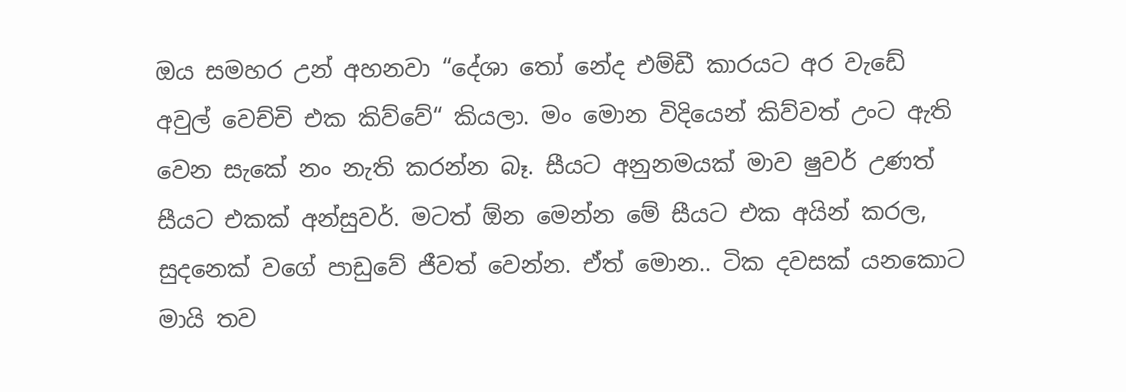ඔය සමහර උන් අහනවා “දේශා තෝ නේද එම්ඩී කාරයට අර වැඩේ අවුල් වෙච්චි එක කිව්වේ“ කියලා. මං මොන විදියෙන් කිව්වත් උංට ඇති වෙන සැකේ නං නැති කරන්න බෑ. සීයට අනුනමයක් මාව ෂුවර් උණත් සීයට එකක් අන්සුවර්. මටත් ඕන මෙන්න මේ සීයට එක අයින් කරල, සුදනෙක් වගේ පාඩුවේ ජීවත් වෙන්න. ඒත් මොන.. ටික දවසක් යනකොට මායි තව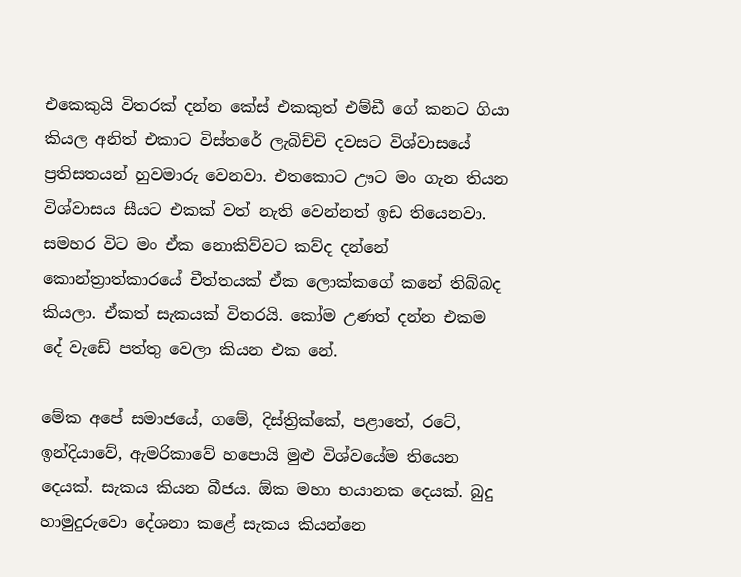එකෙකුයි විතරක් දන්න කේස් එකකුත් එම්ඩී ගේ කනට ගියා කියල අනිත් එකාට විස්තරේ ලැබිච්චි දවසට විශ්වාසයේ ප්‍රතිසතයන් හුවමාරු වෙනවා. එතකොට ඌට මං ගැන තියන විශ්වාසය සීයට එකක් වත් නැති වෙන්නත් ඉඩ තියෙනවා. සමහර විට මං ඒක නොකිව්වට කව්ද දන්නේ කොන්ත්‍රාත්කාරයේ චීත්තයක් ඒක ලොක්කගේ කනේ තිබ්බද කියලා. ඒකත් සැකයක් විතරයි. කෝම උණත් දන්න එකම දේ වැඩේ පත්තු වෙලා කියන එක නේ.

මේක අපේ සමාජයේ, ගමේ, දිස්ත්‍රික්කේ, පළාතේ, රටේ, ඉන්දියාවේ, ඇමරිකාවේ හපොයි මුළු විශ්වයේම තියෙන දෙයක්. සැකය කියන බීජය. ඕක මහා භයානක දෙයක්. බුදු හාමුදුරුවො දේශනා කළේ සැකය කියන්නෙ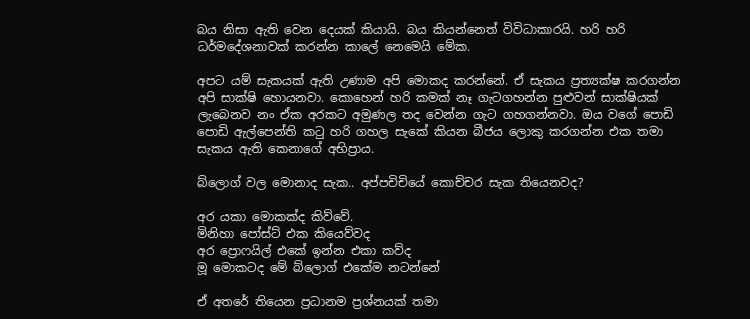බය නිසා ඇති වෙන දෙයක් කියායි. බය කියන්නෙත් විවිධාකාරයි. හරි හරි ධර්මදේශනාවක් කරන්න කාලේ නෙමෙයි මේක.

අපට යම් සැකයක් ඇති උණාම අපි මොකද කරන්නේ. ඒ සැකය ප්‍රත්‍යක්ෂ කරගන්න අපි සාක්ෂි හොයනවා. කොහෙන් හරි කමක් නෑ ගැටගහන්න පුළුවන් සාක්ෂියක් ලැබෙනව නං ඒක අරකට අමුණල තද වෙන්න ගැට ගහගන්නවා. ඔය වගේ පොඩි පොඩි ඇල්පෙන්ති කටු හරි ගහල සැකේ කියන බීජය ලොකු කරගන්න එක තමා සැකය ඇති කෙනාගේ අභිප්‍රාය.

බ්ලොග් වල මොනාද සැක.. අප්පචිචියේ කොච්චර සැක තියෙනවද?

අර යකා මොකක්ද කිව්වේ.
මිනිහා පෝස්ට් එක කියෙව්වද
අර ප්‍රොෆයිල් එකේ ඉන්න එකා කව්ද
මූ මොකටද මේ බ්ලොග් එකේම නටන්නේ

ඒ අතරේ තියෙන ප්‍රධානම ප්‍රශ්නයක් තමා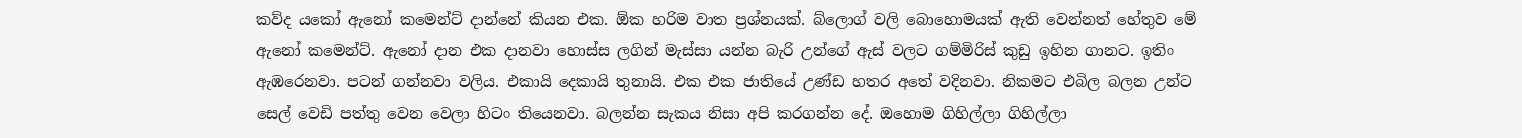කව්ද යකෝ ඇනෝ කමෙන්ට් දාන්නේ කියන එක. ඕක හරිම වාත ප්‍රශ්නයක්. බ්ලොග් වලි බොහොමයක් ඇති වෙන්නත් හේතුව මේ ඇනෝ කමෙන්ට්. ඇනෝ දාන එක දානවා හොස්ස ලගින් මැස්සා යන්න බැරි උන්ගේ ඇස් වලට ගම්මිරිස් කුඩු ඉහින ගානට. ඉතිං ඇඹරෙනවා. පටන් ගන්නවා වලිය. එකායි දෙකායි තුනායි. එක එක ජාතියේ උණ්ඩ හතර අතේ වදිනවා. නිකමට එබිල බලන උන්ට සෙල් වෙඩි පත්තු වෙන වෙලා හිටං තියෙනවා. බලන්න සැකය නිසා අපි කරගන්න දේ. ඔහොම ගිහිල්ලා ගිහිල්ලා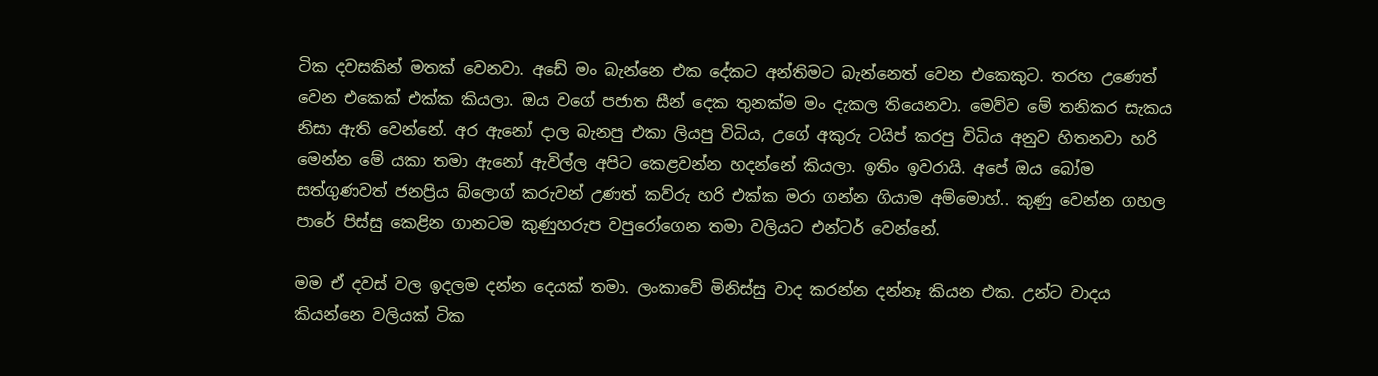ටික දවසකින් මතක් වෙනවා. අඩේ මං බැන්නෙ එක දේකට අන්තිමට බැන්නෙත් වෙන එකෙකුට. තරහ උණෙත් වෙන එකෙක් එක්ක කියලා. ඔය වගේ පජාත සීන් දෙක තුනක්ම මං දැකල තියෙනවා. මෙව්ව මේ තනිකර සැකය නිසා ඇති වෙන්නේ. අර ඇනෝ දාල බැනපු එකා ලියපු විධිය, උගේ අකුරු ටයිප් කරපු විධිය අනුව හිතනවා හරි මෙන්න මේ යකා තමා ඇනෝ ඇවිල්ල අපිට කෙළවන්න හදන්නේ කියලා. ඉතිං ඉවරායි. අපේ ඔය බෝම සත්ගුණවත් ජනප්‍රිය බ්ලොග් කරුවන් උණත් කව්රු හරි එක්ක මරා ගන්න ගියාම අම්මොහ්.. කුණු වෙන්න ගහල පාරේ පිස්සු කෙළින ගානටම කුණුහරුප වපුරෝගෙන තමා වලියට එන්ටර් වෙන්නේ.

මම ඒ දවස් වල ඉදලම දන්න දෙයක් තමා. ලංකාවේ මිනිස්සු වාද කරන්න දන්නෑ කියන එක. උන්ට වාදය කියන්නෙ වලියක් ටික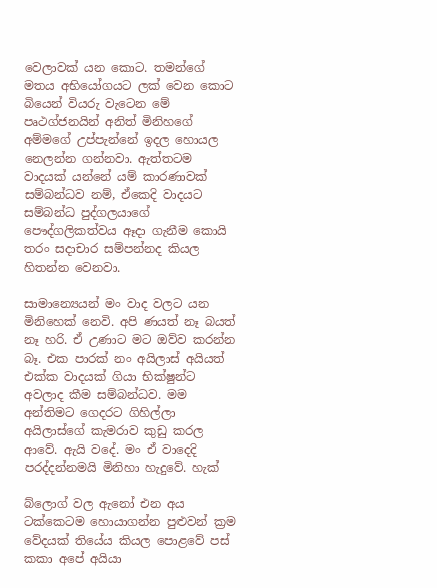වෙලාවක් යන කොට. තමන්ගේ මතය අභියෝගයට ලක් වෙන කොට බියෙන් වියරු වැටෙන මේ පෘථග්ජනයින් අනිත් මිනිහගේ අම්මගේ උප්පැන්නේ ඉදල හොයල නෙලන්න ගන්නවා. ඇත්තටම වාදයක් යන්නේ යම් කාරණාවක් සම්බන්ධව නම්, ඒකෙදි වාදයට සම්බන්ධ පුද්ගලයාගේ පෞද්ගලිකත්වය ඈදා ගැනීම කොයි තරං සදාචාර සම්පන්නද කියල හිතන්න වෙනවා.

සාමාන්‍යෙයන් මං වාද වලට යන මිනිහෙක් නෙවි. අපි ණයත් නෑ බයත් නෑ හරි. ඒ උණාට මට ඔව්ව කරන්න බෑ. එක පාරක් නං අයිලාස් අයියත් එක්ක වාදයක් ගියා භික්ෂුන්ට අවලාද කීම සම්බන්ධව. මම අන්තිමට ගෙදරට ගිහිල්ලා අයිලාස්ගේ කැමරාව කුඩු කරල ආවේ. ඇයි වදේ. මං ඒ වාදෙදි පරද්දන්නමයි මිනිහා හැදුවේ. හැක්

බ්ලොග් වල ඇනෝ එන අය ටක්කෙටම හොයාගන්න පුළුවන් ක්‍රම වේදයක් තියේය කියල පොළවේ පස් කකා අපේ අයියා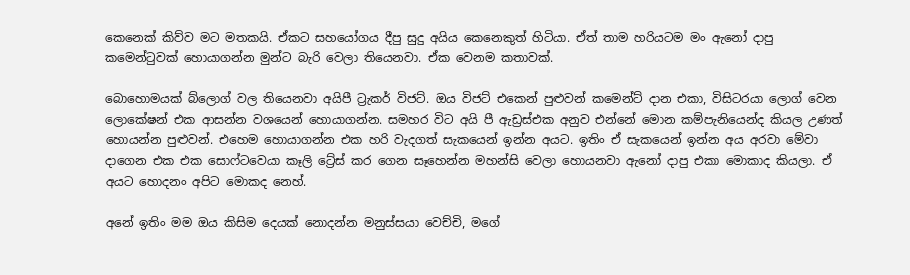කෙනෙක් කිව්ව මට මතකයි. ඒකට සහයෝගය දීපු සුදු අයිය කෙනෙකුත් හිටියා. ඒත් තාම හරියටම මං ඇනෝ දාපු කමෙන්ටුවක් හොයාගන්න මුන්ට බැරි වෙලා තියෙනවා. ඒක වෙනම කතාවක්.

බොහොමයක් බ්ලොග් වල තියෙනවා අයිපී ට්‍රැකර් විජට්. ඔය විජට් එකෙන් පුළුවන් කමෙන්ට් දාන එකා, විසිටරයා ලොග් වෙන ලොකේෂන් එක ආසන්න වශයෙන් හොයාගන්න. සමහර විට අයි පී ඇඩ්‍රස්එක අනුව එන්නේ මොන කම්පැනියෙන්ද කියල උණත් හොයන්න පුළුවන්. එහෙම හොයාගන්න එක හරි වැදගත් සැකයෙන් ඉන්න අයට. ඉතිං ඒ සැකයෙන් ඉන්න අය අරවා මේවා දාගෙන එක එක සොෆ්ටවෙයා කෑලි ට්‍රේස් කර ගෙන සෑහෙන්න මහන්සි වෙලා හොයනවා ඇනෝ දාපු එකා මොකාද කියලා. ඒ අයට හොදනං අපිට මොකද නෙහ්.

අනේ ඉතිං මම ඔය කිසිම දෙයක් නොදන්න මනුස්සයා වෙච්චි, මගේ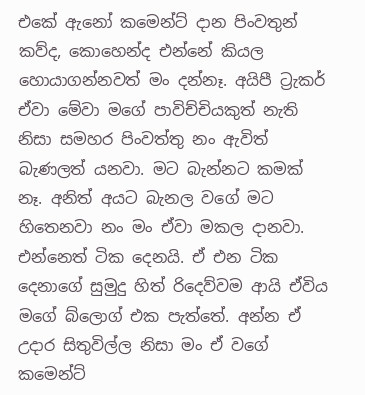එකේ ඇනෝ කමෙන්ට් දාන පිංවතුන් කව්ද, කොහෙන්ද එන්නේ කියල හොයාගන්නවත් මං දන්නෑ. අයිපී ට්‍රැකර් ඒවා මේවා මගේ පාවිච්චියකුත් නැති නිසා සමහර පිංවත්තු නං ඇවිත් බැණලත් යනවා. මට බැන්නට කමක් නෑ. අනිත් අයට බැනල වගේ මට හිතෙනවා නං මං ඒවා මකල දානවා. එන්නෙත් ටික දෙනයි. ඒ එන ටික දෙනාගේ සුමුදු හිත් රිදෙව්වම ආයි ඒවිය මගේ බ්ලොග් එක පැත්තේ. අන්න ඒ උදාර සිතුවිල්ල නිසා මං ඒ වගේ කමෙන්ට්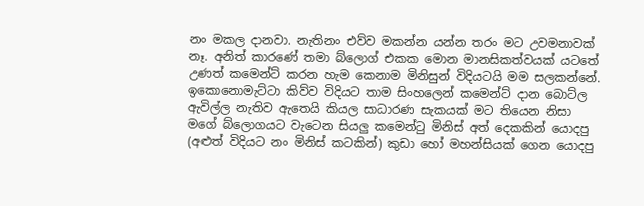නං මකල දානවා. නැතිනං එව්ව මකන්න යන්න තරං මට උවමනාවක් නෑ. අනිත් කාරණේ තමා බ්ලොග් එකක මොන මානසිකත්වයක් යටතේ උණත් කමෙන්ට් කරන හැම කෙනාම මිනිසුන් විදියටයි මම සලකන්නේ. ඉකොනොමැට්ටා කිව්ව විදියට තාම සිංහලෙන් කමෙන්ට් දාන බොට්ල ඇවිල්ල නැතිව ඇතෙයි කියල සාධාරණ සැකයක් මට තියෙන නිසා මගේ බ්ලොගයට වැටෙන සියලු කමෙන්ටු මිනිස් අත් දෙකකින් යොදපු (අළුත් විදියට නං මිනිස් කටකින්) කුඩා හෝ මහන්සියක් ගෙන යොදපු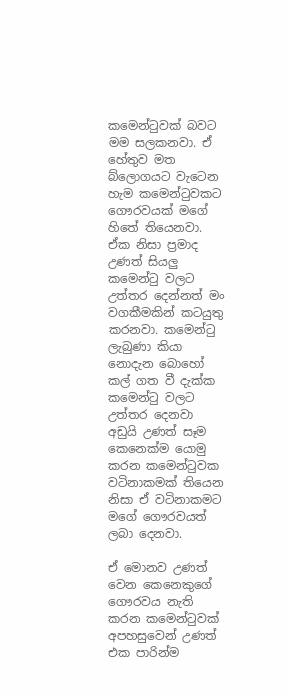කමෙන්ටුවක් බවට මම සලකනවා. ඒ හේතුව මත බ්ලොගයට වැටෙන හැම කමෙන්ටුවකට ගෞරවයක් මගේ හිතේ තියෙනවා. ඒක නිසා ප්‍රමාද උණත් සියලු කමෙන්ටු වලට උත්තර දෙන්නත් මං වගකීමකින් කටයුතු කරනවා. කමෙන්ටු ලැබුණා කියා නොදැන බොහෝ කල් ගත වී දැක්ක කමෙන්ටු වලට උත්තර දෙනවා අඩුයි උණත් සෑම කෙනෙක්ම යොමු කරන කමෙන්ටුවක වටිනාකමක් තියෙන නිසා ඒ වටිනාකමට මගේ ගෞරවයත් ලබා දෙනවා.

ඒ මොනව උණත් වෙන කෙනෙකුගේ ගෞරවය නැති කරන කමෙන්ටුවක් අපහසුවෙන් උණත් එක පාරින්ම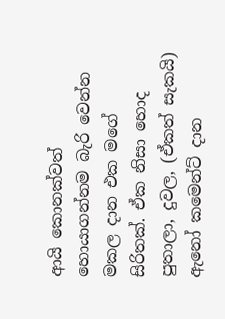ආයි කොනක්වත් හොයාගන්නම බැරි වෙන්න මකල දාන එක මගේ සිරිතක්. ඒක නිසා හොද පුතාලා, දුවල, (ඒකත් සැකයි) ඇනෝ කමෙන්ට් දාන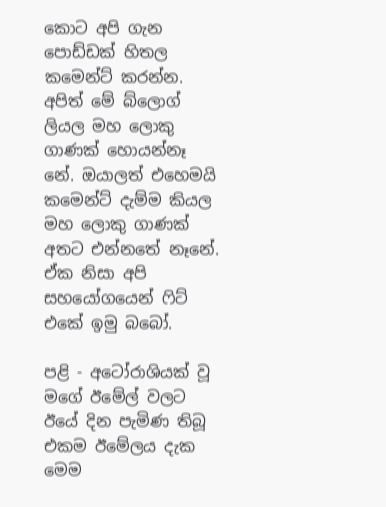කොට අපි ගැන පොඩ්ඩක් හිතල කමෙන්ට් කරන්න. අපිත් මේ බ්ලොග් ලියල මහ ලොකු ගාණක් හොයන්නෑ නේ. ඔයාලත් එහෙමයි කමෙන්ට් දැම්ම කියල මහ ලොකු ගාණක් අතට එන්නතේ නෑනේ. ඒක නිසා අපි සහයෝගයෙන් ෆිට් එකේ ඉමු බබෝ.

පළි - අටෝරාශියක් වූ මගේ ඊමේල් වලට ඊයේ දින පැමිණ තිබූ එකම ඊමේලය දැක මෙම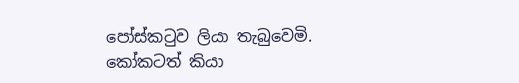පෝස්කටුව ලියා තැබුවෙමි. කෝකටත් කියා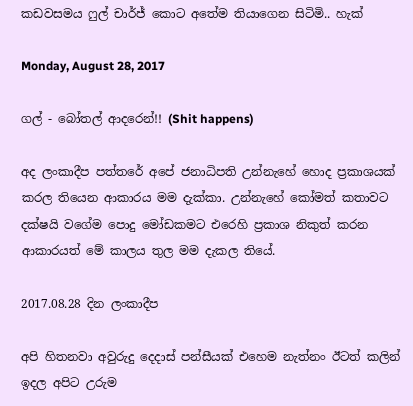කඩවසමය ෆුල් චාර්ජ් කොට අතේම තියාගෙන සිටිමි.. හැක්

Monday, August 28, 2017

ගල් - බෝතල් ආදරෙන්!! (Shit happens)

අද ලංකාදීප පත්තරේ අපේ ජනාධිපති උන්නැහේ හොද ප්‍රකාශයක් කරල තියෙන ආකාරය මම දැක්කා. උන්නැහේ කෝමත් කතාවට දක්ෂයි වගේම පොදු මෝඩකමට එරෙහි ප්‍රකාශ නිකුත් කරන ආකාරයත් මේ කාලය තුල මම දැකල තියේ.

2017.08.28 දින ලංකාදීප

අපි හිතනවා අවුරුදු දෙදාස් පන්සීයක් එහෙම නැත්නං ඊටත් කලින් ඉදල අපිට උරුම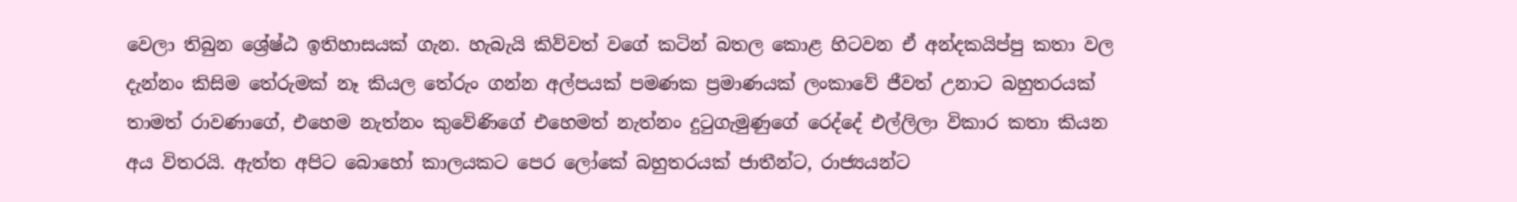වෙලා තිබුන ශ්‍රේෂ්ඨ ඉතිහාසයක් ගැන. හැබැයි කිව්වත් වගේ කටින් බතල කොළ හිටවන ඒ අන්දකයිප්පු කතා වල දැන්නං කිසිම තේරුමක් නෑ කියල තේරුං ගන්න අල්පයක් පමණක ප්‍රමාණයක් ලංකාවේ ජීවත් උනාට බහුතරයක් තාමත් රාවණාගේ, එහෙම නැත්නං කුවේණිගේ එහෙමත් නැත්නං දුටුගැමුණුගේ රෙද්දේ එල්ලිලා විකාර කතා කියන අය විතරයි. ඇත්ත අපිට බොහෝ කාලයකට පෙර ලෝකේ බහුතරයක් ජාතීන්ට, රාජ්‍යයන්ට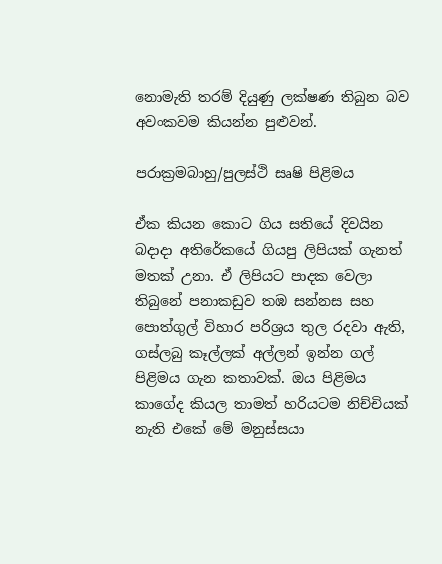නොමැති තරම් දියුණු ලක්ෂණ තිබුන බව අවංකවම කියන්න පුළුවන්.

පරාක්‍රමබාහු/පුලස්ථි සෘෂි පිළිමය

ඒක කියන කොට ගිය සතියේ දිවයින බදාදා අතිරේකයේ ගියපු ලිපියක් ගැනත් මතක් උනා. ඒ ලිපියට පාදක වෙලා තිබුනේ පනාකඩුව තඹ සන්නස සහ පොත්ගුල් විහාර පරිශ්‍රය තුල රදවා ඇති, ගස්ලබු කෑල්ලක් අල්ලන් ඉන්න ගල් පිළිමය ගැන කතාවක්. ඔය පිළිමය කාගේද කියල තාමත් හරියටම නිච්චියක් නැති එකේ මේ මනුස්සයා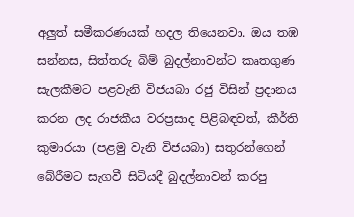අලුත් සමීකරණයක් හදල තියෙනවා. ඔය තඹ සන්නස, සිත්තරු බිම් බුදල්නාවන්ට කෘතගුණ සැලකීමට පළවැනි විජයබා රජු විසින් ප්‍රදානය කරන ලද රාජකීය වරප්‍රසාද පිළිබඳවත්, කීර්ති කුමාරයා (පළමු වැනි විජයබා) සතුරන්ගෙන් බේරීමට සැගවී සිටියදී බුදල්නාවන් කරපු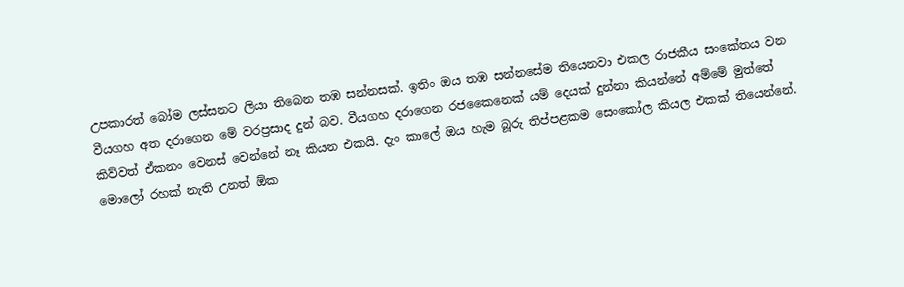උපකාරත් බෝම ලස්සනට ලියා තිබෙන තඹ සන්නසක්. ඉතිං ඔය තඹ සන්නසේම තියෙනවා එකල රාජකීය සංකේතය වන වීයගහ අත දරාගෙන මේ වරප්‍රසාද දුන් බව. වීයගහ දරාගෙන රජකෛනෙක් යම් දෙයක් දුන්නා කියන්නේ අම්මේ මුත්තේ කිව්වත් ඒකනං වෙනස් වෙන්නේ නෑ කියන එකයි. දැං කාලේ ඔය හැම බූරු තිප්පළකම සෙංකෝල කියල එකක් තියෙන්නේ. මොලෝ රහක් නැති උනත් ඕක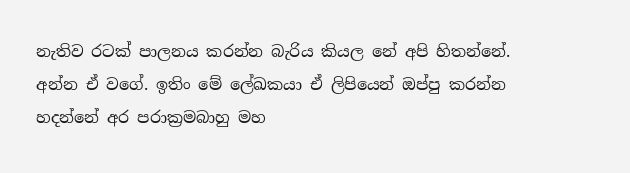නැතිව රටක් පාලනය කරන්න බැරිය කියල නේ අපි හිතන්නේ. අන්න ඒ වගේ. ඉතිං මේ ලේඛකයා ඒ ලිපියෙන් ඔප්පු කරන්න හදන්නේ අර පරාක්‍රමබාහු මහ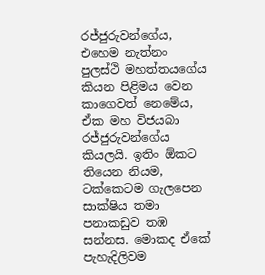රජ්ජුරුවන්ගේය, එහෙම නැත්නං පුලස්ථි මහත්තයගේය කියන පිළිමය වෙන කාගෙවත් නෙමේය, ඒක මහ විජයබා රජ්ජුරුවන්ගේය කියලයි. ඉතිං ඕකට තියෙන නියම, ටක්කෙටම ගැලපෙන සාක්ෂිය තමා පනාකඩුව තඹ සන්නස. මොකද ඒකේ පැහැදිලිවම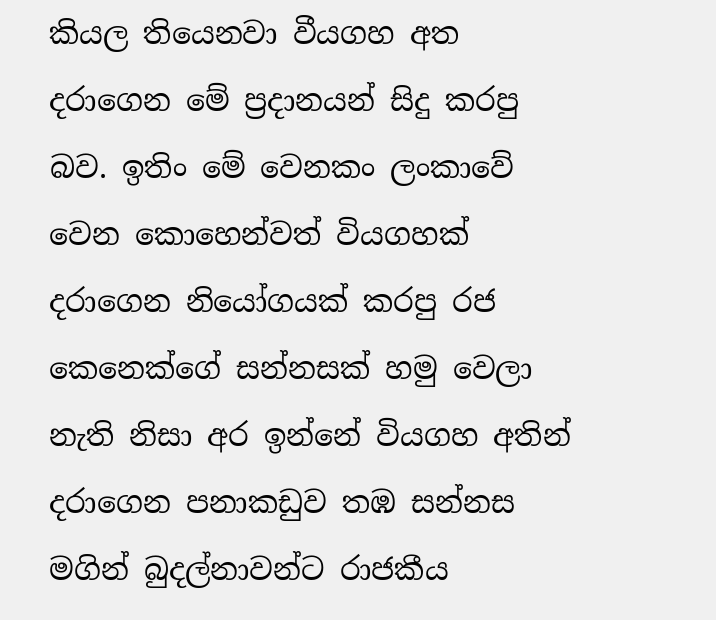කියල තියෙනවා වීයගහ අත දරාගෙන මේ ප්‍රදානයන් සිදු කරපු බව. ඉතිං මේ වෙනකං ලංකාවේ වෙන කොහෙන්වත් වියගහක් දරාගෙන නියෝගයක් කරපු රජ කෙනෙක්ගේ සන්නසක් හමු වෙලා නැති නිසා අර ඉන්නේ වියගහ අතින් දරාගෙන පනාකඩුව තඹ සන්නස මගින් බුදල්නාවන්ට රාජකීය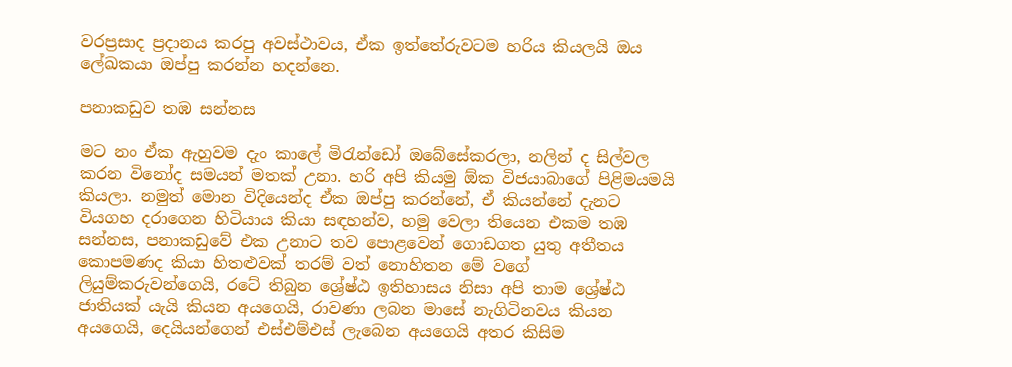වරප්‍රසාද ප්‍රදානය කරපු අවස්ථාවය, ඒක ඉත්තේරුවටම හරිය කියලයි ඔය ලේඛකයා ඔප්පු කරන්න හදන්නෙ.

පනාකඩුව තඹ සන්නස

මට නං ඒක ඇහුවම දැං කාලේ මිරැන්ඩෝ ඔබේසේකරලා, නලින් ද සිල්වල කරන විනෝද සමයන් මතක් උනා. හරි අපි කියමු ඕක විජයාබාගේ පිළිමයමයි කියලා. නමුත් මොන විදියෙන්ද ඒක ඔප්පු කරන්නේ, ඒ කියන්නේ දැනට වියගහ දරාගෙන හිටියාය කියා සඳහන්ව, හමු වෙලා තියෙන එකම තඹ සන්නස, පනාකඩුවේ එක උනාට තව පොළවෙන් ගොඩගත යුතු අතීතය කොපමණද කියා හිතළුවක් තරම් වත් නොහිතන මේ වගේ ලියුම්කරුවන්ගෙයි, රටේ තිබුන ශ්‍රේෂ්ඨ ඉතිහාසය නිසා අපි තාම ශ්‍රේෂ්ඨ ජාතියක් යැයි කියන අයගෙයි, රාවණා ලබන මාසේ නැගිටිනවය කියන අයගෙයි, දෙයියන්ගෙන් එස්එම්එස් ලැබෙන අයගෙයි අතර කිසිම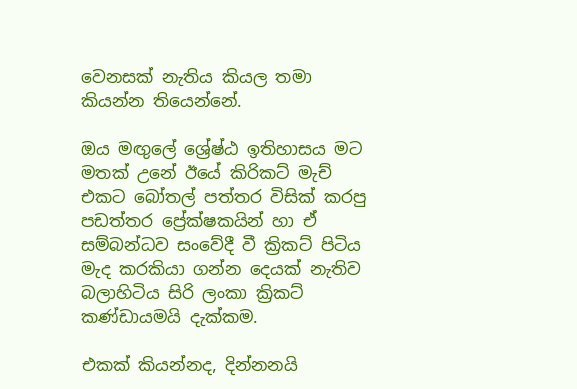වෙනසක් නැතිය කියල තමා කියන්න තියෙන්නේ.

ඔය මඟුලේ ශ්‍රේෂ්ඨ ඉතිහාසය මට මතක් උනේ ඊයේ කිරිකට් මැච් එකට බෝතල් පත්තර විසික් කරපු පඩත්තර ප්‍රේක්ෂකයින් හා ඒ සම්බන්ධව සංවේදී වී ක්‍රිකට් පිටිය මැද කරකියා ගන්න දෙයක් නැතිව බලාහිටිය සිරි ලංකා ක්‍රිකට් කණ්ඩායමයි දැක්කම.

එකක් කියන්නද, දින්නනයි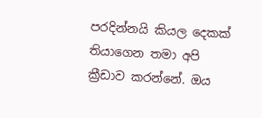පරදින්නයි කියල දෙකක් තියාගෙන තමා අපි ක්‍රීඩාව කරන්නේ. ඔය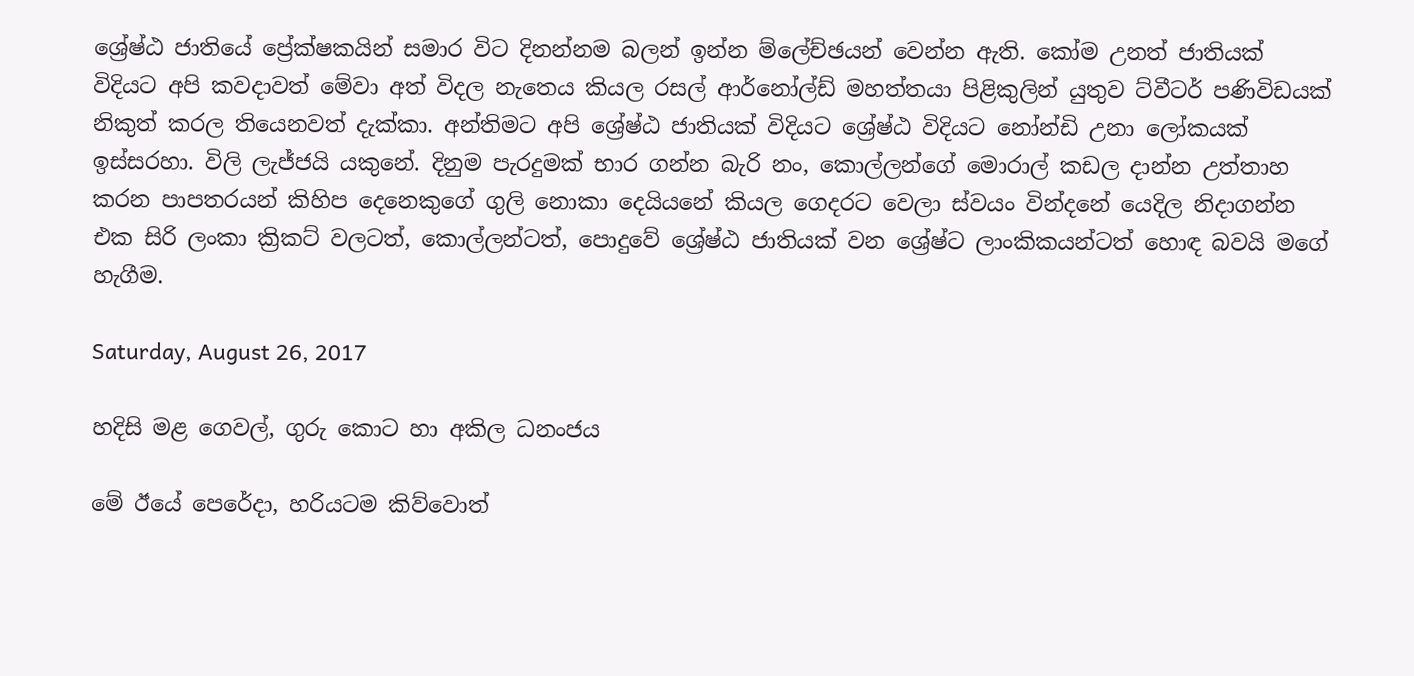ශ්‍රේෂ්ඨ ජාතියේ ප්‍රේක්ෂකයින් සමාර විට දිනන්නම බලන් ඉන්න ම්ලේච්ඡයන් වෙන්න ඇති. කෝම උනත් ජාතියක් විදියට අපි කවදාවත් මේවා අත් විදල නැතෙය කියල රසල් ආර්නෝල්ඩ් මහත්තයා පිළිකුලින් යුතුව ට්වීටර් පණිවිඩයක් නිකුත් කරල තියෙනවත් දැක්කා. අන්තිමට අපි ශ්‍රේෂ්ඨ ජාතියක් විදියට ශ්‍රේෂ්ඨ විදියට නෝන්ඩි උනා ලෝකයක් ඉස්සරහා. විලි ලැජ්ජයි යකුනේ. දිනුම පැරදුමක් භාර ගන්න බැරි නං, කොල්ලන්ගේ මොරාල් කඩල දාන්න උත්තාහ කරන පාපතරයන් කිහිප දෙනෙකුගේ ගුලි නොකා දෙයියනේ කියල ගෙදරට වෙලා ස්වයං වින්දනේ යෙදිල නිදාගන්න එක සිරි ලංකා ක්‍රිකට් වලටත්, කොල්ලන්ටත්, පොදුවේ ශ්‍රේෂ්ඨ ජාතියක් වන ශ්‍රේෂ්ට ලාංකිකයන්ටත් හොඳ බවයි මගේ හැගීම.

Saturday, August 26, 2017

හදිසි මළ ගෙවල්, ගුරු කොට හා අකිල ධනංජය

මේ ඊයේ පෙරේදා, හරියටම කිව්වොත්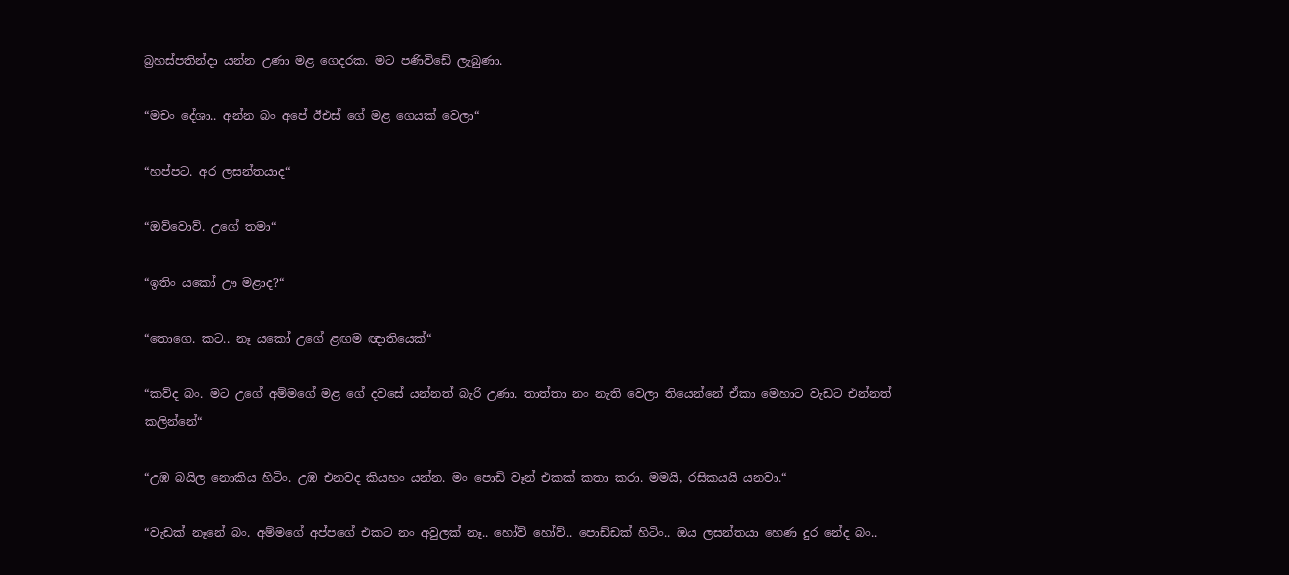බ්‍රහස්පතින්දා යන්න උණා මළ ගෙදරක. මට පණිවිඩේ ලැබුණා.

“මචං දේශා.. අන්න බං අපේ ඊඑස් ගේ මළ ගෙයක් වෙලා“

“හප්පට. අර ලසන්තයාද“

“ඔව්වොව්. උගේ තමා“

“ඉතිං යකෝ ඌ මළාද?“

“තොගෙ. කට.. නෑ යකෝ උගේ ළඟම ඥාතියෙක්“

“කව්ද බං. මට උගේ අම්මගේ මළ ගේ දවසේ යන්නත් බැරි උණා. තාත්තා නං නැති වෙලා තියෙන්නේ ඒකා මෙහාට වැඩට එන්නත් කලින්නේ“

“උඹ බයිල නොකිය හිටිං. උඹ එනවද කියහං යන්න. මං පොඩි වෑන් එකක් කතා කරා. මමයි, රසිකයයි යනවා.“

“වැඩක් නෑනේ බං. අම්මගේ අප්පගේ එකට නං අවුලක් නෑ.. හෝව් හෝව්.. පොඩ්ඩක් හිටිං.. ඔය ලසන්තයා හෙණ දුර නේද බං..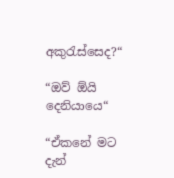අකුරැස්සෙද?“

“ඔව් ඕයි දෙනියායෙ“

“ඒකනේ මට දැන්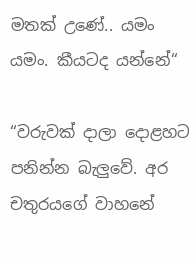මතක් උණේ.. යමං යමං. කීයටද යන්නේ“

“වරුවක් දාලා දොළහට පනින්න බැලුවේ. අර චතුරයගේ වාහනේ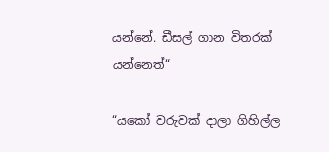යන්නේ. ඩීසල් ගාන විතරක් යන්නෙත්“

“යකෝ වරුවක් දාලා ගිහිල්ල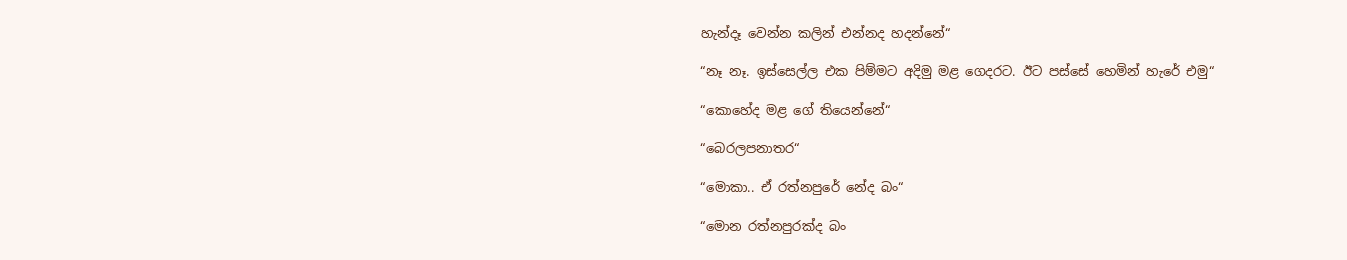හැන්දෑ වෙන්න කලින් එන්නද හදන්නේ“

“නෑ නෑ. ඉස්සෙල්ල එක පිම්මට අදිමු මළ ගෙදරට. ඊට පස්සේ හෙමින් හැරේ එමු“

“කොහේද මළ ගේ තියෙන්නේ“

“බෙරලපනාතර“

“මොකා.. ඒ රත්නපුරේ නේද බං“

“මොන රත්නපුරක්ද බං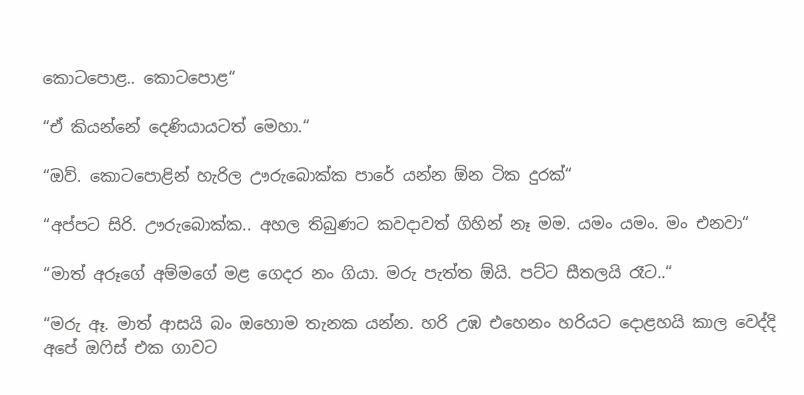කොටපොළ.. කොටපොළ“

“ඒ කියන්නේ දෙණියායටත් මෙහා.“

“ඔව්. කොටපොළින් හැරිල ඌරුබොක්ක පාරේ යන්න ඕන ටික දුරක්“

“අප්පට සිරි. ඌරුබොක්ක.. අහල තිබුණට කවදාවත් ගිහින් නෑ මම. යමං යමං. මං එනවා“

“මාත් අරූගේ අම්මගේ මළ ගෙදර නං ගියා. මරු පැත්ත ඕයි. පට්ට සීතලයි රෑට..“

“මරු ඈ. මාත් ආසයි බං ඔහොම තැනක යන්න. හරි උඹ එහෙනං හරියට දොළහයි කාල වෙද්දි අපේ ඔෆිස් එක ගාවට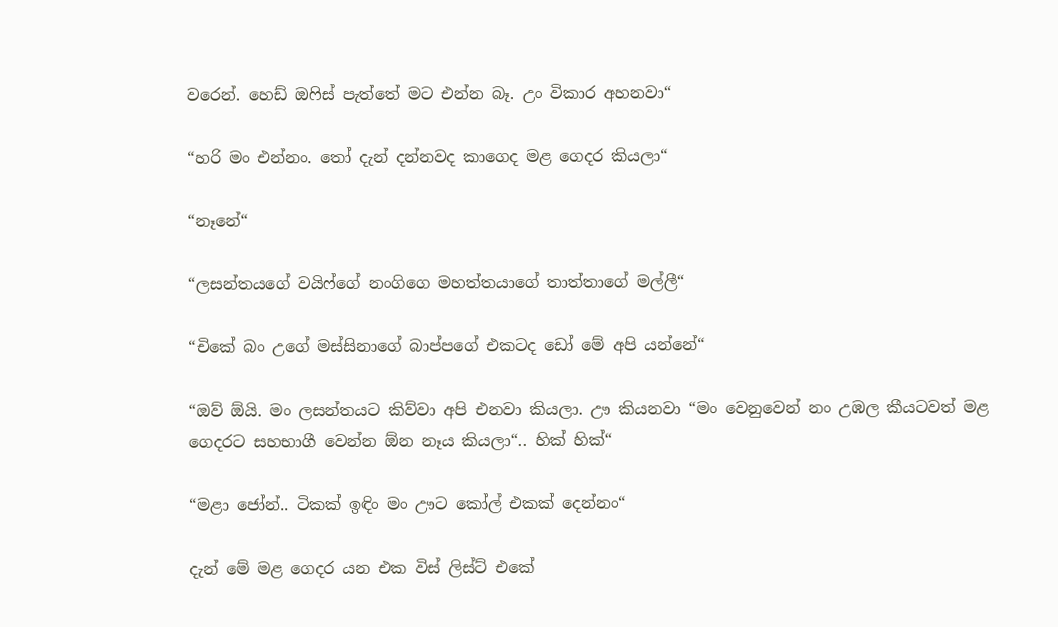වරෙන්. හෙඩ් ඔෆිස් පැත්තේ මට එන්න බෑ. උං විකාර අහනවා“

“හරි මං එන්නං. තෝ දැන් දන්නවද කාගෙද මළ ගෙදර කියලා“

“නෑනේ“

“ලසන්තයගේ වයිෆ්ගේ නංගිගෙ මහත්තයාගේ තාත්තාගේ මල්ලී“

“චිකේ බං උගේ මස්සිනාගේ බාප්පගේ එකටද ඩෝ මේ අපි යන්නේ“

“ඔව් ඕයි. මං ලසන්තයට කිව්වා අපි එනවා කියලා. ඌ කියනවා “මං වෙනුවෙන් නං උඹල කීයටවත් මළ ගෙදරට සහභාගී වෙන්න ඕන නෑය කියලා“.. හික් හික්“

“මළා ජෝන්.. ටිකක් ඉඳිං මං ඌට කෝල් එකක් දෙන්නං“

දැන් මේ මළ ගෙදර යන එක විස් ලිස්ට් එකේ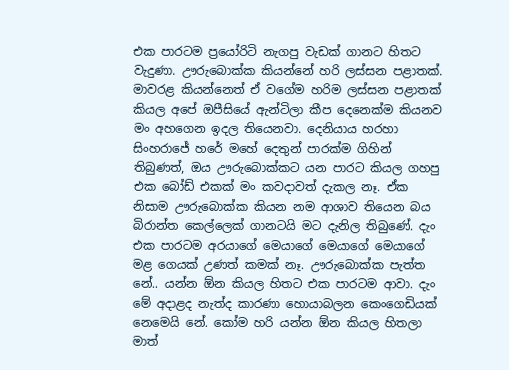එක පාරටම ප්‍රයෝරිටි නැගපු වැඩක් ගානට හිතට වැදුණා. ඌරුබොක්ක කියන්නේ හරි ලස්සන පළාතක්. මාවරළ කියන්නෙත් ඒ වගේම හරිම ලස්සන පළාතක් කියල අපේ ඔපීසියේ ඇන්ටිලා කීප දෙනෙක්ම කියනව මං අහගෙන ඉදල තියෙනවා. දෙනියාය හරහා සිංහරාජේ හරේ මහේ දෙතුන් පාරක්ම ගිහින් තිබුණත්, ඔය ඌරුබොක්කට යන පාරට කියල ගහපු එක බෝඩ් එකක් මං කවදාවත් දැකල නෑ. ඒක නිසාම ඌරුබොක්ක කියන නම ආශාව තියෙන බය බිරාන්ත කෙල්ලෙක් ගානටයි මට දැනිල තිබුණේ. දැං එක පාරටම අරයාගේ මෙයාගේ මෙයාගේ මෙයාගේ මළ ගෙයක් උණත් කමක් නෑ. ඌරුබොක්ක පැත්ත නේ.. යන්න ඕන කියල හිතට එක පාරටම ආවා. දැං මේ අදාළද නැත්ද කාරණා හොයාබලන කෙංගෙඩියක් නෙමෙයි නේ. කෝම හරි යන්න ඕන කියල හිතලා මාත්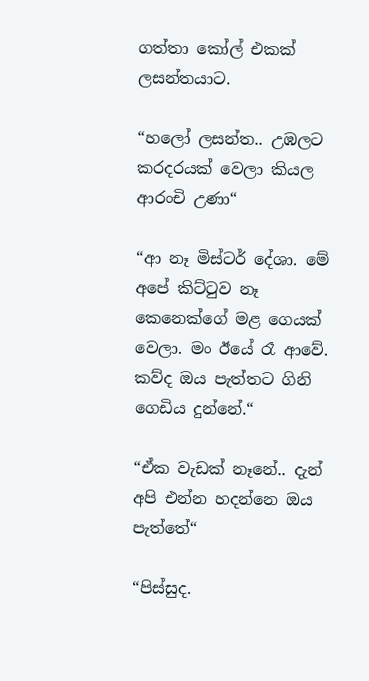ගත්තා කෝල් එකක් ලසන්තයාට.

“හලෝ ලසන්ත.. උඹලට කරදරයක් වෙලා කියල ආරංචි උණා“

“ආ නෑ මිස්ටර් දේශා. මේ අපේ කිට්ටුව නෑ කෙනෙක්ගේ මළ ගෙයක් වෙලා. මං ඊයේ රෑ ආවේ. කව්ද ඔය පැත්තට ගිනි ගෙඩිය දුන්නේ.“

“ඒක වැඩක් නෑනේ.. දැන් අපි එන්න හදන්නෙ ඔය පැත්තේ“

“පිස්සුද.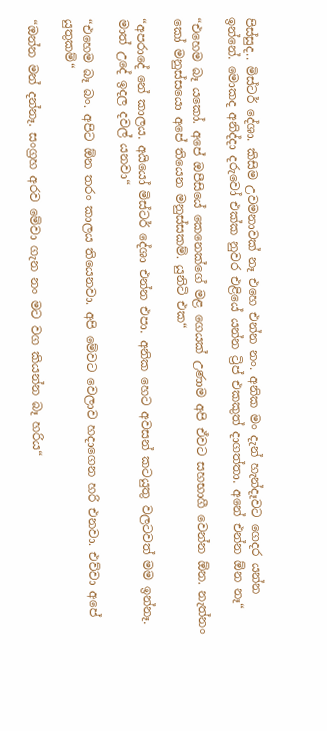පිස්සුද.. මිස්ටර් දේශා. කිසිම උවමනාවක් නෑ එහෙ එන්න නං. අනික මං දැන් හැන්දෑවට ගෙදර යන්න ඉන්නේ. මොකද අනිද්දා දරුවෝ එක්ක නුවර එළියේ යන්න ට්‍රිප් එකකුත් දාගත්තා. අනේ එන්න ඕන නෑ“

“එහෙම බෑ යකෝ. අපේ ඔපීසියේ කෙනෙක්ගේ මළ ගෙයක් උණාම අපි ඒවට සහභාගී වෙන්න ඕන. නැත්නං කෝ මනුස්සයො අපේ තියෙන මනුස්සකම්. යුනිටි එක“

“අපරාදේ නේ කාලය. අයියෝ මිස්ටර් දේශා එන්න එපා. අනික හෙට අවසන් කටයුතු වලටවත් මම ඉන්නෑ. මාත් උදේ ඉදල දවල් යනවා“

“එහෙම බෑ බං. අපිට ඕන තරං කාලය තියෙනවා. අපි මේවට වෙලාව හදාගෙන හරි එනවා. එව්වා අපේ යුතුකම්“

“ඔන්න මන් දන්නෑ. සංග්‍රහ අරව මේවා ගැන නං මට වග කියන්න බෑ හරිය“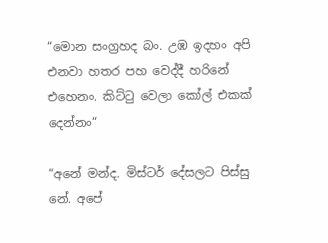“මොන සංග්‍රහද බං. උඹ ඉදහං අපි එනවා හතර පහ වෙද්දී හරිනේ එහෙනං. කිට්ටු වෙලා කෝල් එකක් දෙන්නං“

“අනේ මන්ද. මිස්ටර් දේසලට පිස්සු නේ. අපේ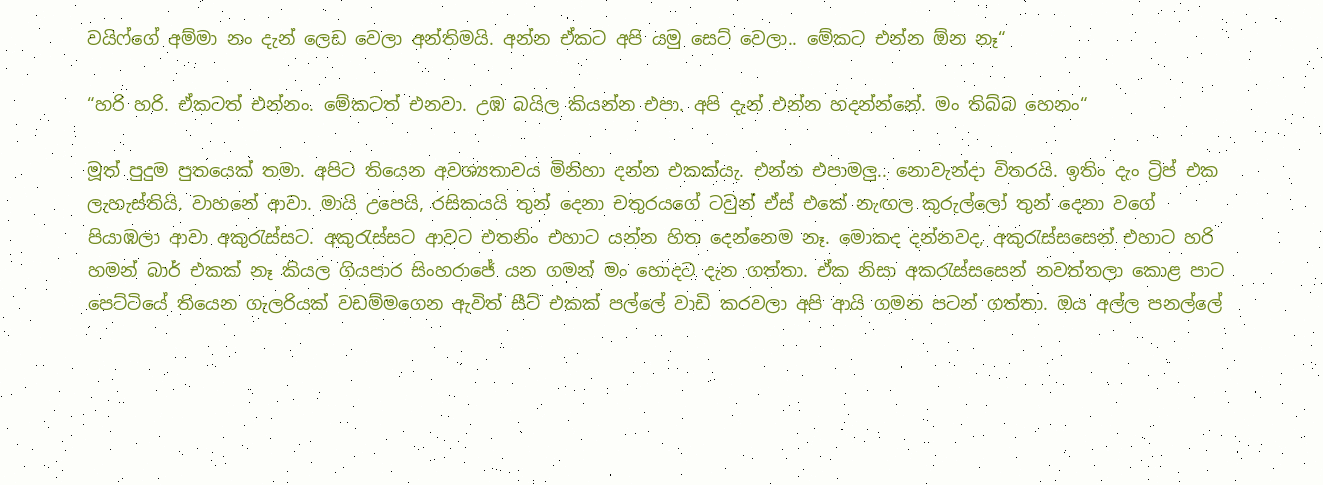වයිෆ්ගේ අම්මා නං දැන් ලෙඩ වෙලා අන්තිමයි. අන්න ඒකට අපි යමු සෙට් වෙලා.. මේකට එන්න ඕන නෑ“

“හරි හරි. ඒකටත් එන්නං. මේකටත් එනවා. උඹ බයිල කියන්න එපා. අපි දැන් එන්න හදන්න්නේ. මං තිබ්බ හෙනං“

මූත් පුදුම පුතයෙක් තමා. අපිට තියෙන අවශ්‍යතාවය මිනිහා දන්න එකක්යැ. එන්න එපාමලු.. නොවැන්දා විතරයි. ඉතිං දැං ට්‍රිප් එක ලැහැස්තියි. වාහනේ ආවා. මායි උපෙයි, රසිකයයි තුන් දෙනා චතුරයගේ ටවුන් ඒස් එකේ නැඟල කුරුල්ලෝ තුන් දෙනා වගේ පියාඹලා ආවා අකුරැස්සට. අකුරැස්සට ආවට එතනිං එහාට යන්න හිත දෙන්නෙම නෑ. මොකද දන්නවද, අකුරැස්සසෙන් එහාට හරි හමන් බාර් එකක් නෑ කියල ගියපාර සිංහරාජේ යන ගමන් මං හොදට දැන ගත්තා. ඒක නිසා අකරැස්සසෙන් නවත්තලා කොළ පාට පෙට්ටියේ තියෙන ගැලරියක් වඩම්මගෙන ඇවිත් සීට් එකක් පල්ලේ වාඩි කරවලා අපි ආයි ගමන පටන් ගත්තා. ඔය අල්ල පනල්ලේ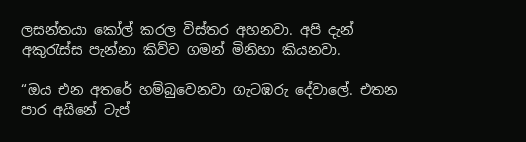ලසන්තයා කෝල් කරල විස්තර අහනවා. අපි දැන් අකුරැස්ස පැන්නා කිව්ව ගමන් මිනිහා කියනවා.

“ඔය එන අතරේ හම්බුවෙනවා ගැටඹරු දේවාලේ. එතන පාර අයිනේ ටැප්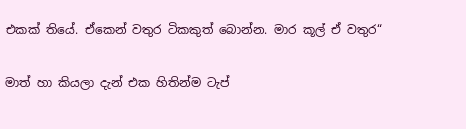එකක් තියේ. ඒකෙන් වතුර ටිකකුත් බොන්න. මාර කූල් ඒ වතුර“

මාත් හා කියලා දැන් එක හිතින්ම ටැප්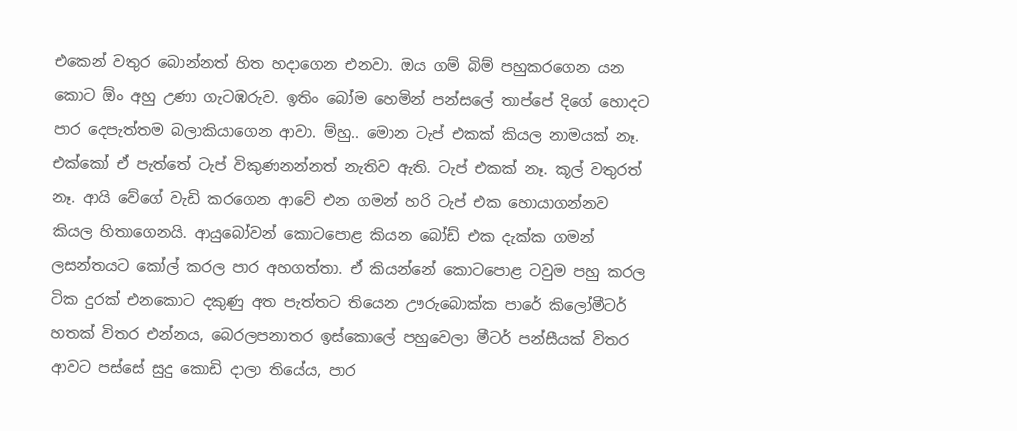එකෙන් වතුර බොන්නත් හිත හදාගෙන එනවා. ඔය ගම් බිම් පහුකරගෙන යන කොට ඕං අහු උණා ගැටඹරුව. ඉතිං බෝම හෙමින් පන්සලේ තාප්පේ දිගේ හොදට පාර දෙපැත්තම බලාකියාගෙන ආවා. ම්හු.. මොන ටැප් එකක් කියල නාමයක් නෑ. එක්කෝ ඒ පැත්තේ ටැප් විකුණනන්නත් නැතිව ඇති. ටැප් එකක් නෑ. කූල් වතුරත් නෑ. ආයි වේගේ වැඩි කරගෙන ආවේ එන ගමන් හරි ටැප් එක හොයාගන්නව කියල හිතාගෙනයි. ආයුබෝවන් කොටපොළ කියන බෝඩ් එක දැක්ක ගමන් ලසන්තයට කෝල් කරල පාර අහගත්තා. ඒ කියන්නේ කොටපොළ ටවුම පහු කරල ටික දුරක් එනකොට දකුණු අත පැත්තට තියෙන ඌරුබොක්ක පාරේ කිලෝමීටර් හතක් විතර එන්නය, බෙරලපනාතර ඉස්කොලේ පහුවෙලා මීටර් පන්සීයක් විතර ආවට පස්සේ සුදු කොඩි දාලා තියේය, පාර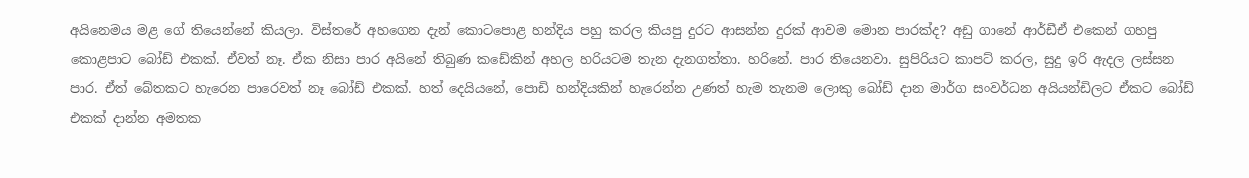අයිනෙමය මළ ගේ තියෙන්නේ කියලා. විස්තරේ අහගෙන දැන් කොටපොළ හන්දිය පහු කරල කියපු දුරට ආසන්න දුරක් ආවම මොන පාරක්ද? අඩු ගානේ ආර්ඩීඒ එකෙන් ගහපු කොළපාට බෝඩ් එකක්. ඒවත් නෑ. ඒක නිසා පාර අයිනේ තිබුණ කඩේකින් අහල හරියටම තැන දැනගත්තා. හරිනේ. පාර තියෙනවා. සුපිරියට කාපට් කරල, සුදු ඉරි ඇදල ලස්සන පාර. ඒත් බේතකට හැරෙන පාරෙවත් නෑ බෝඩ් එකක්. හත් දෙයියනේ, පොඩි හන්දියකින් හැරෙන්න උණත් හැම තැනම ලොකු බෝඩ් දාන මාර්ග සංවර්ධන අයියන්ඩිලට ඒකට බෝඩ් එකක් දාන්න අමතක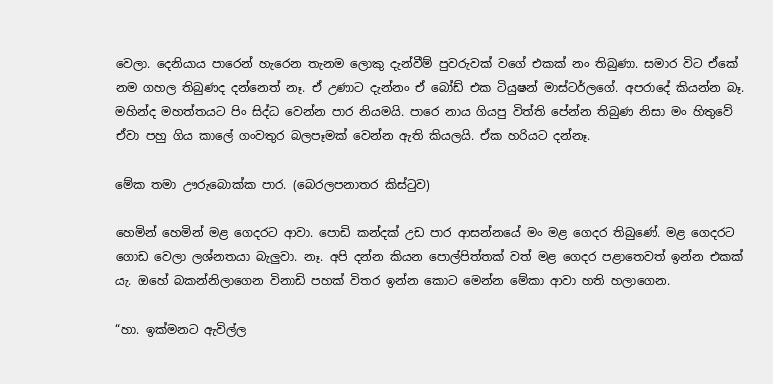වෙලා. දෙනියාය පාරෙන් හැරෙන තැනම ලොකු දැන්වීම් පුවරුවක් වගේ එකක් නං තිබුණා. සමාර විට ඒකේ නම ගහල තිබුණද දන්නෙත් නෑ. ඒ උණාට දැන්නං ඒ බෝඩ් එක ටියුෂන් මාස්ටර්ලගේ. අපරාදේ කියන්න බෑ. මහින්ද මහත්තයට පිං සිද්ධ වෙන්න පාර නියමයි. පාරෙ නාය ගියපු විත්ති පේන්න තිබුණ නිසා මං හිතුවේ ඒවා පහු ගිය කාලේ ගංවතුර බලපෑමක් වෙන්න ඇති කියලයි. ඒක හරියට දන්නෑ.

මේක තමා ඌරුබොක්ක පාර. (බෙරලපනාතර කිස්ටුව)

හෙමින් හෙමින් මළ ගෙදරට ආවා. පොඩි කන්දක් උඩ පාර ආසන්නයේ මං මළ ගෙදර තිබුණේ. මළ ගෙදරට ගොඩ වෙලා ලශ්නතයා බැලුවා. නෑ. අපි දන්න කියන පොල්පිත්තක් වත් මළ ගෙදර පළාතෙවත් ඉන්න එකක් යැ. ඔහේ බකන්නිලාගෙන විනාඩි පහක් විතර ඉන්න කොට මෙන්න මේකා ආවා හති හලාගෙන.

“හා. ඉක්මනට ඇවිල්ල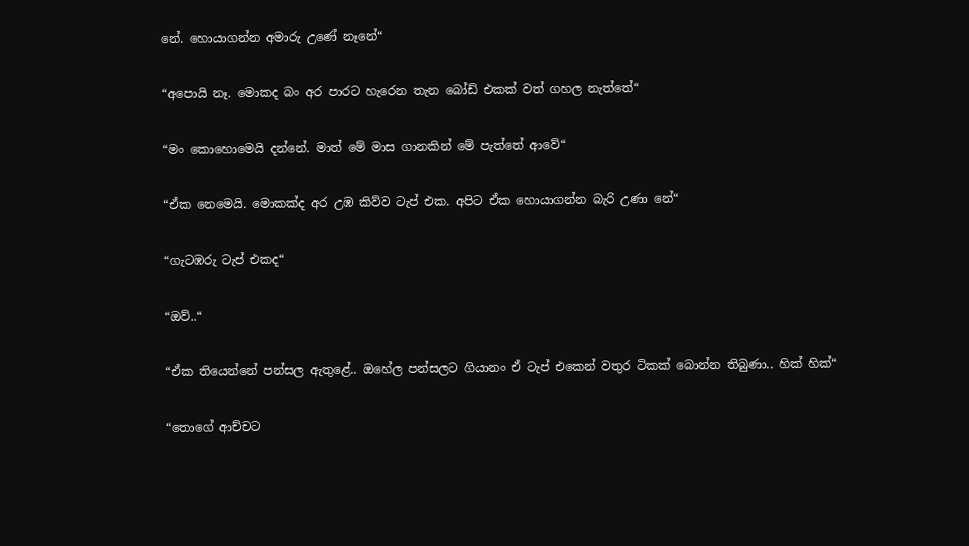නේ. හොයාගන්න අමාරු උණේ නෑනේ“

“අපොයි නෑ. මොකද බං අර පාරට හැරෙන තැන බෝඩ් එකක් වත් ගහල නැත්තේ“

“මං කොහොමෙයි දන්නේ. මාත් මේ මාස ගානකින් මේ පැත්තේ ආවේ“

“ඒක නෙමෙයි. මොකක්ද අර උඹ කිව්ව ටැප් එක. අපිට ඒක හොයාගන්න බැරි උණා නේ“

“ගැටඹරු ටැප් එකද“

“ඔව්..“

“ඒක තියෙන්නේ පන්සල ඇතුළේ.. ඔහේල පන්සලට ගියානං ඒ ටැප් එකෙන් වතුර ටිකක් බොන්න තිබුණා.. හික් හික්“

“තොගේ ආච්චට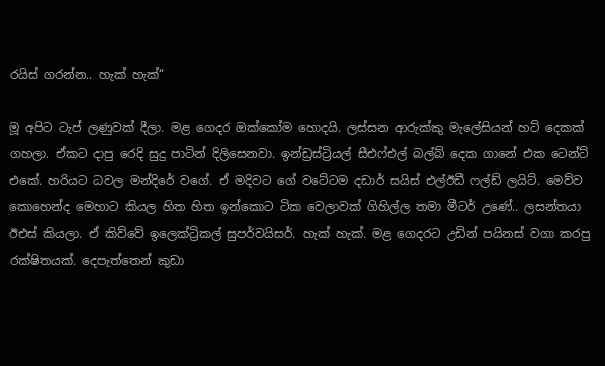රයිස් ගරන්න.. හැක් හැක්“

මූ අපිට ටැප් ලණුවක් දීලා. මළ ගෙදර ඔක්කෝම හොදයි. ලස්සන ආරුක්කු මැලේසියන් හට් දෙකක් ගහලා. ඒකට දාපු රෙදි සුදු පාටින් දිලිසෙනවා. ඉන්ඩ්‍රස්ට්‍රියල් සීඑෆ්එල් බල්බ් දෙක ගානේ එක ටෙන්ට් එකේ. හරියට ධවල මන්දිරේ වගේ. ඒ මදිවට ගේ වටේටම දඩාර් සයිස් එල්ඊඩී ෆල්ඩ් ලයිට්. මෙව්ව කොහෙන්ද මෙහාට කියල හිත හිත ඉන්කොට ටික වෙලාවක් ගිහිල්ල තමා මීටර් උණේ.. ලසන්තයා ඊඑස් කියලා. ඒ කිව්වේ ඉලෙක්ට්‍රිකල් සුපර්වයිසර්. හැක් හැක්. මළ ගෙදරට උඩින් පයිනස් වගා කරපු රක්ෂිතයක්. දෙපැත්තෙන් කුඩා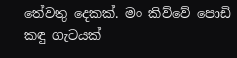තේවතු දෙකක්. මං කිව්වේ පොඩි කඳු ගැටයක්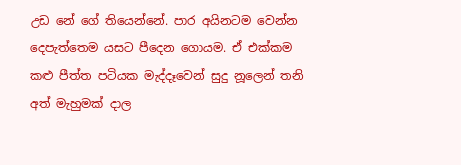උඩ නේ ගේ තියෙන්නේ. පාර අයිනටම වෙන්න දෙපැත්තෙම යසට පීදෙන ගොයම. ඒ එක්කම කළු පීත්ත පටියක මැද්දෑවෙන් සුදු නූලෙන් තනි අත් මැහුමක් දාල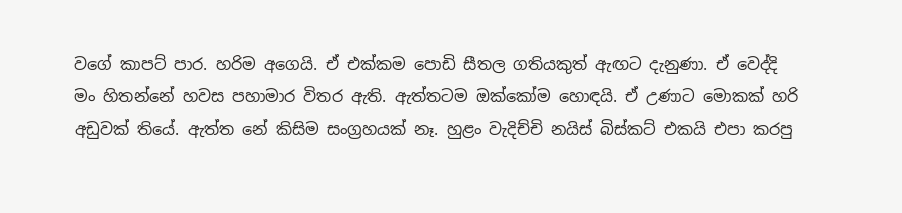වගේ කාපට් පාර. හරිම අගෙයි. ඒ එක්කම පොඩි සීතල ගතියකුත් ඇඟට දැනුණා. ඒ වෙද්දි මං හිතන්නේ හවස පහාමාර විතර ඇති. ඇත්තටම ඔක්කෝම හොඳයි. ඒ උණාට මොකක් හරි අඩුවක් තියේ. ඇත්ත නේ කිසිම සංග්‍රහයක් නෑ. හුළං වැදිච්චි නයිස් බිස්කට් එකයි එපා කරපු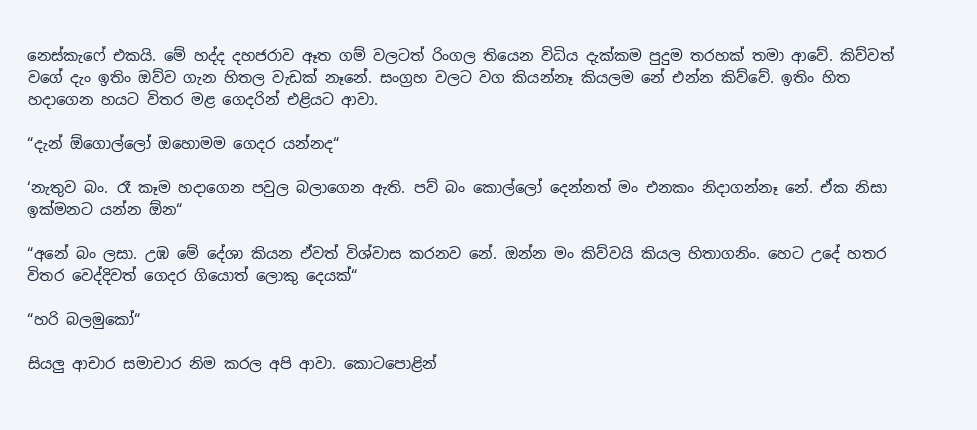නෙස්කැෆේ එකයි. මේ හද්ද දහජරාව ඈත ගම් වලටත් රිංගල තියෙන විධිය දැක්කම පුදුම තරහක් තමා ආවේ. කිව්වත් වගේ දැං ඉතිං ඔව්ව ගැන හිතල වැඩක් නෑනේ. සංග්‍රහ වලට වග කියන්නෑ කියලම නේ එන්න කිව්වේ. ඉතිං හිත හදාගෙන හයට විතර මළ ගෙදරින් එළියට ආවා.

“දැන් ඕගොල්ලෝ ඔහොමම ගෙදර යන්නද“

‘නැතුව බං. රෑ කෑම හදාගෙන පවුල බලාගෙන ඇති. පව් බං කොල්ලෝ දෙන්නත් මං එනකං නිදාගන්නෑ නේ. ඒක නිසා ඉක්මනට යන්න ඕන“

“අනේ බං ලසා. උඹ මේ දේශා කියන ඒවත් විශ්වාස කරනව නේ. ඔන්න මං කිව්වයි කියල හිතාගනිං. හෙට උදේ හතර විතර වෙද්දිවත් ගෙදර ගියොත් ලොකු දෙයක්“

“හරි බලමුකෝ“

සියලු ආචාර සමාචාර නිම කරල අපි ආවා. කොටපොළින්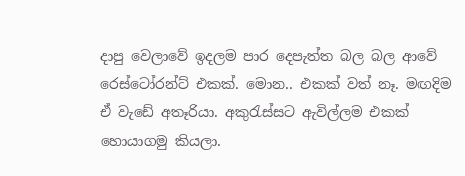දාපු වෙලාවේ ඉදලම පාර දෙපැත්ත බල බල ආවේ රෙස්ටෝරන්ට් එකක්. මොන.. එකක් වත් නෑ. මඟදිම ඒ වැඩේ අතෑරියා. අකුරැස්සට ඇවිල්ලම එකක් හොයාගමු කියලා.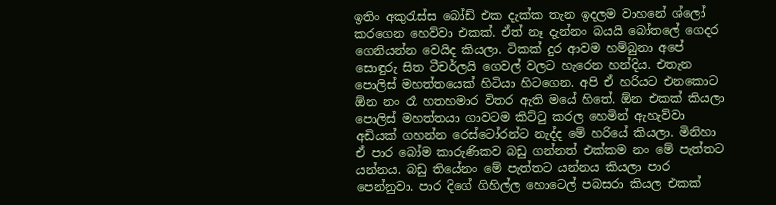ඉතිං අකුරැස්ස බෝඩ් එක දැක්ක තැන ඉදලම වාහනේ ශ්ලෝ කරගෙන හෙව්වා එකක්. ඒත් නෑ දැන්නං බයයි බෝතලේ ගෙදර ගෙනියන්න වෙයිද කියලා. ටිකක් දුර ආවම හම්බුනා අපේ සොඳුරු සිත ටීචර්ලයි ගෙවල් වලට හැරෙන හන්දිය. එතැන පොලිස් මහත්තයෙක් හිටියා හිටගෙන. අපි ඒ හරියට එනකොට ඕන නං රෑ හතහමාර විතර ඇති මයේ හිතේ. ඕන එකක් කියලා පොලිස් මහත්තයා ගාවටම කිට්ටු කරල හෙමින් ඇහැව්වා අඩියක් ගහන්න රෙස්ටෝරන්ට නැද්ද මේ හරියේ කියලා. මිනිහා ඒ පාර බෝම කාරුණිකව බඩු ගන්නත් එක්කම නං මේ පැත්තට යන්නය. බඩු තියේනං මේ පැත්තට යන්නය කියලා පාර පෙන්නුවා. පාර දිගේ ගිහිල්ල හොටෙල් පබසරා කියල එකක්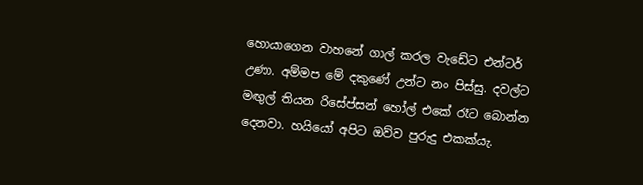හොයාගෙන වාහනේ ගාල් කරල වැඩේට එන්ටර් උණා. අම්මප මේ දකුණේ උන්ට නං පිස්සු. දවල්ට මඟුල් තියන රිසේප්සන් හෝල් එකේ රෑට බොන්න දෙනවා. හයියෝ අපිට ඔව්ව පුරුදු එකක්යැ.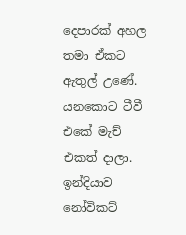දෙපාරක් අහල තමා ඒකට ඇතුල් උණේ. යනකොට ටීවී එකේ මැච් එකත් දාලා. ඉන්දියාව නෝවිකට්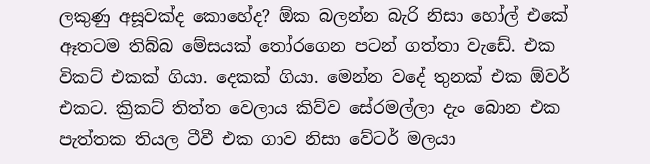ලකුණු අසූවක්ද කොහේද? ඕක බලන්න බැරි නිසා හෝල් එකේ ඈතටම තිබ්බ මේසයක් තෝරගෙන පටන් ගත්තා වැඩේ. එක විකට් එකක් ගියා. දෙකක් ගියා. මෙන්න වදේ තුනක් එක ඕවර් එකට. ක්‍රිකට් තිත්ත වෙලාය කිව්ව සේරමල්ලා දැං බොන එක පැත්තක තියල ටීවී එක ගාව නිසා වේටර් මලයා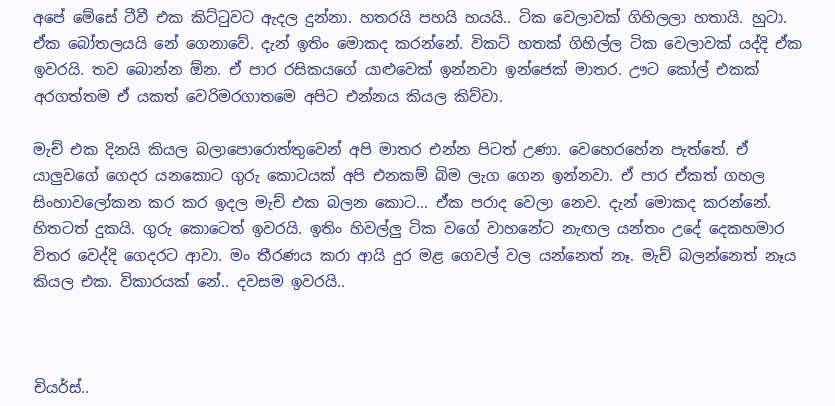අපේ මේසේ ටීවී එක කිට්ටුවට ඇදල දුන්නා. හතරයි පහයි හයයි.. ටික වෙලාවක් ගිහිලලා හතායි. හුටා. ඒක බෝතලයයි නේ ගෙනාවේ. දැන් ඉතිං මොකද කරන්නේ. විකට් හතක් ගිහිල්ල ටික වෙලාවක් යද්දි ඒක ඉවරයි. තව බොන්න ඕන. ඒ පාර රසිකයගේ යාළුවෙක් ඉන්නවා ඉන්ජෙක් මාතර. ඌට කෝල් එකක් අරගත්තම ඒ යකත් වෙරිමරගාතමෙ අපිට එන්නය කියල කිව්වා.

මැච් එක දිනයි කියල බලාපොරොත්තුවෙන් අපි මාතර එන්න පිටත් උණා. වෙහෙරහේන පැත්තේ. ඒ යාලුවගේ ගෙදර යනකොට ගුරු කොටයක් අපි එනකම් බිම ලැග ගෙන ඉන්නවා. ඒ පාර ඒකත් ගහල සිංහාවලෝකන කර කර ඉදල මැච් එක බලන කොට... ඒක පරාද වෙලා නෙව. දැන් මොකද කරන්නේ. හිතටත් දුකයි. ගුරු කොටෙත් ඉවරයි. ඉතිං හිවල්ලු ටික වගේ වාහනේට නැඟල යන්තං උදේ දෙකහමාර විතර වෙද්දි ගෙදරට ආවා. මං තීරණය කරා ආයි දුර මළ ගෙවල් වල යන්නෙත් නෑ. මැච් බලන්නෙත් නෑය කියල එක. විකාරයක් නේ.. දවසම ඉවරයි..



චියර්ස්..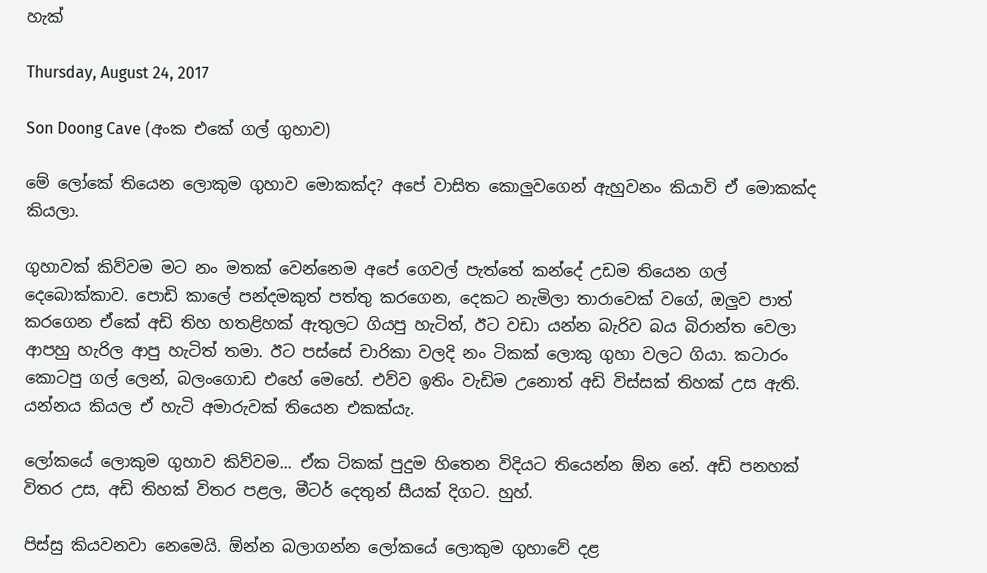හැක්

Thursday, August 24, 2017

Son Doong Cave (අංක එකේ ගල් ගුහාව)

මේ ලෝකේ තියෙන ලොකුම ගුහාව මොකක්ද? අපේ වාසිත කොලුවගෙන් ඇහුවනං කියාවි ඒ මොකක්ද කියලා.

ගුහාවක් කිව්වම මට නං මතක් වෙන්නෙම අපේ ගෙවල් පැත්තේ කන්දේ උඩම තියෙන ගල් දෙබොක්කාව. පොඩි කාලේ පන්දමකුත් පත්තු කරගෙන, දෙකට නැමිලා තාරාවෙක් වගේ, ඔලුව පාත් කරගෙන ඒකේ අඩි තිහ හතළිහක් ඇතුලට ගියපු හැටිත්, ඊට වඩා යන්න බැරිව බය බිරාන්ත වෙලා ආපහු හැරිල ආපු හැටිත් තමා. ඊට පස්සේ චාරිකා වලදි නං ටිකක් ලොකු ගුහා වලට ගියා. කටාරං කොටපු ගල් ලෙන්, බලංගොඩ එහේ මෙහේ. එව්ව ඉතිං වැඩිම උනොත් අඩි විස්සක් තිහක් උස ඇති. යන්නය කියල ඒ හැටි අමාරුවක් තියෙන එකක්යැ.

ලෝකයේ ලොකුම ගුහාව කිව්වම... ඒක ටිකක් පුදුම හිතෙන විදියට තියෙන්න ඕන නේ. අඩි පනහක් විතර උස, අඩි තිහක් විතර පළල, මීටර් දෙතුන් සීයක් දිගට. හුහ්.

පිස්සු කියවනවා නෙමෙයි. ඕන්න බලාගන්න ලෝකයේ ලොකුම ගුහාවේ දළ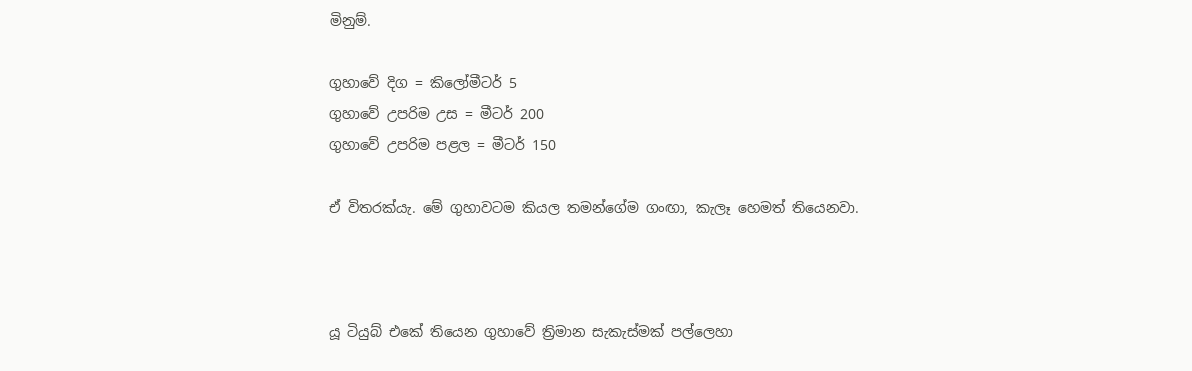මිනුම්.

ගුහාවේ දිග = කිලෝමීටර් 5
ගුහාවේ උපරිම උස = මීටර් 200
ගුහාවේ උපරිම පළල = මීටර් 150

ඒ විතරක්යැ. මේ ගුහාවටම කියල තමන්ගේම ගංඟා, කැලෑ හෙමත් තියෙනවා.



යූ ටියුබ් එකේ තියෙන ගුහාවේ ත්‍රිමාන සැකැස්මක් පල්ලෙහා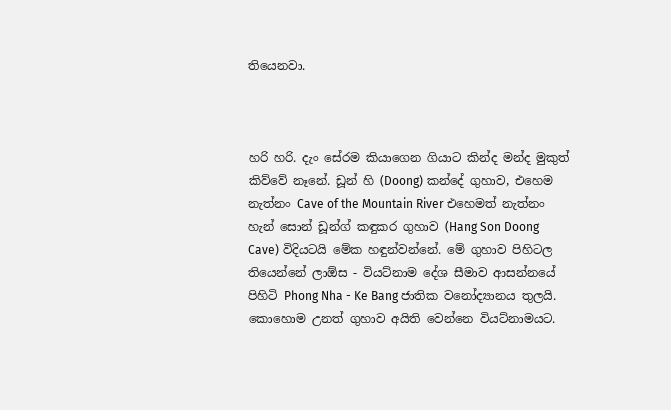තියෙනවා.



හරි හරි. දැං සේරම කියාගෙන ගියාට කින්ද මන්ද මුකුත් කිව්වේ නෑනේ. ඩූන් හි (Doong) කන්දේ ගුහාව, එහෙම නැත්නං Cave of the Mountain River එහෙමත් නැත්නං හැන් සොන් ඩූන්ග් කඳුකර ගුහාව (Hang Son Doong Cave) විදියටයි මේක හඳුන්වන්නේ. මේ ගුහාව පිහිටල තියෙන්නේ ලාඕස - වියට්නාම දේශ සීමාව ආසන්නයේ පිහිටි Phong Nha - Ke Bang ජාතික වනෝද්‍යානය තුලයි. කොහොම උනත් ගුහාව අයිති වෙන්නෙ වියට්නාමයට.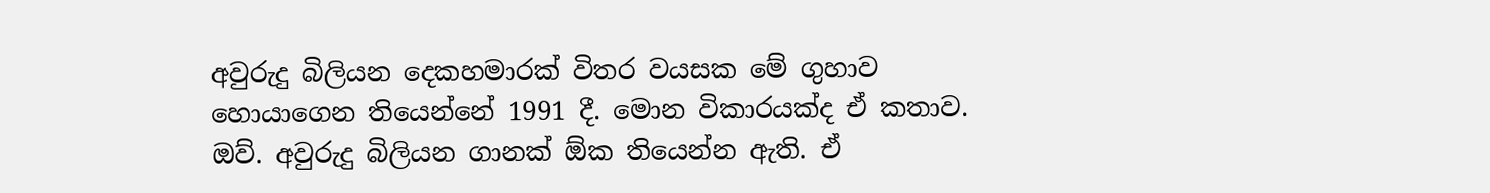අවුරුදු බිලියන දෙකහමාරක් විතර වයසක මේ ගුහාව හොයාගෙන තියෙන්නේ 1991 දී. මොන විකාරයක්ද ඒ කතාව. ඔව්. අවුරුදු බිලියන ගානක් ඕක තියෙන්න ඇති. ඒ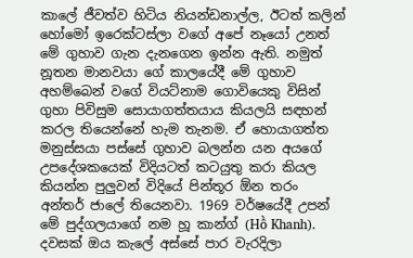කාලේ ජීවත්ව හිටිය නියන්ඩනාල්ල, ඊටත් කලින් හෝමෝ ඉරෙක්ටස්ලා වගේ අපේ නෑයෝ උනත් මේ ගුහාව ගැන දැනගෙන ඉන්න ඇති. නමුත් නූතන මානවයා ගේ කාලයේදී මේ ගුහාව අහම්බෙන් වගේ වියට්නාම ගොවියෙකු විසින් ගුහා පිවිසුම සොයාගත්තයාය කියලයි සඳහන් කරල තියෙන්නේ හැම තැනම. ඒ හොයාගත්ත මනුස්සයා පස්සේ ගුහාව බලන්න යන අයගේ උපදේශකයෙක් විදියටත් කටයුතු කරා කියල කියන්න පුලුවන් විදියේ පින්තූර ඕන තරං අන්තර් ජාලේ තියෙනවා. 1969 වර්ෂයේදී උපන් මේ පුද්ගලයාගේ නම හූ කාන්ග් (Hồ Khanh). දවසක් ඔය කැලේ අස්සේ පාර වැරදිලා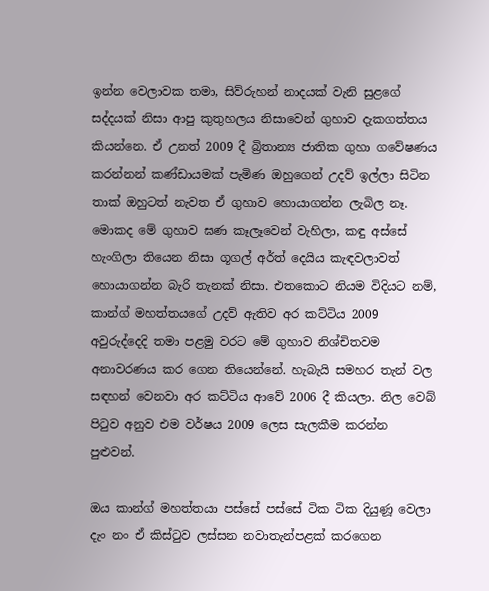ඉන්න වෙලාවක තමා, සිව්රුහන් නාදයක් වැනි සුළගේ සද්දයක් නිසා ආපු කුතුහලය නිසාවෙන් ගුහාව දැකගත්තය කියන්නෙ. ඒ උනත් 2009 දී බ්‍රිතාන්‍ය ජාතික ගුහා ගවේෂණය කරන්නන් කණ්ඩායමක් පැමිණ ඔහුගෙන් උදව් ඉල්ලා සිටින තාක් ඔහුටත් නැවත ඒ ගුහාව හොයාගන්න ලැබිල නෑ. මොකද මේ ගුහාව ඝණ කෑලෑවෙන් වැහිලා, කඳු අස්සේ හැංගිලා තියෙන නිසා ගූගල් අර්ත් දෙයිය කැඳවලාවත් හොයාගන්න බැරි තැනක් නිසා. එතකොට නියම විදියට නම්, කාන්ග් මහත්තයගේ උදව් ඇතිව අර කට්ටිය 2009 අවුරුද්දෙදි තමා පළමු වරට මේ ගුහාව නිශ්චිතවම අනාවරණය කර ගෙන තියෙන්නේ. හැබැයි සමහර තැන් වල සඳහන් වෙනවා අර කට්ටිය ආවේ 2006 දී කියලා. නිල වෙබ් පිටුව අනුව එම වර්ෂය 2009 ලෙස සැලකීම කරන්න පුළුවන්.

ඔය කාන්ග් මහත්තයා පස්සේ පස්සේ ටික ටික දියුණූ වෙලා දැං නං ඒ කිස්ටුව ලස්සන නවාතැන්පළක් කරගෙන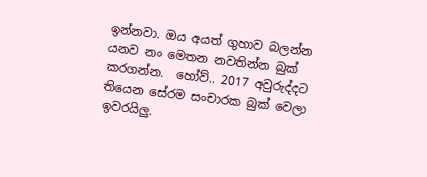ඉන්නවා. ඔය අයත් ගුහාව බලන්න යනව නං මෙතන නවතින්න බුක් කරගන්න.  හෝව්.. 2017 අවුරුද්දට තියෙන සේරම සංචාරක බුක් වෙලා ඉවරයිලු.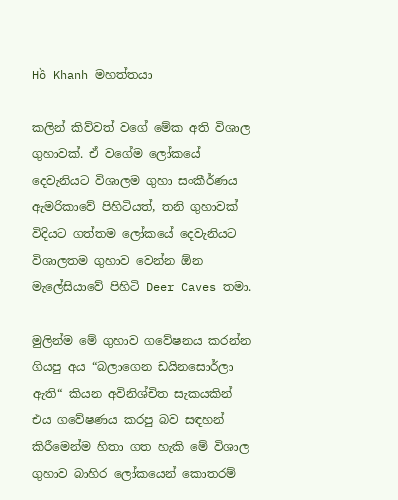Hồ Khanh මහත්තයා

කලින් කිව්වත් වගේ මේක අති විශාල ගුහාවක්. ඒ වගේම ලෝකයේ දෙවැනියට විශාලම ගුහා සංකීර්ණය ඇමරිකාවේ පිහිටියත්, තනි ගුහාවක් විදියට ගත්තම ලෝකයේ දෙවැනියට විශාලතම ගුහාව වෙන්න ඕන මැලේසියාවේ පිහිටි Deer Caves තමා.

මුලින්ම මේ ගුහාව ගවේෂනය කරන්න ගියපු අය “බලාගෙන ඩයිනසොර්ලා ඇති“ කියන අවිනිශ්චිත සැකයකින් එය ගවේෂණය කරපු බව සඳහන් කිරීමෙන්ම හිතා ගත හැකි මේ විශාල ගුහාව බාහිර ලෝකයෙන් කොතරම්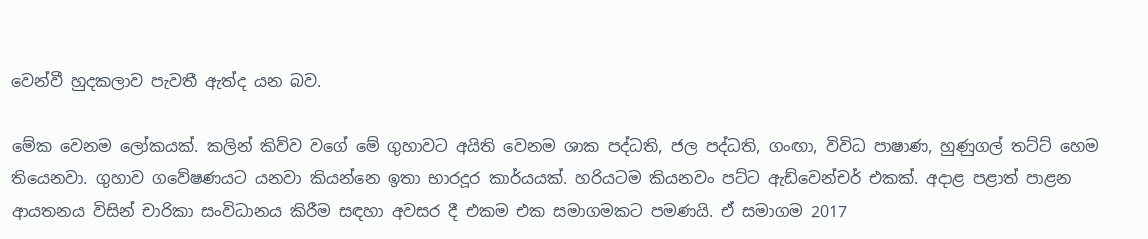වෙන්වී හුදකලාව පැවතී ඇත්ද යන බව.

මේක වෙනම ලෝකයක්. කලින් කිව්ව වගේ මේ ගුහාවට අයිති වෙනම ශාක පද්ධති, ජල පද්ධති, ගංඟා, විවිධ පාෂාණ, හුණුගල් තට්ට් හෙම තියෙනවා. ගුහාව ගවේෂණයට යනවා කියන්නෙ ඉතා භාරදූර කාර්යයක්. හරියටම කියනවං පට්ට ඇඩ්වෙන්චර් එකක්. අදාළ පළාත් පාළන ආයතනය විසින් චාරිකා සංවිධානය කිරීම සඳහා අවසර දී එකම එක සමාගමකට පමණයි. ඒ සමාගම 2017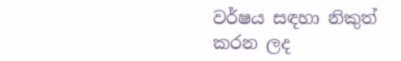වර්ෂය සඳහා නිකුත් කරන ලද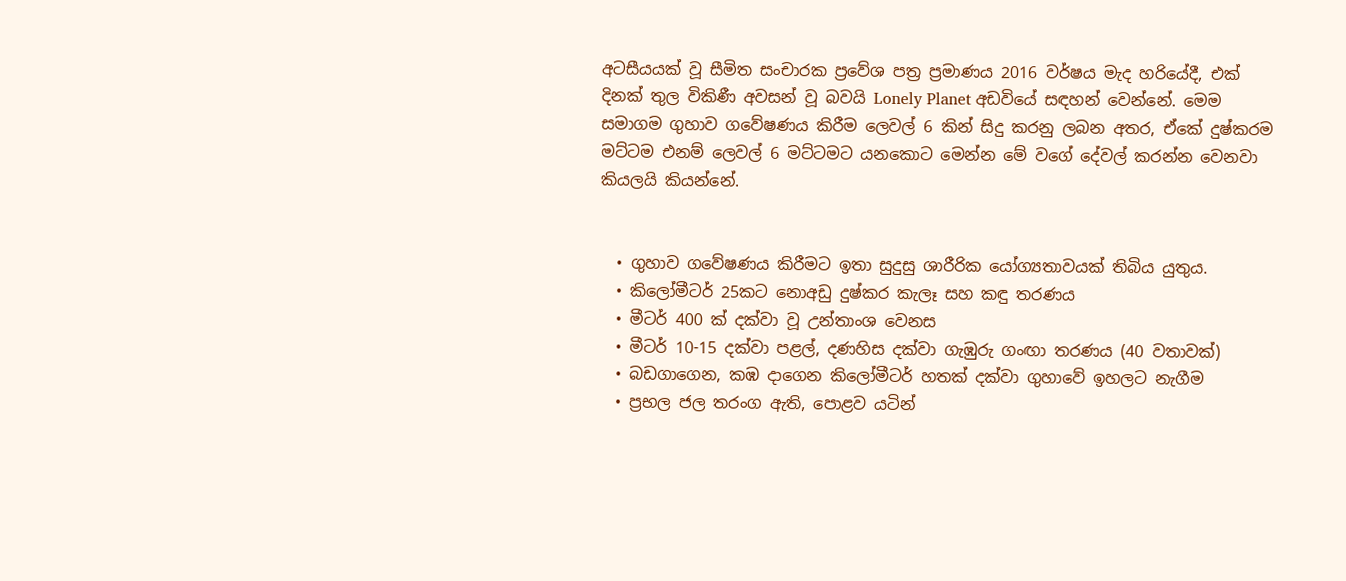අටසීයයක් වූ සීමිත සංචාරක ප්‍රවේශ පත්‍ර ප්‍රමාණය 2016 වර්ෂය මැද හරියේදී, එක් දිනක් තුල විකිණී අවසන් වූ බවයි Lonely Planet අඩවියේ සඳහන් වෙන්නේ. මෙම සමාගම ගුහාව ගවේෂණය කිරීම ලෙවල් 6 කින් සිදු කරනු ලබන අතර, ඒකේ දුෂ්කරම මට්ටම එනම් ලෙවල් 6 මට්ටමට යනකොට මෙන්න මේ වගේ දේවල් කරන්න වෙනවා කියලයි කියන්නේ.


  • ගුහාව ගවේෂණය කිරීමට ඉතා සුදුසු ශාරීරික යෝග්‍යතාවයක් තිබිය යුතුය.
  • කිලෝමීටර් 25කට නොඅඩු දුෂ්කර කැලෑ සහ කඳු තරණය
  • මීටර් 400 ක් දක්වා වූ උන්තාංශ වෙනස
  • මීටර් 10-15 දක්වා පළල්, දණහිස දක්වා ගැඹුරු ගංඟා තරණය (40 වතාවක්)
  • බඩගාගෙන, කඹ දාගෙන කිලෝමීටර් හතක් දක්වා ගුහාවේ ඉහලට නැගීම
  • ප්‍රභල ජල තරංග ඇති, පොළව යටින්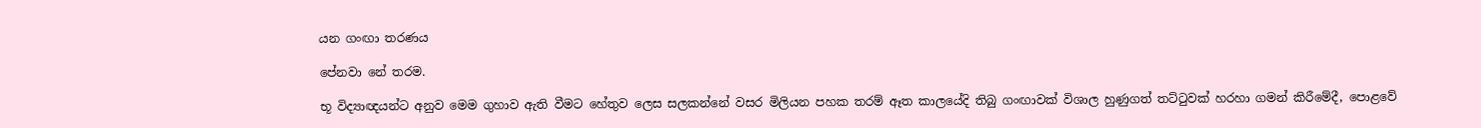යන ගංඟා තරණය

පේනවා නේ තරම.

භූ විද්‍යාඥයන්ට අනුව මෙම ගුහාව ඇති වීමට හේතුව ලෙස සලකන්නේ වසර මිලියන පහක තරම් ඈත කාලයේදි තිබු ගංඟාවක් විශාල හුණුගත් තට්ටුවක් හරහා ගමන් කිරීමේදී, පොළවේ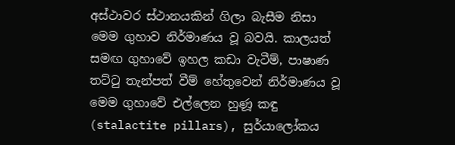අස්ථාවර ස්ථානයකින් ගිලා බැසීම නිසා මෙම ගුහාව නිර්මාණය වූ බවයි. කාලයත් සමඟ ගුහාවේ ඉහල කඩා වැටීම්, පාෂාණ තට්ටු තැන්පත් වීම් හේතුවෙන් නිර්මාණය වූ මෙම ගුහාවේ එල්ලෙන හුණූ කඳු (stalactite pillars), සුර්යාලෝකය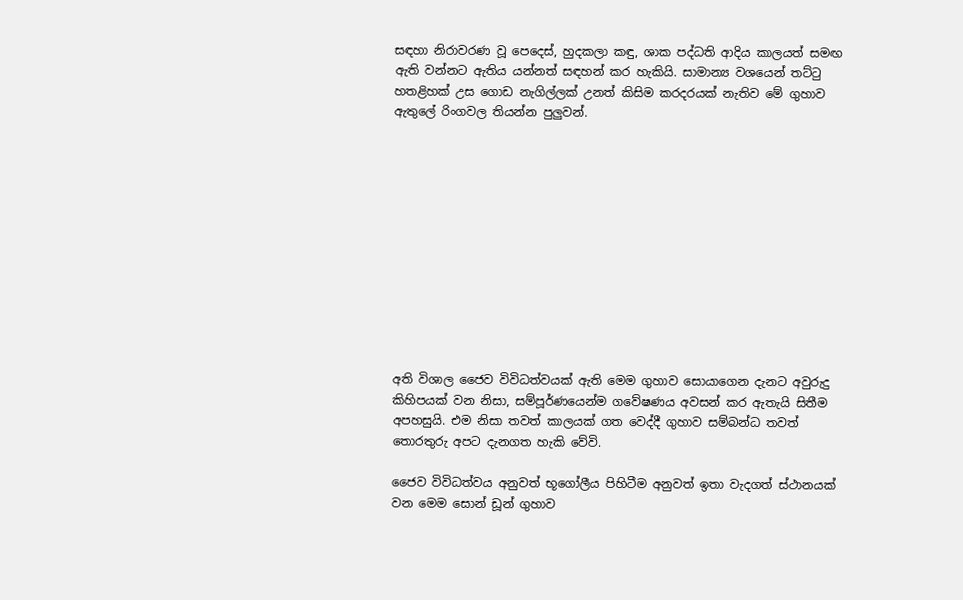සඳහා නිරාවරණ වූ පෙදෙස්, හුදකලා කඳු, ශාක පද්ධති ආදිය කාලයත් සමඟ ඇති වන්නට ඇතිය යන්නත් සඳහන් කර හැකියි. සාමාන්‍ය වශයෙන් තට්ටු හතළිහක් උස ගොඩ නැගිල්ලක් උනත් කිසිම කරදරයක් නැතිව මේ ගුහාව ඇතුලේ රිංගවල තියන්න පුලුවන්.












අති විශාල ජෛව විවිධත්වයක් ඇති මෙම ගුහාව සොයාගෙන දැනට අවුරුදු කිහිපයක් වන නිසා, සම්පූර්ණයෙන්ම ගවේෂණය අවසන් කර ඇතැයි සිතීම අපහසුයි. එම නිසා තවත් කාලයක් ගත වෙද්දී ගුහාව සම්බන්ධ තවත් තොරතුරු අපට දැනගත හැකි වේවි.

ජෛව විවිධත්වය අනුවත් භූගෝලීය පිහිටීම අනුවත් ඉතා වැදගත් ස්ථානයක් වන මෙම සොන් ඩූන් ගුහාව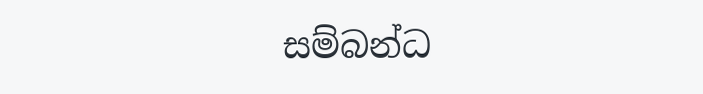සම්බන්ධ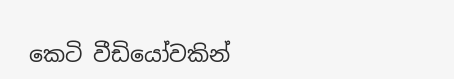කෙටි වීඩියෝවකින්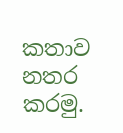කතාව නතර කරමු.